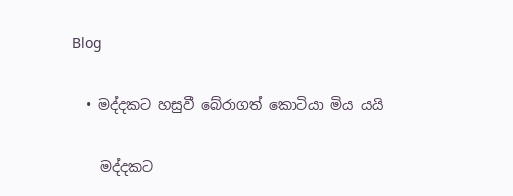Blog

  • මද්දකට හසුවී බේරාගත් කොටියා මිය යයි

    මද්දකට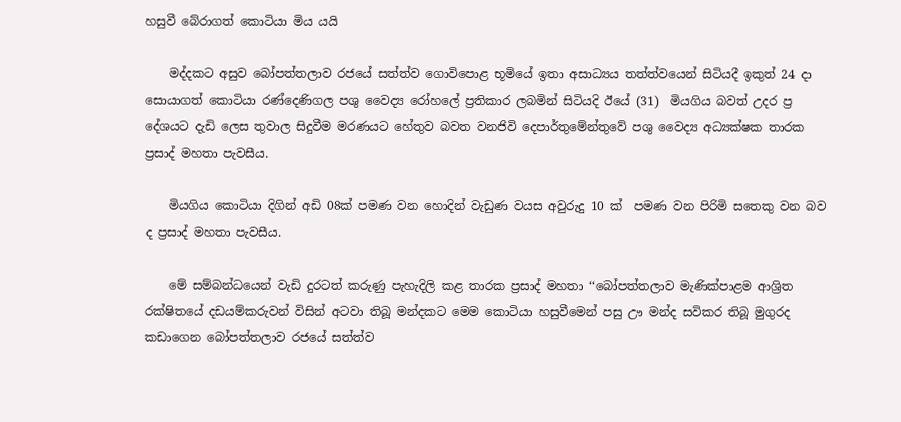හසුවී බේරාගත් කොටියා මිය යයි

    මද්දකට අසුව බෝපත්තලාව රජයේ සත්ත්ව ගොවිපොළ භූමියේ ඉතා අසාධ්‍යය තත්ත්වයෙන් සිටියදී ඉකුත් 24 දා සොයාගත් කොටියා රණ්දෙණිගල පශු වෛද්‍ය රෝහලේ ප්‍රතිකාර ලබමින් සිටියදි ඊයේ (31)  මියගිය බවත් උදර ප්‍ර දේශයට දැඩි ලෙස තුවාල සිදුවීම මරණයට හේතුව බවත වනජිවි දෙපාර්තුමේන්තුවේ පශු වෛද්‍ය අධ්‍යක්ෂක තාරක ප්‍රසාද් මහතා පැවසීය.

    මියගිය කොටියා දිගින් අඩි 08ක් පමණ වන හොදින් වැඩුණ වයස අවුරුදු 10 ක්  පමණ වන පිරිමි සතෙකු වන බව ද ප්‍රසාද් මහතා පැවසීය.

    මේ සම්බන්ධයෙන් වැඩි දුරටත් කරුණු පැහැදිලි කළ තාරක ප්‍රසාද් මහතා ‘‘බෝපත්තලාව මැණික්පාළම ආශ්‍රිත රක්ෂිතයේ දඩයම්කරුවන් විසින් අටවා තිබූ මන්දකට මෙම කොටියා හසුවීමෙන් පසු ඌ මන්ද සවිකර තිබූ මුගුරද කඩාගෙන බෝපත්තලාව රජයේ සත්ත්ව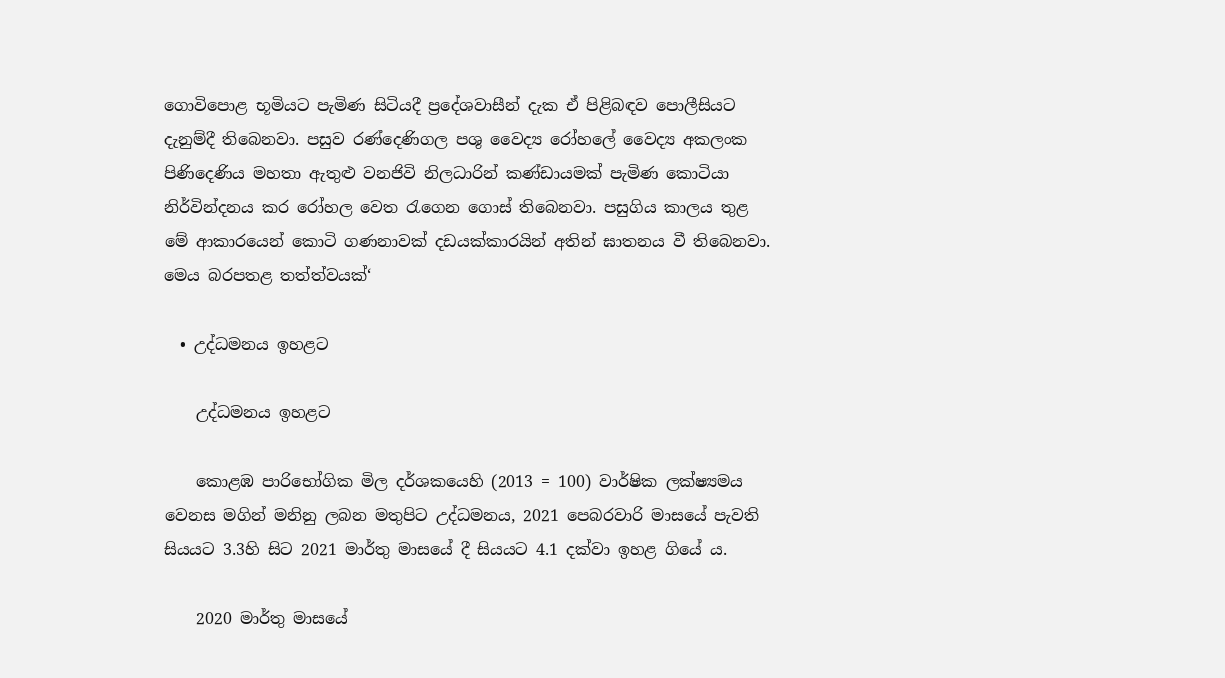ගොවිපොළ භූමියට පැමිණ සිටියදී ප්‍රදේශවාසීන් දැක ඒ පිළිබඳව පොලීසියට දැනුම්දී තිබෙනවා. පසුව රණ්දෙණිගල පශු වෛද්‍ය රෝහලේ වෛද්‍ය අකලංක පිණිදෙණිය මහතා ඇතුළු වනජිවි නිලධාරින් කණ්ඩායමක් පැමිණ කොටියා නිර්වින්දනය කර රෝහල වෙත රැගෙන ගොස් තිබෙනවා. පසුගිය කාලය තුළ මේ ආකාරයෙන් කොටි ගණනාවක් දඩයක්කාරයින් අතින් ඝාතනය වී තිබෙනවා. මෙය බරපතළ තත්ත්වයක්‘

  • උද්ධමනය ඉහළට

    උද්ධමනය ඉහළට

    කොළඹ පාරිභෝගික මිල දර්ශකයෙහි (2013 = 100) වාර්ෂික ලක්ෂ්‍යමය වෙනස මගින් මනිනු ලබන මතුපිට උද්ධමනය, 2021 පෙබරවාරි මාසයේ පැවති සියයට 3.3හි සිට 2021 මාර්තු මාසයේ දී සියයට 4.1 දක්වා ඉහළ ගියේ ය.

    2020 මාර්තු මාසයේ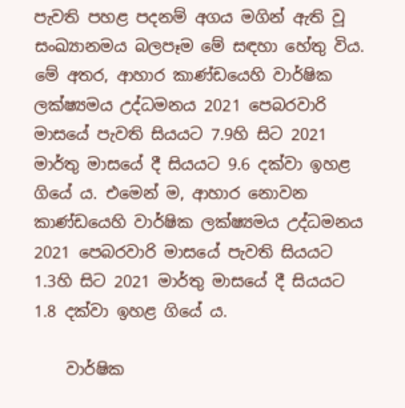පැවති පහළ පදනම් අගය මගින් ඇති වූ සංඛ්‍යානමය බලපෑම මේ සඳහා හේතු විය. මේ අතර, ආහාර කාණ්ඩයෙහි වාර්ෂික ලක්ෂ්‍යමය උද්ධමනය 2021 පෙබරවාරි මාසයේ පැවති සියයට 7.9හි සිට 2021 මාර්තු මාසයේ දී සියයට 9.6 දක්වා ඉහළ ගියේ ය. එමෙන් ම, ආහාර නොවන කාණ්ඩයෙහි වාර්ෂික ලක්ෂ්‍යමය උද්ධමනය 2021 පෙබරවාරි මාසයේ පැවති සියයට 1.3හි සිට 2021 මාර්තු මාසයේ දී සියයට 1.8 දක්වා ඉහළ ගියේ ය.

    වාර්ෂික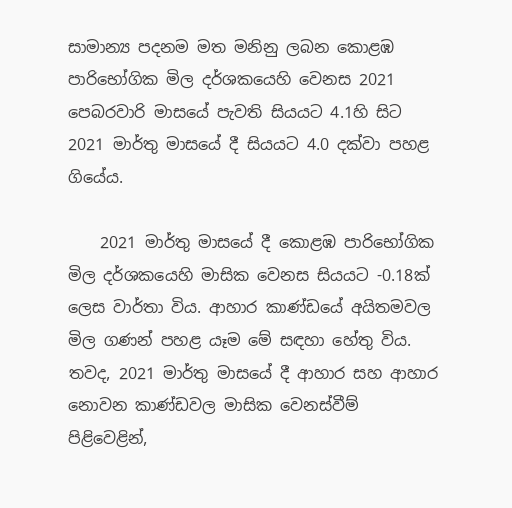සාමාන්‍ය පදනම මත මනිනු ලබන කොළඹ පාරිභෝගික මිල දර්ශකයෙහි වෙනස 2021 පෙබරවාරි මාසයේ පැවති සියයට 4.1හි සිට 2021 මාර්තු මාසයේ දී සියයට 4.0 දක්වා පහළ ගියේය.

    2021 මාර්තු මාසයේ දී කොළඹ පාරිභෝගික මිල දර්ශකයෙහි මාසික වෙනස සියයට -0.18ක් ලෙස වාර්තා විය. ආහාර කාණ්ඩයේ අයිතමවල මිල ගණන් පහළ යෑම මේ සඳහා හේතු විය. තවද, 2021 මාර්තු මාසයේ දී ආහාර සහ ආහාර නොවන කාණ්ඩවල මාසික වෙනස්වීම් පිළිවෙළින්,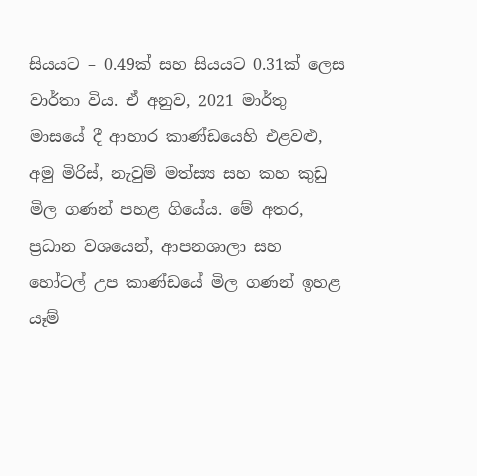සියයට – 0.49ක් සහ සියයට 0.31ක් ලෙස වාර්තා විය. ඒ අනුව, 2021 මාර්තු මාසයේ දී ආහාර කාණ්ඩයෙහි එළවළු, අමු මිරිස්, නැවුම් මත්ස්‍ය සහ කහ කුඩු මිල ගණන් පහළ ගියේය. මේ අතර, ප්‍රධාන වශයෙන්, ආපනශාලා සහ හෝටල් උප කාණ්ඩයේ මිල ගණන් ඉහළ යෑම්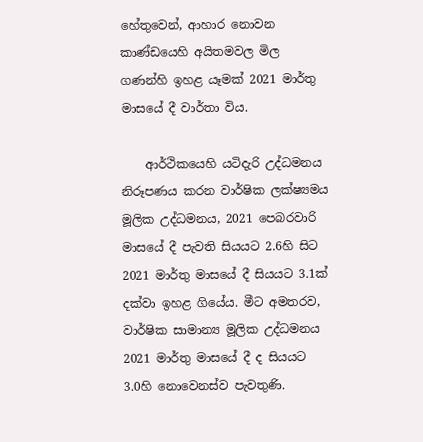හේතුවෙන්, ආහාර නොවන කාණ්ඩයෙහි අයිතමවල මිල ගණන්හි ඉහළ යෑමක් 2021 මාර්තු මාසයේ දී වාර්තා විය.

    ආර්ථිකයෙහි යටිදැරි උද්ධමනය නිරූපණය කරන වාර්ෂික ලක්ෂ්‍යමය මූලික උද්ධමනය, 2021 පෙබරවාරි මාසයේ දී පැවති සියයට 2.6හි සිට 2021 මාර්තු මාසයේ දී සියයට 3.1ක් දක්වා ඉහළ ගියේය. මීට අමතරව, වාර්ෂික සාමාන්‍ය මූලික උද්ධමනය 2021 මාර්තු මාසයේ දී ද සියයට 3.0හි නොවෙනස්ව පැවතුණි.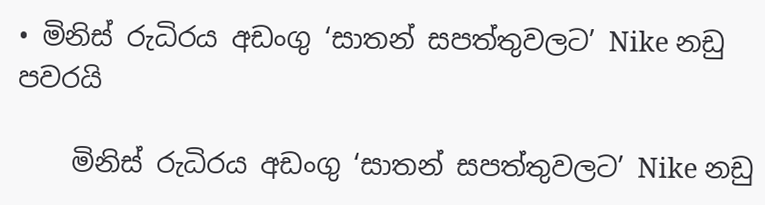• මිනිස් රුධිරය අඩංගු ‘සාතන් සපත්තුවලට’ Nike නඩු පවරයි

    මිනිස් රුධිරය අඩංගු ‘සාතන් සපත්තුවලට’ Nike නඩු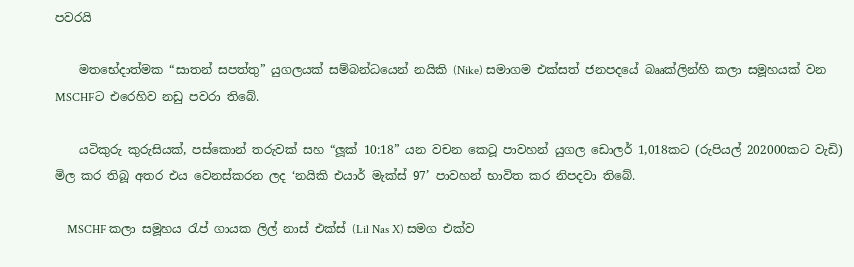පවරයි

    මතභේදාත්මක “සාතන් සපත්තු” යුගලයක් සම්බන්ධයෙන් නයිකි (Nike) සමාගම එක්සත් ජනපදයේ බෲක්ලින්හි කලා සමූහයක් වන MSCHFට එරෙහිව නඩු පවරා තිබේ.

    යටිකුරු කුරුසියක්, පස්කොන් තරුවක් සහ “ලූක් 10:18” යන වචන කෙටූ පාවහන් යුගල ඩොලර් 1,018කට (රුපියල් 202000කට වැඩි) මිල කර තිබූ අතර එය වෙනස්කරන ලද ‘නයිකි එයාර් මැක්ස් 97’ පාවහන් භාවිත කර නිපදවා තිබේ.

    MSCHF කලා සමූහය රැප් ගායක ලිල් නාස් එක්ස් (Lil Nas X) සමග එක්ව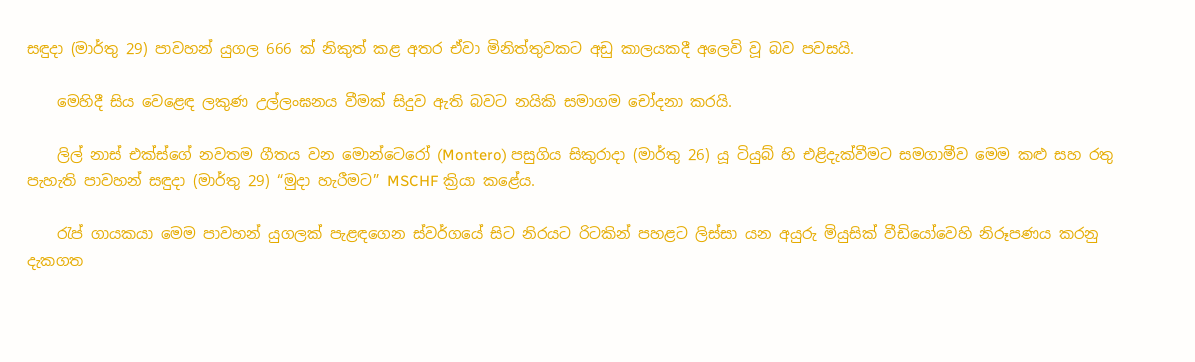සඳුදා (මාර්තු 29) පාවහන් යුගල 666 ක් නිකුත් කළ අතර ඒවා මිනිත්තුවකට අඩු කාලයකදී අලෙවි වූ බව පවසයි.

    මෙහිදී සිය වෙළෙඳ ලකුණ උල්ලංඝනය වීමක් සිදුව ඇති බවට නයිකි සමාගම චෝදනා කරයි.

    ලිල් නාස් එක්ස්ගේ නවතම ගීතය වන මොන්ටෙරෝ (Montero) පසුගිය සිකුරාදා (මාර්තු 26) යූ ටියුබ් හි එළිදැක්වීමට සමගාමීව මෙම කළු සහ රතු පැහැති පාවහන් සඳුදා (මාර්තු 29) “මුදා හැරීමට” MSCHF ක්‍රියා කළේය.

    රැප් ගායකයා මෙම පාවහන් යුගලක් පැළඳගෙන ස්වර්ගයේ සිට නිරයට රිටකින් පහළට ලිස්සා යන අයුරු මියුසික් වීඩියෝවෙහි නිරූපණය කරනු දැකගත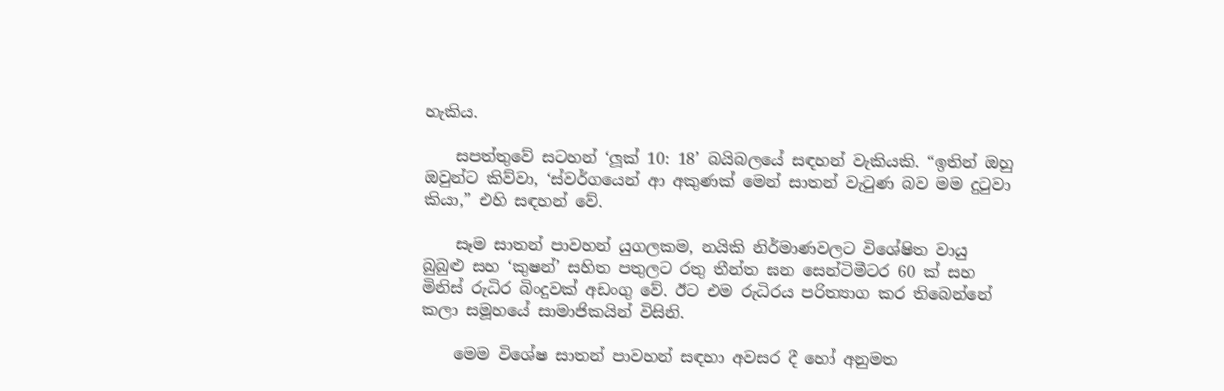හැකිය.

    සපත්තුවේ සටහන් ‘ලූක් 10: 18’ බයිබලයේ සඳහන් වැකියකි. “ඉතින් ඔහු ඔවුන්ට කිව්වා, ‘ස්වර්ගයෙන් ආ අකුණක් මෙන් සාතන් වැටුණ බව මම දුටුවා කියා,” එහි සඳහන් වේ.

    සෑම සාතන් පාවහන් යුගලකම, නයිකි නිර්මාණවලට විශේෂිත වායු බුබුළු සහ ‘කුෂන්’ සහිත පතුලට රතු තීන්ත ඝන සෙන්ටිමීටර 60 ක් සහ මිනිස් රුධිර බිංදුවක් අඩංගු වේ. ඊට එම රුධිරය පරිත්‍යාග කර තිබෙන්නේ කලා සමූහයේ සාමාජිකයින් විසිනි.

    මෙම විශේෂ සාතන් පාවහන් සඳහා අවසර දී හෝ අනුමත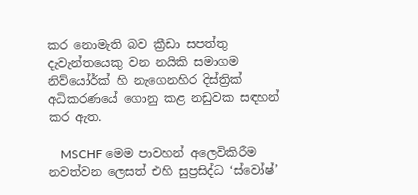කර නොමැති බව ක්‍රීඩා සපත්තු දැවැන්තයෙකු වන නයිකි සමාගම නිව්යෝර්ක් හි නැගෙනහිර දිස්ත්‍රික් අධිකරණයේ ගොනු කළ නඩුවක සඳහන් කර ඇත.

    MSCHF මෙම පාවහන් අලෙවිකිරීම නවත්වන ලෙසත් එහි සුප්‍රසිද්ධ ‘ස්වෝෂ්’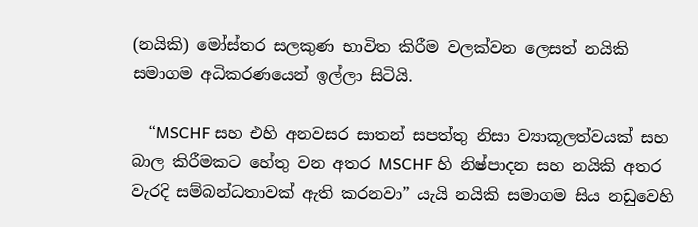(නයිකි) මෝස්තර සලකුණ භාවිත කිරීම වලක්වන ලෙසත් නයිකි සමාගම අධිකරණයෙන් ඉල්ලා සිටියි.

    “MSCHF සහ එහි අනවසර සාතන් සපත්තු නිසා ව්‍යාකූලත්වයක් සහ බාල කිරීමකට හේතු වන අතර MSCHF හි නිෂ්පාදන සහ නයිකි අතර වැරදි සම්බන්ධතාවක් ඇති කරනවා” යැයි නයිකි සමාගම සිය නඩුවෙහි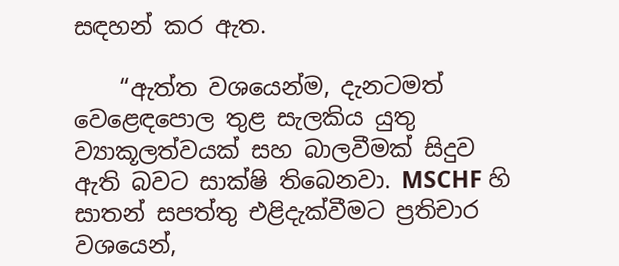සඳහන් කර ඇත.

    “ඇත්ත වශයෙන්ම, දැනටමත් වෙළෙඳපොල තුළ සැලකිය යුතු ව්‍යාකූලත්වයක් සහ බාලවීමක් සිදුව ඇති බවට සාක්ෂි තිබෙනවා. MSCHF හි සාතන් සපත්තු එළිදැක්වීමට ප්‍රතිචාර වශයෙන්,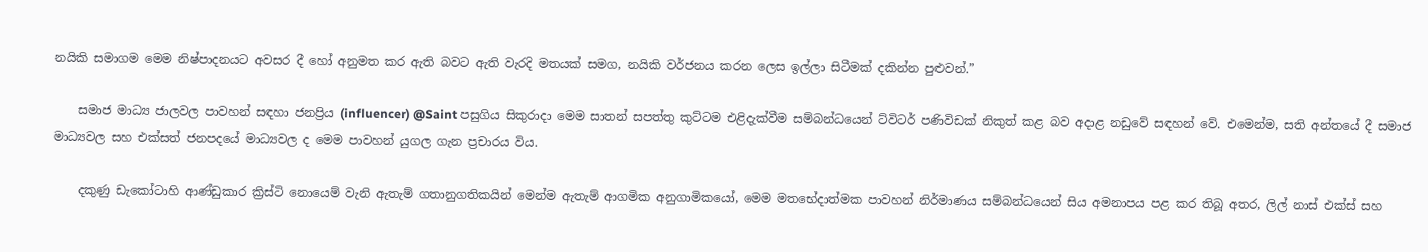නයිකි සමාගම මෙම නිෂ්පාදනයට අවසර දී හෝ අනුමත කර ඇති බවට ඇති වැරදි මතයක් සමග, නයිකි වර්ජනය කරන ලෙස ඉල්ලා සිටීමක් දකින්න පුළුවන්.”

    සමාජ මාධ්‍ය ජාලවල පාවහන් සඳහා ජනප්‍රිය (influencer) @Saint පසුගිය සිකුරාදා මෙම සාතන් සපත්තු කුට්ටම එළිදැක්වීම සම්බන්ධයෙන් ට්විටර් පණිවිඩක් නිකුත් කළ බව අදාළ නඩුවේ සඳහන් වේ. එමෙන්ම, සති අන්තයේ දී සමාජ මාධ්‍යවල සහ එක්සත් ජනපදයේ මාධ්‍යවල ද මෙම පාවහන් යුගල ගැන ප්‍රචාරය විය.

    දකුණු ඩැකෝටාහි ආණ්ඩුකාර ක්‍රිස්ටි නොයෙම් වැනි ඇතැම් ගතානුගතිකයින් මෙන්ම ඇතැම් ආගමික අනුගාමිකයෝ, මෙම මතභේදාත්මක පාවහන් නිර්මාණය සම්බන්ධයෙන් සිය අමනාපය පළ කර තිබූ අතර, ලිල් නාස් එක්ස් සහ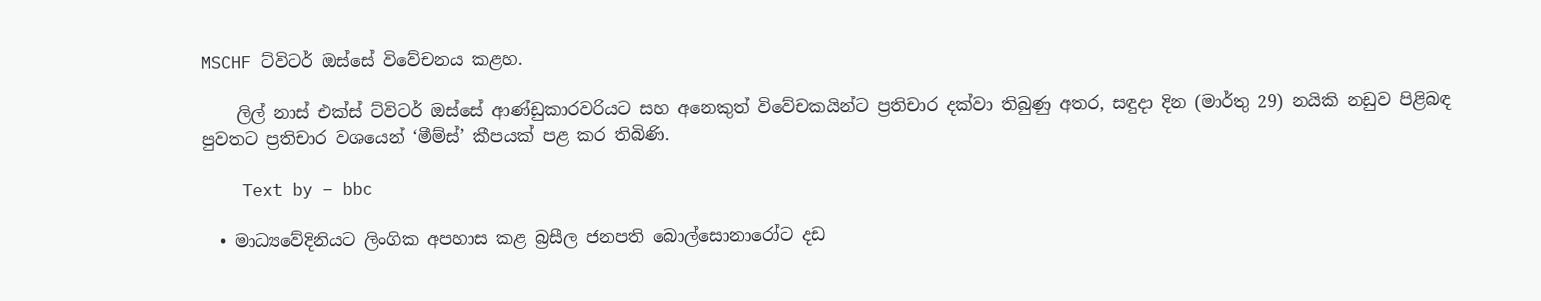MSCHF ට්විටර් ඔස්සේ විවේචනය කළහ.

    ලිල් නාස් එක්ස් ට්විටර් ඔස්සේ ආණ්ඩුකාරවරියට සහ අනෙකුත් විවේචකයින්ට ප්‍රතිචාර දක්වා තිබුණු අතර, සඳුදා දින (මාර්තු 29) නයිකි නඩුව පිළිබඳ පුවතට ප්‍රතිචාර වශයෙන් ‘මීම්ස්’ කීපයක් පළ කර තිබිණි.

    Text by – bbc

  • මාධ්‍යවේදිනියට ලිංගික අපහාස කළ බ්‍රසීල ජනපති බොල්සොනාරෝට දඩ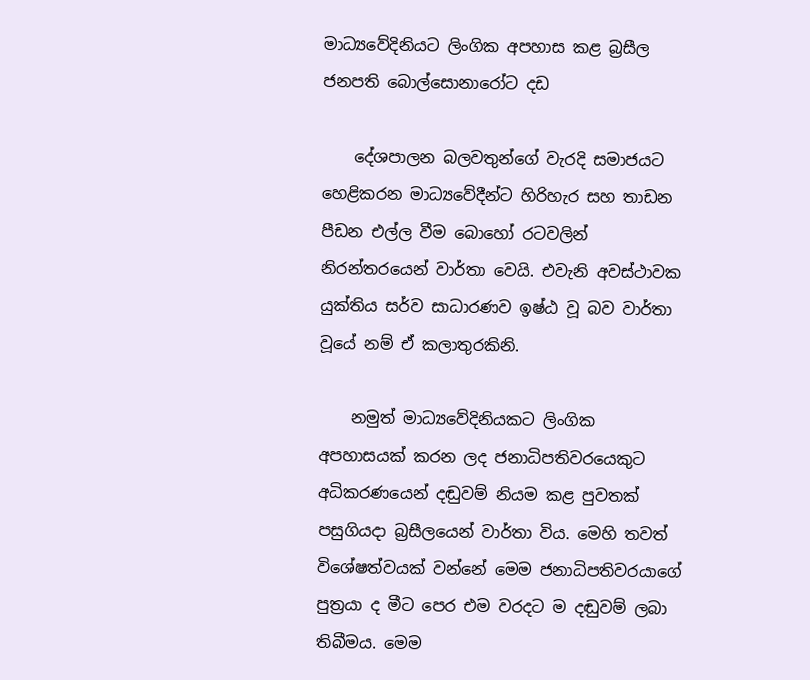මාධ්‍යවේදිනියට ලිංගික අපහාස කළ බ්‍රසීල ජනපති බොල්සොනාරෝට දඩ

    දේශපාලන බලවතුන්ගේ වැරදි සමාජයට හෙළිකරන මාධ්‍යවේදීන්ට හිරිහැර සහ තාඩන පීඩන එල්ල වීම බොහෝ රටවලින් නිරන්තරයෙන් වාර්තා වෙයි. එවැනි අවස්ථාවක යුක්තිය සර්ව සාධාරණව ඉෂ්ඨ වූ බව වාර්තා වූයේ නම් ඒ කලාතුරකිනි.

    නමුත් මාධ්‍යවේදිනියකට ලිංගික අපහාසයක් කරන ලද ජනාධිපතිවරයෙකුට අධිකරණයෙන් දඬුවම් නියම කළ පුවතක් පසුගියදා බ්‍රසීලයෙන් වාර්තා විය. මෙහි තවත් විශේෂත්වයක් වන්නේ මෙම ජනාධිපතිවරයාගේ පුත්‍රයා ද මීට පෙර එම වරදට ම දඬුවම් ලබා තිබීමය. මෙම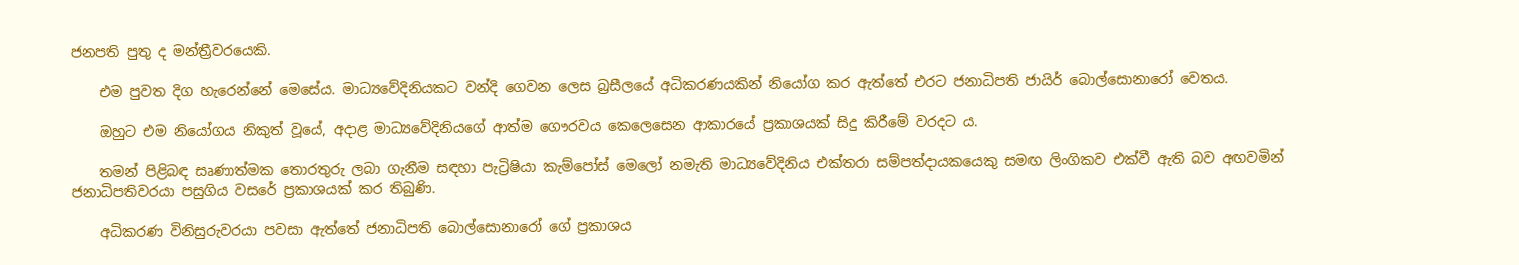ජනපති පුතු ද මන්ත්‍රීවරයෙකි.

    එම පුවත දිග හැරෙන්නේ මෙසේය. මාධ්‍යවේදිනියකට වන්දි ගෙවන ලෙස බ්‍රසීලයේ අධිකරණයකින් නියෝග කර ඇත්තේ එරට ජනාධිපති ජායිර් බොල්සොනාරෝ වෙතය.

    ඔහුට එම නියෝගය නිකුත් වූයේ, අදාළ මාධ්‍යවේදිනියගේ ආත්ම ගෞරවය කෙලෙසෙන ආකාරයේ ප්‍රකාශයක් සිදු කිරීමේ වරදට ය.

    තමන් පිළිබඳ සෘණාත්මක තොරතුරු ලබා ගැනීම සඳහා පැට්‍රිෂියා කැම්පෝස් මෙලෝ නමැති මාධ්‍යවේදිනිය එක්තරා සම්පත්දායකයෙකු සමඟ ලිංගිකව එක්වී ඇති බව අඟවමින් ජනාධිපතිවරයා පසුගිය වසරේ ප්‍රකාශයක් කර තිබුණි.

    අධිකරණ විනිසුරුවරයා පවසා ඇත්තේ ජනාධිපති බොල්සොනාරෝ ගේ ප්‍රකාශය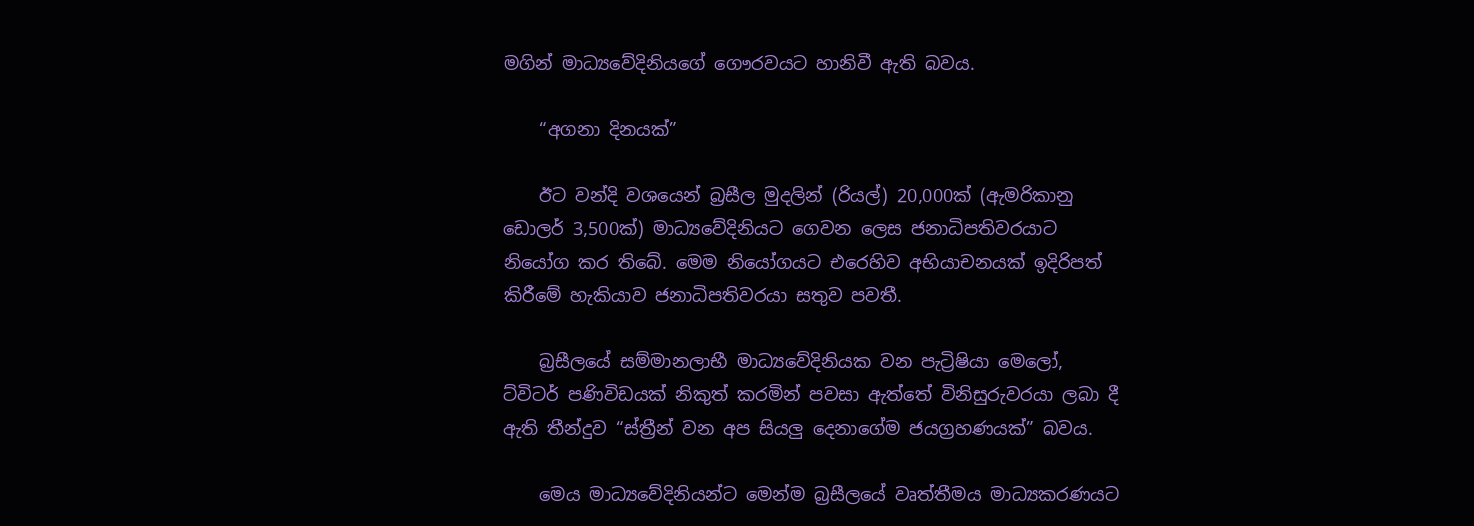මගින් මාධ්‍යවේදිනියගේ ගෞරවයට හානිවී ඇති බවය.

    “අගනා දිනයක්”

    ඊට වන්දි වශයෙන් බ්‍රසීල මුදලින් (රියල්) 20,000ක් (ඇමරිකානු ඩොලර් 3,500ක්) මාධ්‍යවේදිනියට ගෙවන ලෙස ජනාධිපතිවරයාට නියෝග කර තිබේ. මෙම නියෝගයට එරෙහිව අභියාචනයක් ඉදිරිපත් කිරීමේ හැකියාව ජනාධිපතිවරයා සතුව පවතී.

    බ්‍රසීලයේ සම්මානලාභී මාධ්‍යවේදිනියක වන පැට්‍රිෂියා මෙලෝ, ට්විටර් පණිවිඩයක් නිකුත් කරමින් පවසා ඇත්තේ විනිසුරුවරයා ලබා දී ඇති තීන්දුව “ස්ත්‍රීන් වන අප සියලු දෙනාගේම ජයග්‍රහණයක්” බවය.

    මෙය මාධ්‍යවේදිනියන්ට මෙන්ම බ්‍රසීලයේ වෘත්තීමය මාධ්‍යකරණයට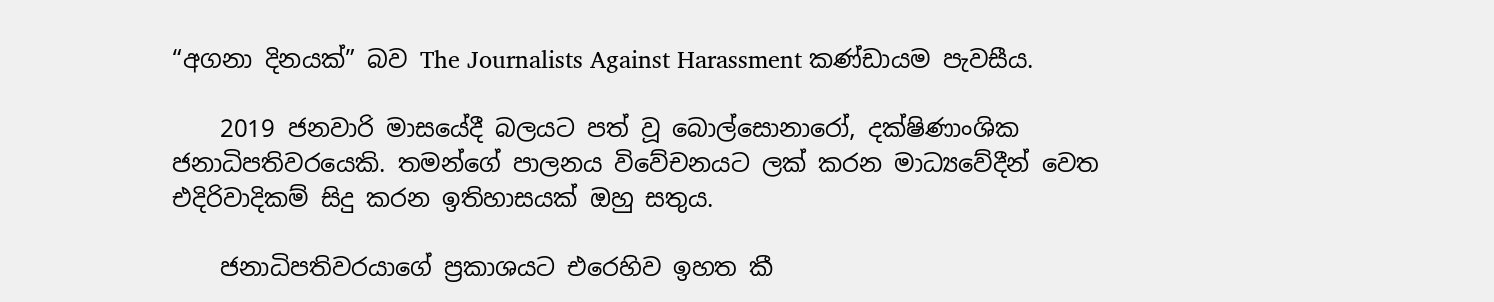“අගනා දිනයක්” බව The Journalists Against Harassment කණ්ඩායම පැවසීය.

    2019 ජනවාරි මාසයේදී බලයට පත් වූ බොල්සොනාරෝ, දක්ෂිණාංශික ජනාධිපතිවරයෙකි. තමන්ගේ පාලනය විවේචනයට ලක් කරන මාධ්‍යවේදීන් වෙත එදිරිවාදිකම් සිදු කරන ඉතිහාසයක් ඔහු සතුය.

    ජනාධිපතිවරයාගේ ප්‍රකාශයට එරෙහිව ඉහත කී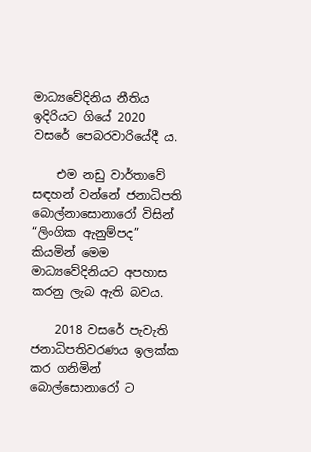මාධ්‍යවේදිනිය නීතිය ඉදිරියට ගියේ 2020 වසරේ පෙබරවාරියේදී ය.

    එම නඩු වාර්තාවේ සඳහන් වන්නේ ජනාධිපති බොල්නාසොනාරෝ විසින් “ලිංගික ඇනුම්පද” කියමින් මෙම මාධ්‍යවේදිනියට අපහාස කරනු ලැබ ඇති බවය.

    2018 වසරේ පැවැති ජනාධිපතිවරණය ඉලක්ක කර ගනිමින් බොල්සොනාරෝ ට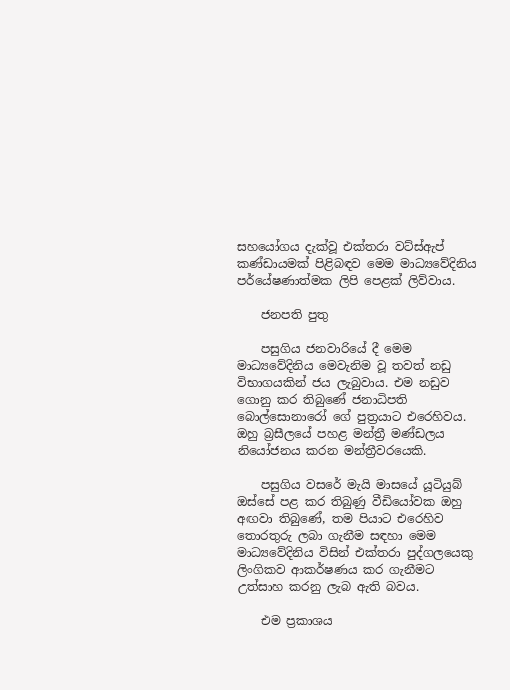සහයෝගය දැක්වූ එක්තරා වට්ස්ඇප් කණ්ඩායමක් පිළිබඳව මෙම මාධ්‍යවේදිනිය පර්යේෂණාත්මක ලිපි පෙළක් ලිව්වාය.

    ජනපති පුතු

    පසුගිය ජනවාරියේ දී මෙම මාධ්‍යවේදිනිය මෙවැනිම වූ තවත් නඩු විභාගයකින් ජය ලැබුවාය. එම නඩුව ගොනු කර තිබුණේ ජනාධිපති බොල්සොනාරෝ ගේ පුත්‍රයාට එරෙහිවය. ඔහු බ්‍රසීලයේ පහළ මන්ත්‍රී මණ්ඩලය නියෝජනය කරන මන්ත්‍රීවරයෙකි.

    පසුගිය වසරේ මැයි මාසයේ යූටියුබ් ඔස්සේ පළ කර තිබුණු වීඩියෝවක ඔහු අඟවා තිබුණේ, තම පියාට එරෙහිව තොරතුරු ලබා ගැනීම සඳහා මෙම මාධ්‍යවේදිනිය විසින් එක්තරා පුද්ගලයෙකු ලිංගිකව ආකර්ෂණය කර ගැනීමට උත්සාහ කරනු ලැබ ඇති බවය.

    එම ප්‍රකාශය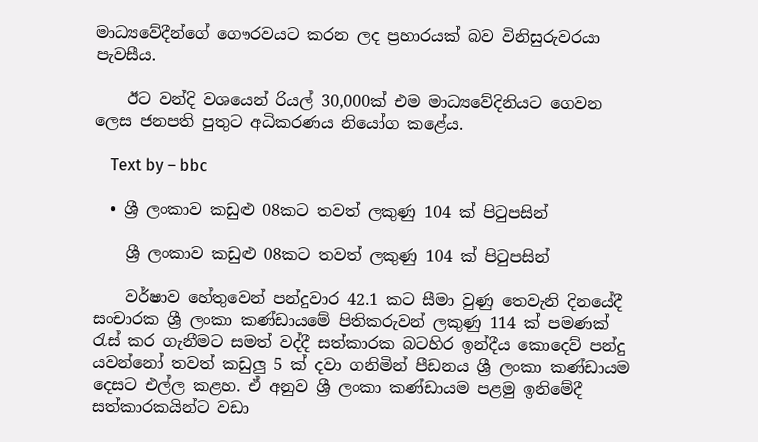මාධ්‍යවේදීන්ගේ ගෞරවයට කරන ලද ප්‍රහාරයක් බව විනිසුරුවරයා පැවසීය.

    ඊට වන්දි වශයෙන් රියල් 30,000ක් එම මාධ්‍යවේදිනියට ගෙවන ලෙස ජනපති පුතුට අධිකරණය නියෝග කළේය.

    Text by – bbc

  • ශ්‍රී ලංකාව කඩුළු 08කට තවත් ලකුණු 104 ක් පිටුපසින්

    ශ්‍රී ලංකාව කඩුළු 08කට තවත් ලකුණු 104 ක් පිටුපසින්

    වර්ෂාව හේතුවෙන් පන්දුවාර 42.1 කට සීමා වුණු තෙවැනි දිනයේදී සංචාරක ශ්‍රී ලංකා කණ්ඩායමේ පිතිකරුවන් ලකුණු 114 ක් පමණක් රැස් කර ගැනීමට සමත් වද්දී සත්කාරක බටහිර ඉන්දීය කොදෙව් පන්දු යවන්නෝ තවත් කඩුලු 5 ක් දවා ගනිමින් පීඩනය ශ්‍රී ලංකා කණ්ඩායම දෙසට එල්ල කළහ. ඒ අනුව ශ්‍රී ලංකා කණ්ඩායම පළමු ඉනිමේදී සත්කාරකයින්ට වඩා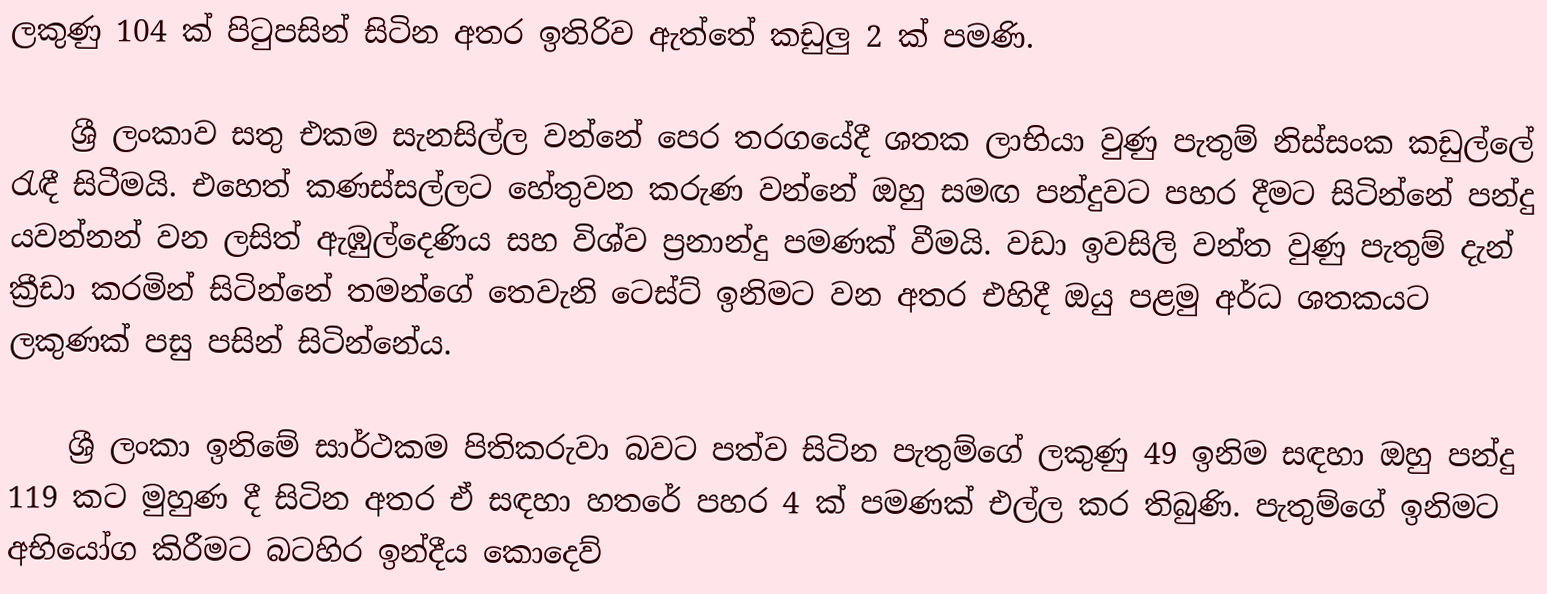ලකුණු 104 ක් පිටුපසින් සිටින අතර ඉතිරිව ඇත්තේ කඩුලු 2 ක් පමණි.

    ශ්‍රී ලංකාව සතු එකම සැනසිල්ල වන්නේ පෙර තරගයේදී ශතක ලාභියා වුණු පැතුම් නිස්සංක කඩුල්ලේ රැඳී සිටීමයි. එහෙත් කණස්සල්ලට හේතුවන කරුණ වන්නේ ඔහු සමඟ පන්දුවට පහර දීමට සිටින්නේ පන්දු යවන්නන් වන ලසිත් ඇඹුල්දෙණිය සහ විශ්ව ප්‍රනාන්දු පමණක් වීමයි. වඩා ඉවසිලි වන්ත වුණු පැතුම් දැන් ක්‍රීඩා කරමින් සිටින්නේ තමන්ගේ තෙවැනි ටෙස්ට් ඉනිමට වන අතර එහිදී ඔයු පළමු අර්ධ ශතකයට ලකුණක් පසු පසින් සිටින්නේය.

    ශ්‍රී ලංකා ඉනිමේ සාර්ථකම පිතිකරුවා බවට පත්ව සිටින පැතුම්ගේ ලකුණු 49 ඉනිම සඳහා ඔහු පන්දු 119 කට මුහුණ දී සිටින අතර ඒ සඳහා හතරේ පහර 4 ක් පමණක් එල්ල කර තිබුණි. පැතුම්ගේ ඉනිමට අභියෝග කිරීමට බටහිර ඉන්දීය කොදෙව්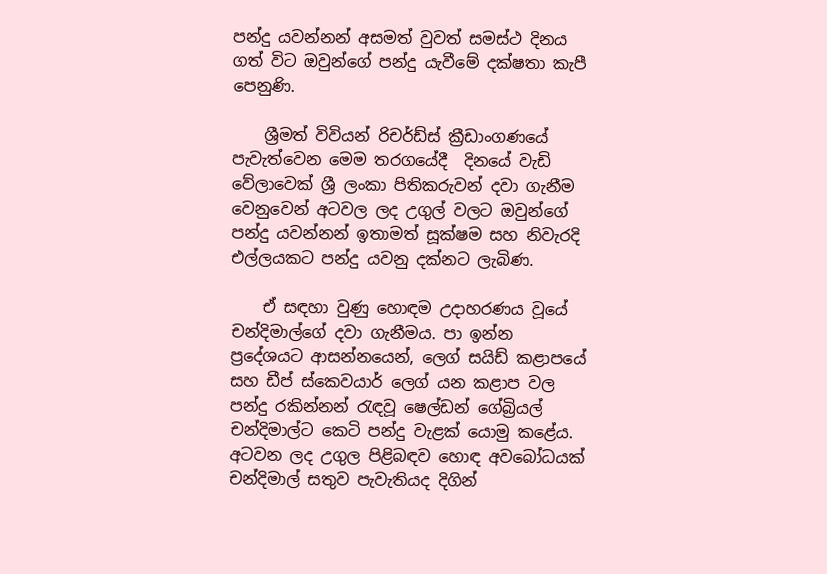පන්දු යවන්නන් අසමත් වුවත් සමස්ථ දිනය ගත් විට ඔවුන්ගේ පන්දු යැවීමේ දක්ෂතා කැපී පෙනුණි.

    ශ්‍රීමත් විවියන් රිචර්ඩ්ස් ක්‍රීඩාංගණයේ පැවැත්වෙන මෙම තරගයේදී  දිනයේ වැඩි වේලාවෙක් ශ්‍රී ලංකා පිතිකරුවන් දවා ගැනීම වෙනුවෙන් අටවල ලද උගුල් වලට ඔවුන්ගේ පන්දු යවන්නන් ඉතාමත් සූක්ෂම සහ නිවැරදි එල්ලයකට පන්දු යවනු දක්නට ලැබිණ.

    ඒ සඳහා වුණු හොඳම උදාහරණය වූයේ චන්දිමාල්ගේ දවා ගැනීමය. පා ඉන්න ප්‍රදේශයට ආසන්නයෙන්, ලෙග් සයිඩ් කළාපයේ සහ ඩීප් ස්කෙවයාර් ලෙග් යන කළාප වල පන්දු රකින්නන් රැඳවූ ෂෙල්ඩන් ගේබ්‍රියල් චන්දිමාල්ට කෙටි පන්දු වැළක් යොමු කළේය. අටවන ලද උගුල පිළිබඳව හොඳ අවබෝධයක් චන්දිමාල් සතුව පැවැතියද දිගින්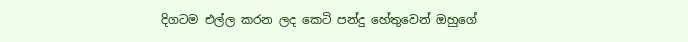දිගටම එල්ල කරන ලද කෙටි පන්දු හේතුවෙන් ඔහුගේ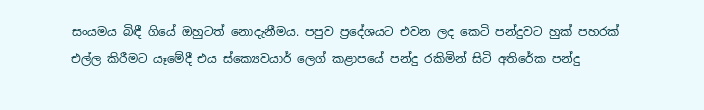සංයමය බිඳී ගියේ ඔහුටත් නොදැනීමය. පපුව ප්‍රදේශයට එවන ලද කෙටි පන්දුවට හුක් පහරක් එල්ල කිරීමට යෑමේදී එය ස්ක්‍යෙවයාර් ලෙග් කළාපයේ පන්දු රකිමින් සිටි අතිරේක පන්දු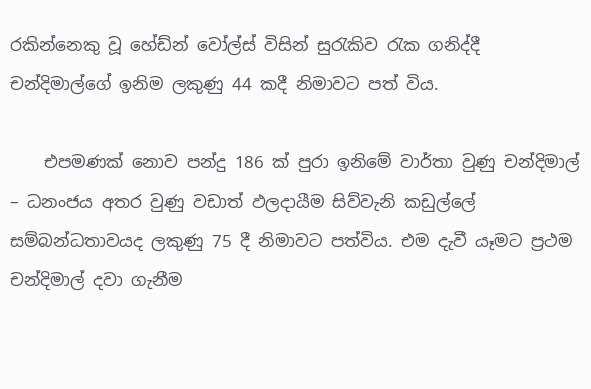රකින්නෙකු වූ හේඩ්න් වෝල්ස් විසින් සුරැකිව රැක ගනිද්දී චන්දිමාල්ගේ ඉනිම ලකුණු 44 කදී නිමාවට පත් විය.

    එපමණක් නොව පන්දු 186 ක් පුරා ඉනිමේ වාර්තා වුණු චන්දිමාල් – ධනංජය අතර වුණු වඩාත් ඵලදායීම සිව්වැනි කඩුල්ලේ සම්බන්ධතාවයද ලකුණු 75 දී නිමාවට පත්විය. එම දැවී යෑමට ප්‍රථම චන්දිමාල් දවා ගැනීම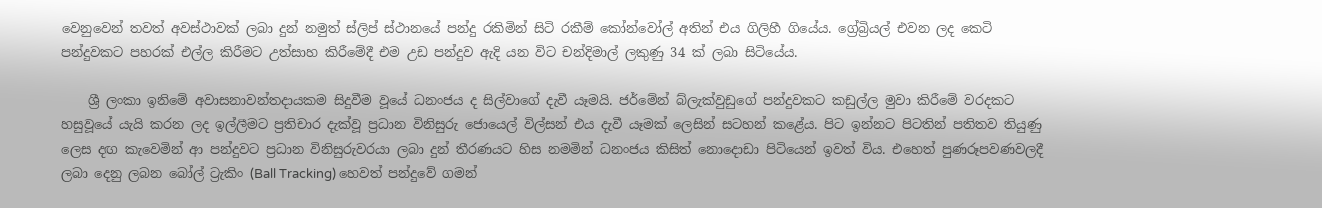වෙනුවෙන් තවත් අවස්ථාවක් ලබා දුන් නමුත් ස්ලිප් ස්ථානයේ පන්දු රකිමින් සිටි රකීම් කෝන්වෝල් අතින් එය ගිලිහී ගියේය. ග්‍රේබ්‍රියල් එවන ලද කෙටි පන්දුවකට පහරක් එල්ල කිරීමට උත්සාහ කිරීමේදී එම උඩ පන්දුව ඇදි යන විට චන්දිමාල් ලකුණු 34 ක් ලබා සිටියේය.

    ශ්‍රී ලංකා ඉනිමේ අවාසනාවන්තදායකම සිදුවීම වූයේ ධනංජය ද සිල්වාගේ දැවී යෑමයි. ජර්මේන් බ්ලැක්වුඩුගේ පන්දුවකට කඩුල්ල මුවා කිරීමේ වරදකට හසුවූයේ යැයි කරන ලද ඉල්ලීමට ප්‍රතිචාර දැක්වූ ප්‍රධාන විනිසුරු ජොයෙල් විල්සන් එය දැවී යෑමක් ලෙසින් සටහන් කළේය. පිට ඉන්නට පිටතින් පතිතව තියුණු ලෙස දඟ කැවෙමින් ආ පන්දුවට ප්‍රධාන විනිසුරුවරයා ලබා දුන් තීරණයට හිස නමමින් ධනංජය කිසිත් නොදොඩා පිටියෙන් ඉවත් විය. එහෙත් පුණරූපවණවලදී ලබා දෙනු ලබන බෝල් ට්‍රැකිං (Ball Tracking) හෙවත් පන්දුවේ ගමන්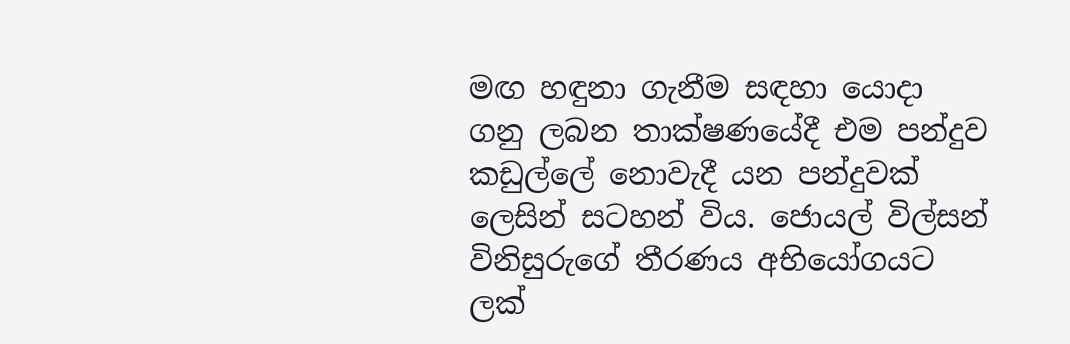මඟ හඳුනා ගැනීම සඳහා යොදා ගනු ලබන තාක්ෂණයේදී එම පන්දුව කඩුල්ලේ නොවැදී යන පන්දුවක් ලෙසින් සටහන් විය. ජොයල් විල්සන් විනිසුරුගේ තීරණය අභියෝගයට ලක්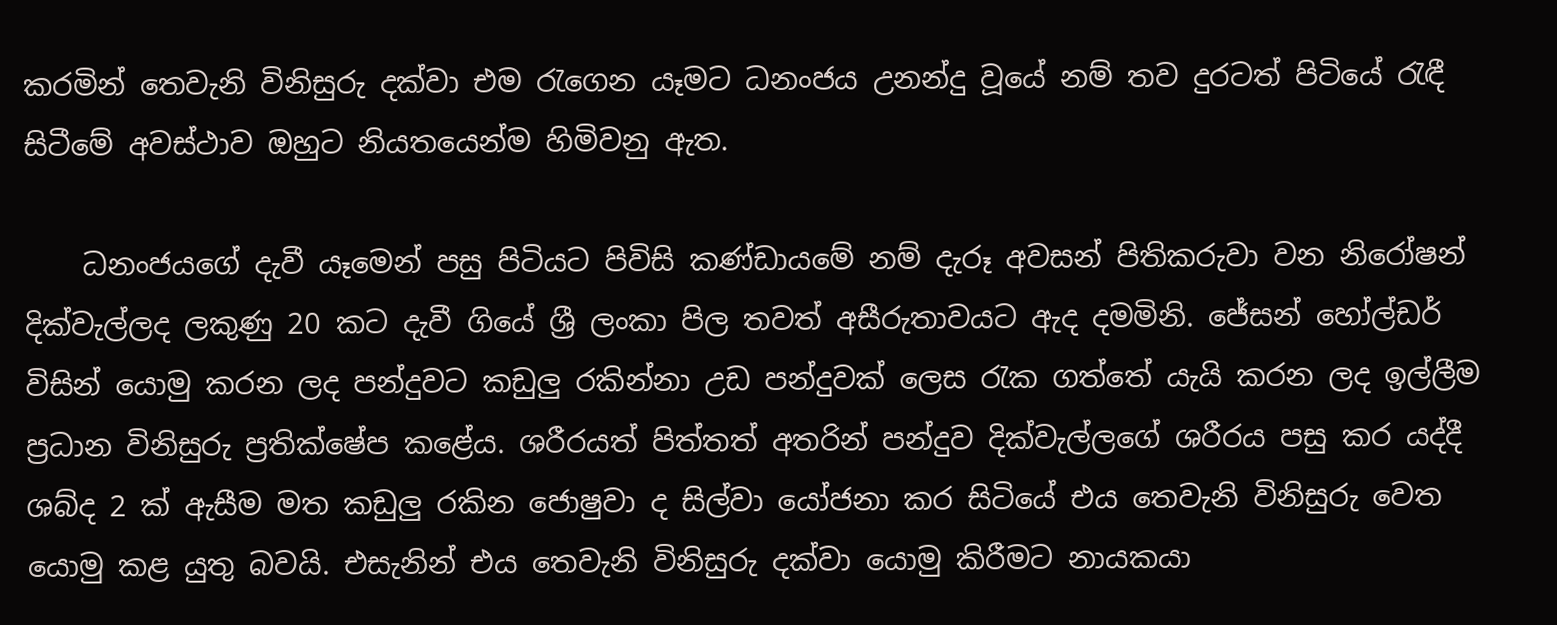කරමින් තෙවැනි විනිසුරු දක්වා එම රැගෙන යෑමට ධනංජය උනන්දු වූයේ නම් තව දුරටත් පිටියේ රැඳී සිටීමේ අවස්ථාව ඔහුට නියතයෙන්ම හිමිවනු ඇත.

    ධනංජයගේ දැවී යෑමෙන් පසු පිටියට පිවිසි කණ්ඩායමේ නම් දැරූ අවසන් පිතිකරුවා වන නිරෝෂන් දික්වැල්ලද ලකුණු 20 කට දැවී ගියේ ශ්‍රී ලංකා පිල තවත් අසීරුතාවයට ඇද දමමිනි. ජේසන් හෝල්ඩර් විසින් යොමු කරන ලද පන්දුවට කඩුලු රකින්නා උඩ පන්දුවක් ලෙස රැක ගත්තේ යැයි කරන ලද ඉල්ලීම ප්‍රධාන විනිසුරු ප්‍රතික්ෂේප කළේය. ශරීරයත් පිත්තත් අතරින් පන්දුව දික්වැල්ලගේ ශරීරය පසු කර යද්දී ශබ්ද 2 ක් ඇසීම මත කඩුලු රකින ජොෂුවා ද සිල්වා යෝජනා කර සිටියේ එය තෙවැනි විනිසුරු වෙත යොමු කළ යුතු බවයි. එසැනින් එය තෙවැනි විනිසුරු දක්වා යොමු කිරීමට නායකයා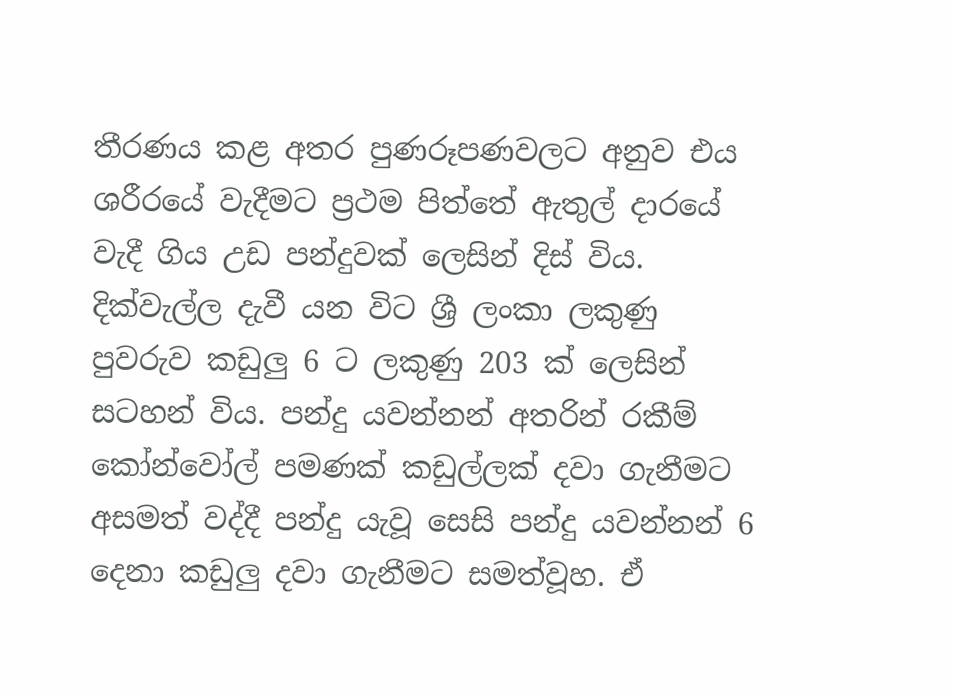තීරණය කළ අතර පුණරූපණවලට අනුව එය ශරීරයේ වැදීමට ප්‍රථම පිත්තේ ඇතුල් දාරයේ වැදී ගිය උඩ පන්දුවක් ලෙසින් දිස් විය. දික්වැල්ල දැවී යන විට ශ්‍රී ලංකා ලකුණු පුවරුව කඩුලු 6 ට ලකුණු 203 ක් ලෙසින් සටහන් විය. පන්දු යවන්නන් අතරින් රකීම් කෝන්වෝල් පමණක් කඩුල්ලක් දවා ගැනීමට අසමත් වද්දී පන්දු යැවූ සෙසි පන්දු යවන්නන් 6 දෙනා කඩුලු දවා ගැනීමට සමත්වූහ. ඒ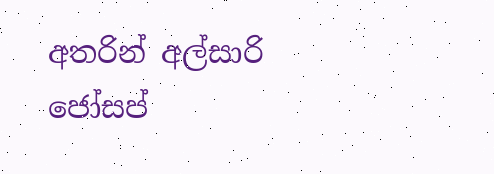අතරින් අල්සාරි ජෝසප්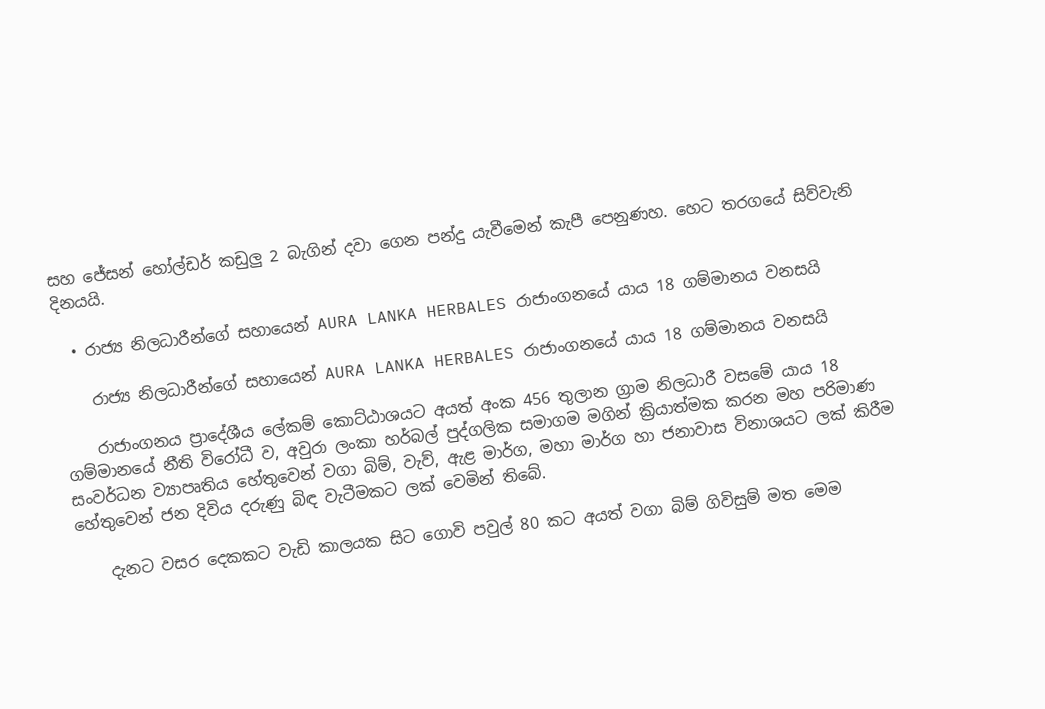සහ ජේසන් හෝල්ඩර් කඩුලු 2 බැගින් දවා ගෙන පන්දු යැවීමෙන් කැපී පෙනුණහ. හෙට තරගයේ සිව්වැනි දිනයයි.

  • රාජ්‍ය නිලධාරීන්ගේ සහායෙන් AURA LANKA HERBALES රාජාංගනයේ යාය 18 ගම්මානය වනසයි

    රාජ්‍ය නිලධාරීන්ගේ සහායෙන් AURA LANKA HERBALES රාජාංගනයේ යාය 18 ගම්මානය වනසයි

    රාජාංගනය ප්‍රාදේශීය ලේකම් කොට්ඨාශයට අයත් අංක 456 තුලාන ග්‍රාම නිලධාරී වසමේ යාය 18 ගම්මානයේ නීති විරෝධී ව, අවුරා ලංකා හර්බල් පුද්ගලික සමාගම මගින් ක්‍රියාත්මක කරන මහ පරිමාණ සංවර්ධන ව්‍යාපෘතිය හේතුවෙන් වගා බිම්, වැව්, ඇළ මාර්ග, මහා මාර්ග හා ජනාවාස විනාශයට ලක් කිරීම හේතුවෙන් ජන දිවිය දරුණු බිඳ වැටීමකට ලක් වෙමින් තිබේ.

    දැනට වසර දෙකකට වැඩි කාලයක සිට ගොවි පවුල් 80 කට අයත් වගා බිම් ගිවිසුම් මත මෙම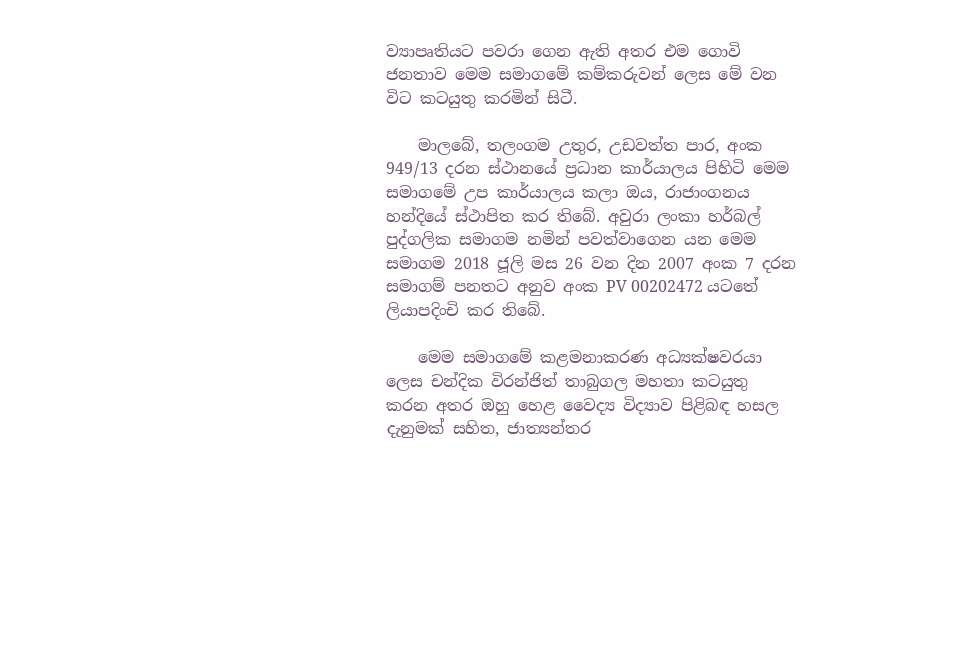ව්‍යාපෘතියට පවරා ගෙන ඇති අතර එම ගොවි ජනතාව මෙම සමාගමේ කම්කරුවන් ලෙස මේ වන විට කටයුතු කරමින් සිටී.

    මාලබේ, තලංගම උතුර, උඩවත්ත පාර, අංක 949/13 දරන ස්ථානයේ ප්‍රධාන කාර්යාලය පිහිටි මෙම සමාගමේ උප කාර්යාලය කලා ඔය, රාජාංගනය හන්දියේ ස්ථාපිත කර තිබේ. අවුරා ලංකා හර්බල් පුද්ගලික සමාගම නමින් පවත්වාගෙන යන මෙම සමාගම 2018 ජූලි මස 26 වන දින 2007 අංක 7 දරන සමාගම් පනතට අනුව අංක PV 00202472 යටතේ ලියාපදිංචි කර තිබේ.

    මෙම සමාගමේ කළමනාකරණ අධ්‍යක්ෂවරයා ලෙස චන්දික විරන්ජිත් තාබුගල මහතා කටයුතු කරන අතර ඔහු හෙළ වෛද්‍ය විද්‍යාව පිළිබඳ හසල දැනුමක් සහිත, ජාත්‍යන්තර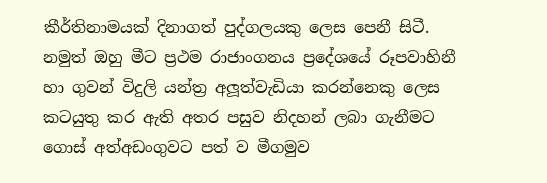කීර්තිනාමයක් දිනාගත් පුද්ගලයකු ලෙස පෙනී සිටී. නමුත් ඔහු මීට ප්‍රථම රාජාංගනය ප්‍රදේශයේ රූපවාහිනී හා ගුවන් විදුලි යන්ත්‍ර අලූත්වැඩියා කරන්නෙකු ලෙස කටයුතු කර ඇති අතර පසුව නිදහන් ලබා ගැනීමට ගොස් අත්අඩංගුවට පත් ව මීගමුව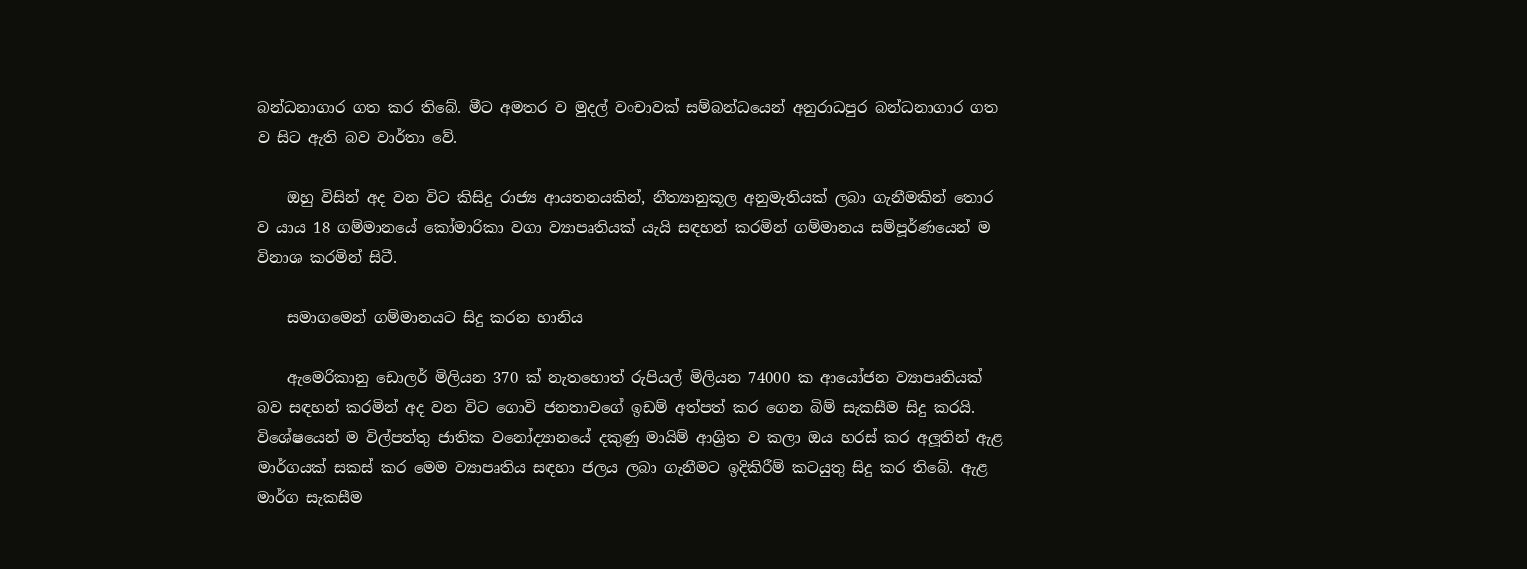බන්ධනාගාර ගත කර තිබේ. මීට අමතර ව මුදල් වංචාවක් සම්බන්ධයෙන් අනුරාධපුර බන්ධනාගාර ගත ව සිට ඇති බව වාර්තා වේ.

    ඔහු විසින් අද වන විට කිසිදු රාජ්‍ය ආයතනයකින්, නීත්‍යානුකූල අනුමැතියක් ලබා ගැනීමකින් තොර ව යාය 18 ගම්මානයේ කෝමාරිකා වගා ව්‍යාපෘතියක් යැයි සඳහන් කරමින් ගම්මානය සම්පූර්ණයෙන් ම විනාශ කරමින් සිටී.

    සමාගමෙන් ගම්මානයට සිදු කරන හානිය

    ඇමෙරිකානු ඩොලර් මිලියන 370 ක් නැතහොත් රුපියල් මිලියන 74000 ක ආයෝජන ව්‍යාපෘතියක් බව සඳහන් කරමින් අද වන විට ගොවි ජනතාවගේ ඉඩම් අත්පත් කර ගෙන බිම් සැකසීම සිදු කරයි. විශේෂයෙන් ම විල්පත්තු ජාතික වනෝද්‍යානයේ දකුණු මායිම් ආශ්‍රිත ව කලා ඔය හරස් කර අලූතින් ඇළ මාර්ගයක් සකස් කර මෙම ව්‍යාපෘතිය සඳහා ජලය ලබා ගැනීමට ඉදිකිරීම් කටයුතු සිදු කර තිබේ. ඇළ මාර්ග සැකසීම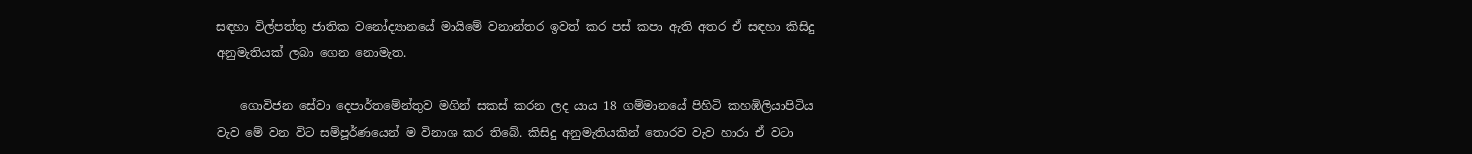සඳහා විල්පත්තු ජාතික වනෝද්‍යානයේ මායිමේ වනාන්තර ඉවත් කර පස් කපා ඇති අතර ඒ සඳහා කිසිදු අනුමැතියක් ලබා ගෙන නොමැත.

    ගොවිජන සේවා දෙපාර්තමේන්තුව මගින් සකස් කරන ලද යාය 18 ගම්මානයේ පිහිටි කහඹිලියාපිටිය වැව මේ වන විට සම්පූර්ණයෙන් ම විනාශ කර තිබේ. කිසිදු අනුමැතියකින් තොරව වැව හාරා ඒ වටා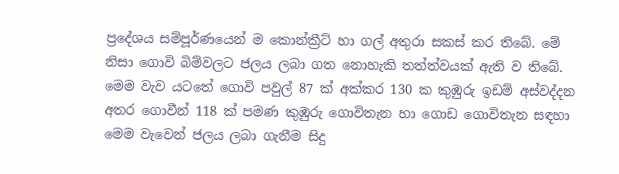ප්‍රදේශය සම්පූර්ණයෙන් ම කොන්ක්‍රීට් හා ගල් අතුරා සකස් කර තිබේ. මේ නිසා ගොවි බිම්වලට ජලය ලබා ගත නොහැකි තත්ත්වයක් ඇති ව තිබේ. මෙම වැව යටතේ ගොවි පවුල් 87 ක් අක්කර 130 ක කුඹුරු ඉඩම් අස්වද්දන අතර ගොවීන් 118 ක් පමණ කුඹුරු ගොවිතැන හා ගොඩ ගොවිතැන සඳහා මෙම වැවෙන් ජලය ලබා ගැනීම සිදු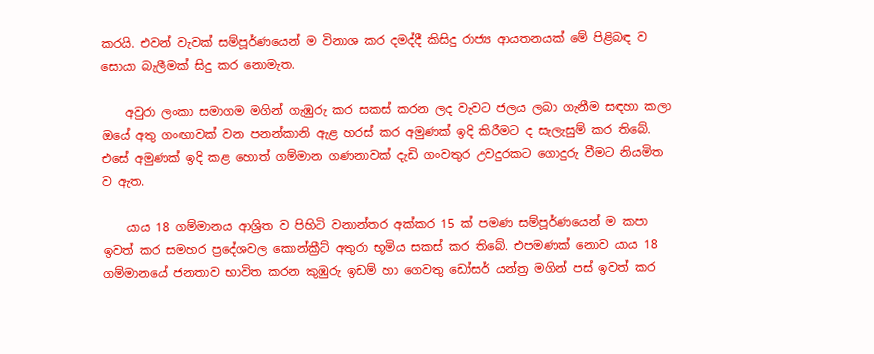කරයි. එවන් වැවක් සම්පූර්ණයෙන් ම විනාශ කර දමද්දී කිසිදු රාජ්‍ය ආයතනයක් මේ පිළිබඳ ව සොයා බැලීමක් සිදු කර නොමැත.

    අවුරා ලංකා සමාගම මගින් ගැඹුරු කර සකස් කරන ලද වැවට ජලය ලබා ගැනීම සඳහා කලා ඔයේ අතු ගංඟාවක් වන පනන්කානි ඇළ හරස් කර අමුණක් ඉදි කිරීමට ද සැලැසුම් කර තිබේ. එසේ අමුණක් ඉදි කළ හොත් ගම්මාන ගණනාවක් දැඩි ගංවතුර උවදුරකට ගොදුරු වීමට නියමිත ව ඇත.

    යාය 18 ගම්මානය ආශ්‍රිත ව පිහිටි වනාන්තර අක්කර 15 ක් පමණ සම්පූර්ණයෙන් ම කපා ඉවත් කර සමහර ප්‍රදේශවල කොන්ක්‍රීට් අතුරා භූමිය සකස් කර තිබේ. එපමණක් නොව යාය 18 ගම්මානයේ ජනතාව භාවිත කරන කුඹුරු ඉඩම් හා ගෙවතු ඩෝසර් යන්ත්‍ර මගින් පස් ඉවත් කර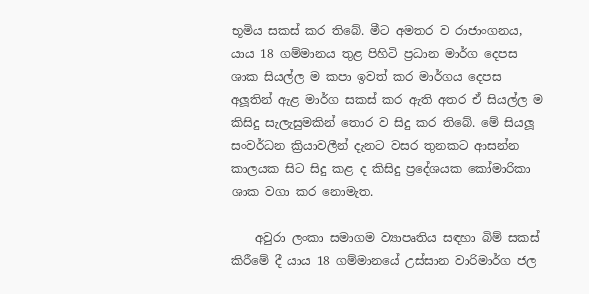භූමිය සකස් කර තිබේ. මීට අමතර ව රාජාංගනය, යාය 18 ගම්මානය තුළ පිහිටි ප්‍රධාන මාර්ග දෙපස ශාක සියල්ල ම කපා ඉවත් කර මාර්ගය දෙපස අලූතින් ඇළ මාර්ග සකස් කර ඇති අතර ඒ සියල්ල ම කිසිදු සැලැසුමකින් තොර ව සිදු කර තිබේ. මේ සියලූ සංවර්ධන ක්‍රියාවලීන් දැනට වසර තුනකට ආසන්න කාලයක සිට සිදු කළ ද කිසිදු ප්‍රදේශයක කෝමාරිකා ශාක වගා කර නොමැත.

    අවුරා ලංකා සමාගම ව්‍යාපෘතිය සඳහා බිම් සකස් කිරීමේ දී යාය 18 ගම්මානයේ උස්සාන වාරිමාර්ග ජල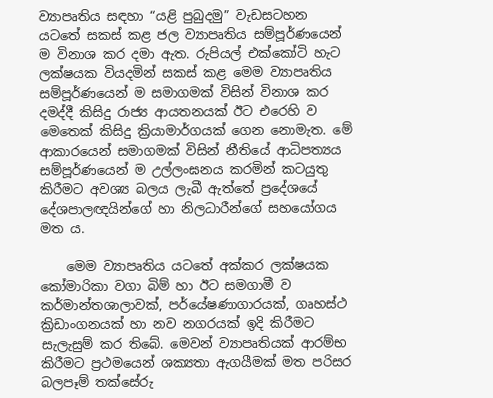ව්‍යාපෘතිය සඳහා “යළි පුබුදමු” වැඩසටහන යටතේ සකස් කළ ජල ව්‍යාපෘතිය සම්පූර්ණයෙන් ම විනාශ කර දමා ඇත. රුපියල් එක්කෝටි හැට ලක්ෂයක වියදමින් සකස් කළ මෙම ව්‍යාපෘතිය සම්පූර්ණයෙන් ම සමාගමක් විසින් විනාශ කර දමද්දී කිසිදු රාජ්‍ය ආයතනයක් ඊට එරෙහි ව මෙතෙක් කිසිදු ක්‍රියාමාර්ගයක් ගෙන නොමැත. මේ ආකාරයෙන් සමාගමක් විසින් නීතියේ ආධිපත්‍යය සම්පූර්ණයෙන් ම උල්ලංඝනය කරමින් කටයුතු කිරීමට අවශ්‍ය බලය ලැබී ඇත්තේ ප්‍රදේශයේ දේශපාලඥයින්ගේ හා නිලධාරීන්ගේ සහයෝගය මත ය.

    මෙම ව්‍යාපෘතිය යටතේ අක්කර ලක්ෂයක කෝමාරිකා වගා බිම් හා ඊට සමගාමී ව කර්මාන්තශාලාවක්, පර්යේෂණාගාරයක්, ගෘහස්ථ ක්‍රිඩාංගනයක් හා නව නගරයක් ඉදි කිරීමට සැලැසුම් කර තිබේ. මෙවන් ව්‍යාපෘතියක් ආරම්භ කිරීමට ප්‍රථමයෙන් ශක්‍යතා ඇගයීමක් මත පරිසර බලපෑම් තක්සේරු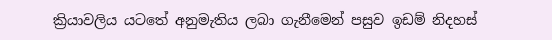ක්‍රියාවලිය යටතේ අනුමැතිය ලබා ගැනීමෙන් පසුව ඉඩම් නිදහස්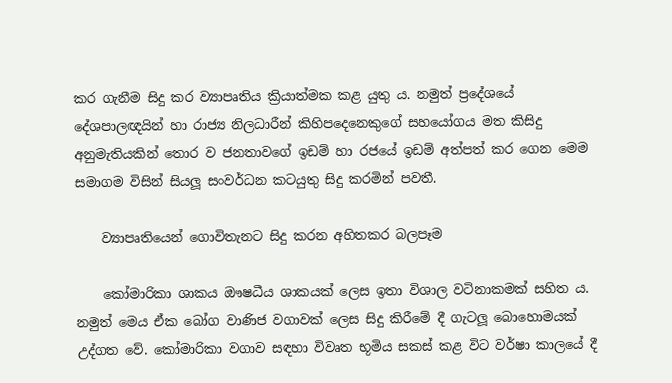කර ගැනීම සිදු කර ව්‍යාපෘතිය ක්‍රියාත්මක කළ යුතු ය. නමුත් ප්‍රදේශයේ දේශපාලඥයින් හා රාජ්‍ය නිලධාරීන් කිහිපදෙනෙකුගේ සහයෝගය මත කිසිදු අනුමැතියකින් තොර ව ජනතාවගේ ඉඩම් හා රජයේ ඉඩම් අත්පත් කර ගෙන මෙම සමාගම විසින් සියලූ සංවර්ධන කටයුතු සිදු කරමින් පවතී.

    ව්‍යාපෘතියෙන් ගොවිතැනට සිදු කරන අහිතකර බලපෑම

    කෝමාරිකා ශාකය ඖෂධීය ශාකයක් ලෙස ඉතා විශාල වටිනාකමක් සහිත ය. නමුත් මෙය ඒක බෝග වාණිජ වගාවක් ලෙස සිදු කිරීමේ දී ගැටලූ බොහොමයක් උද්ගත වේ. කෝමාරිකා වගාව සඳහා විවෘත භූමිය සකස් කළ විට වර්ෂා කාලයේ දී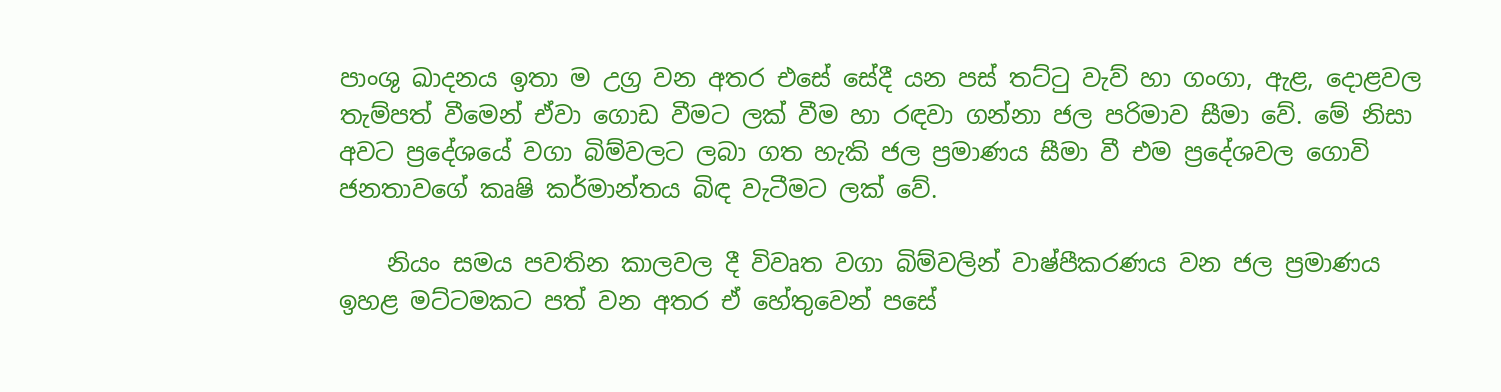පාංශු ඛාදනය ඉතා ම උග්‍ර වන අතර එසේ සේදී යන පස් තට්ටු වැව් හා ගංගා, ඇළ, දොළවල තැම්පත් වීමෙන් ඒවා ගොඩ වීමට ලක් වීම හා රඳවා ගන්නා ජල පරිමාව සීමා වේ. මේ නිසා අවට ප්‍රදේශයේ වගා බිම්වලට ලබා ගත හැකි ජල ප්‍රමාණය සීමා වී එම ප්‍රදේශවල ගොවි ජනතාවගේ කෘෂි කර්මාන්තය බිඳ වැටීමට ලක් වේ.

    නියං සමය පවතින කාලවල දී විවෘත වගා බිම්වලින් වාෂ්පීකරණය වන ජල ප්‍රමාණය ඉහළ මට්ටමකට පත් වන අතර ඒ හේතුවෙන් පසේ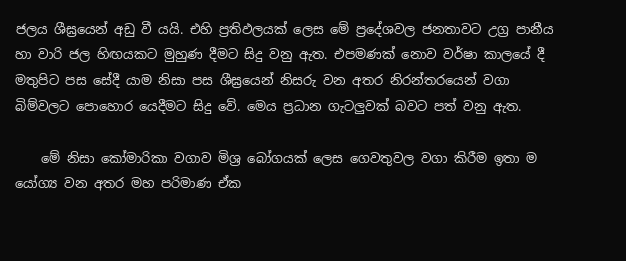ජලය ශීඝ්‍රයෙන් අඩු වී යයි. එහි ප්‍රතිඵලයක් ලෙස මේ ප්‍රදේශවල ජනතාවට උග්‍ර පානීය හා වාරි ජල හිඟයකට මුහුණ දීමට සිදු වනු ඇත. එපමණක් නොව වර්ෂා කාලයේ දී මතුපිට පස සේදී යාම නිසා පස ශීඝ්‍රයෙන් නිසරු වන අතර නිරන්තරයෙන් වගා බිම්වලට පොහොර යෙදීමට සිදු වේ. මෙය ප්‍රධාන ගැටලුවක් බවට පත් වනු ඇත.

    මේ නිසා කෝමාරිකා වගාව මිශ්‍ර බෝගයක් ලෙස ගෙවතුවල වගා කිරීම ඉතා ම යෝග්‍ය වන අතර මහ පරිමාණ ඒක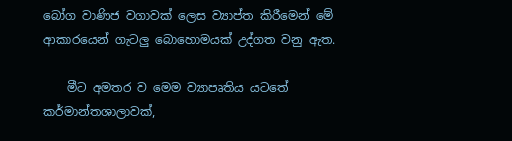බෝග වාණිජ වගාවක් ලෙස ව්‍යාප්ත කිරීමෙන් මේ ආකාරයෙන් ගැටලු බොහොමයක් උද්ගත වනු ඇත.

    මීට අමතර ව මෙම ව්‍යාපෘතිය යටතේ කර්මාන්තශාලාවක්,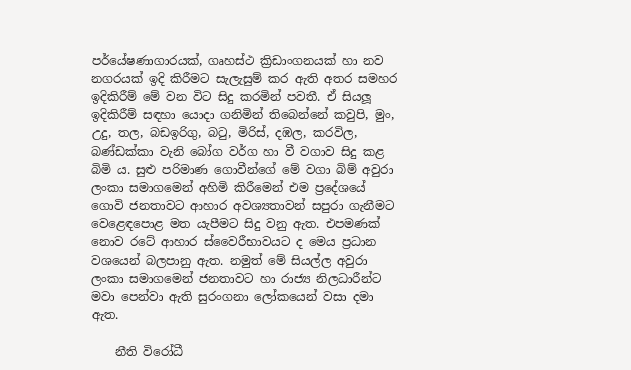පර්යේෂණාගාරයක්, ගෘහස්ථ ක්‍රිඩාංගනයක් හා නව නගරයක් ඉදි කිරීමට සැලැසුම් කර ඇති අතර සමහර ඉදිකිරීම් මේ වන විට සිදු කරමින් පවතී. ඒ සියලූ ඉදිකිරීම් සඳහා යොදා ගනිමින් තිබෙන්නේ කවුපි, මුං, උදු, තල, බඩඉරිගු, බටු, මිරිස්, දඹල, කරවිල, බණ්ඩක්කා වැනි බෝග වර්ග හා වී වගාව සිදු කළ බිමි ය. සුළු පරිමාණ ගොවීන්ගේ මේ වගා බිම් අවුරා ලංකා සමාගමෙන් අහිමි කිරීමෙන් එම ප්‍රදේශයේ ගොවි ජනතාවට ආහාර අවශ්‍යතාවන් සපුරා ගැනීමට වෙළෙඳපොළ මත යැපීමට සිදු වනු ඇත. එපමණක් නොව රටේ ආහාර ස්වෛරීභාවයට ද මෙය ප්‍රධාන වශයෙන් බලපානු ඇත. නමුත් මේ සියල්ල අවුරා ලංකා සමාගමෙන් ජනතාවට හා රාජ්‍ය නිලධාරීන්ට මවා පෙන්වා ඇති සුරංගනා ලෝකයෙන් වසා දමා ඇත.

    නීති විරෝධී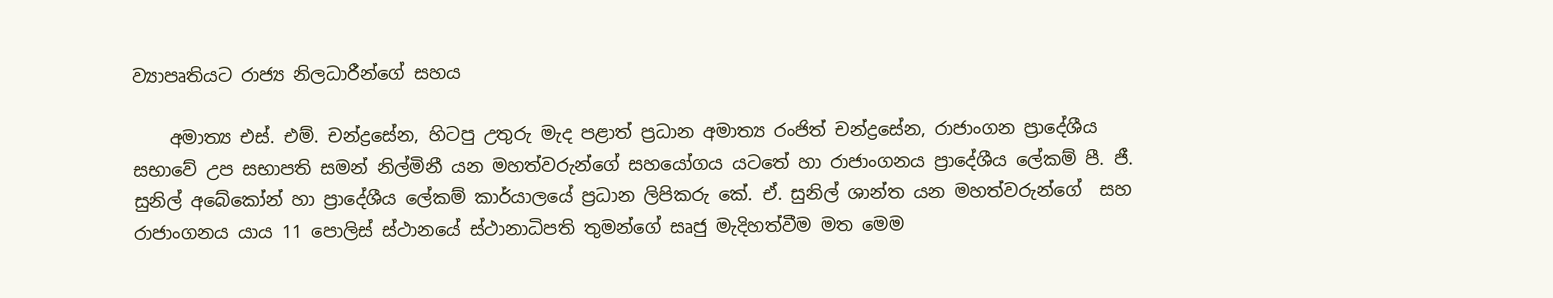ව්‍යාපෘතියට රාජ්‍ය නිලධාරීන්ගේ සහය

    අමාත්‍ය එස්. එම්. චන්ද්‍රසේන, හිටපු උතුරු මැද පළාත් ප්‍රධාන අමාත්‍ය රංජිත් චන්ද්‍රසේන, රාජාංගන ප්‍රාදේශීය සභාවේ උප සභාපති සමන් නිල්මිනී යන මහත්වරුන්ගේ සහයෝගය යටතේ හා රාජාංගනය ප්‍රාදේශීය ලේකම් පී. ජී. සුනිල් අබේකෝන් හා ප්‍රාදේශීය ලේකම් කාර්යාලයේ ප්‍රධාන ලිපිකරු කේ. ඒ. සුනිල් ශාන්ත යන මහත්වරුන්ගේ  සහ රාජාංගනය යාය 11 පොලිස් ස්ථානයේ ස්ථානාධිපති තුමන්ගේ සෘජු මැදිහත්වීම මත මෙම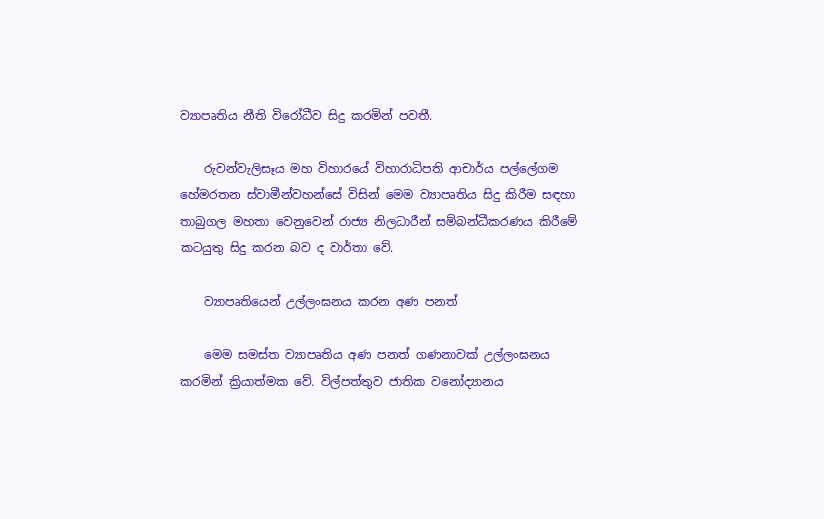ව්‍යාපෘතිය නීති විරෝධීව සිදු කරමින් පවතී.

    රුවන්වැලිසෑය මහ විහාරයේ විහාරාධිපති ආචාර්ය පල්ලේගම හේමරතන ස්වාමීන්වහන්සේ විසින් මෙම ව්‍යාපෘතිය සිදු කිරීම සඳහා තාබුගල මහතා වෙනුවෙන් රාජ්‍ය නිලධාරීන් සම්බන්ධීකරණය කිරීමේ කටයුතු සිදු කරන බව ද වාර්තා වේ.

    ව්‍යාපෘතියෙන් උල්ලංඝනය කරන අණ පනත්

    මෙම සමස්ත ව්‍යාපෘතිය අණ පනත් ගණනාවක් උල්ලංඝනය කරමින් ක්‍රියාත්මක වේ. විල්පත්තුව ජාතික වනෝද්‍යානය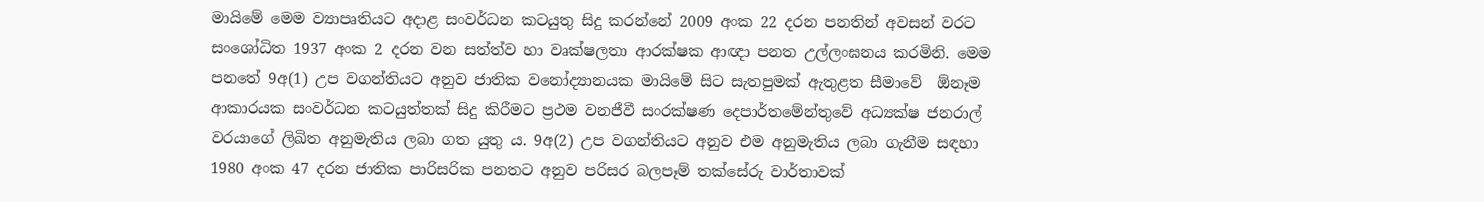මායිමේ මෙම ව්‍යාපෘතියට අදාළ සංවර්ධන කටයුතු සිදු කරන්නේ 2009 අංක 22 දරන පනතින් අවසන් වරට සංශෝධිත 1937 අංක 2 දරන වන සත්ත්ව හා වෘක්ෂලතා ආරක්ෂක ආඥා පනත උල්ලංඝනය කරමිනි. මෙම පනතේ 9අ(1) උප වගන්තියට අනුව ජාතික වනෝද්‍යානයක මායිමේ සිට සැතපුමක් ඇතුළත සීමාවේ  ඕනෑම ආකාරයක සංවර්ධන කටයුත්තක් සිදු කිරීමට ප්‍රථම වනජීවී සංරක්ෂණ දෙපාර්තමේන්තුවේ අධ්‍යක්ෂ ජනරාල් වරයාගේ ලිඛිත අනුමැතිය ලබා ගත යුතු ය. 9අ(2) උප වගන්තියට අනුව එම අනුමැතිය ලබා ගැනීම සඳහා 1980 අංක 47 දරන ජාතික පාරිසරික පනතට අනුව පරිසර බලපෑම් තක්සේරු වාර්තාවක්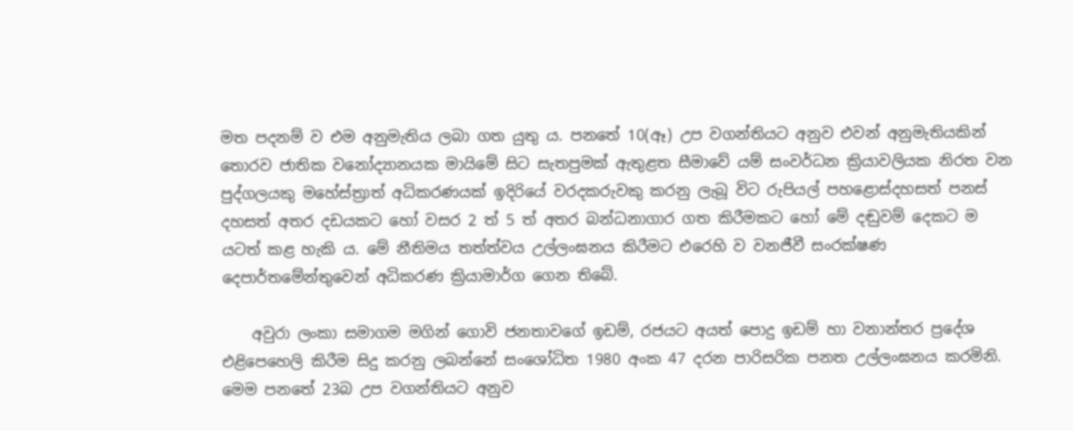මත පදනම් ව එම අනුමැතිය ලබා ගත යුතු ය. පනතේ 10(ඈ) උප වගන්තියට අනුව එවන් අනුමැතියකින් තොරව ජාතික වනෝද්‍යානයක මායිමේ සිට සැතපුමක් ඇතුළත සීමාවේ යම් සංවර්ධන ක්‍රියාවලියක නිරත වන පුද්ගලයකු මහේස්ත්‍රාත් අධිකරණයක් ඉදිරියේ වරදකරුවකු කරනු ලැබූ විට රුපියල් පහළොස්දහසත් පනස් දහසත් අතර දඩයකට හෝ වසර 2 ත් 5 ත් අතර බන්ධනාගාර ගත කිරීමකට හෝ මේ දඬුවම් දෙකට ම යටත් කළ හැකි ය. මේ නීතිමය තත්ත්වය උල්ලංඝනය කිරීමට එරෙහි ව වනජීවී සංරක්ෂණ දෙපාර්තමේන්තුවෙන් අධිකරණ ක්‍රියාමාර්ග ගෙන තිබේ.

    අවුරා ලංකා සමාගම මගින් ගොවි ජනතාවගේ ඉඩම්, රජයට අයත් පොදු ඉඩම් හා වනාන්තර ප්‍රදේශ එළිපෙහෙලි කිරීම සිදු කරනු ලබන්නේ සංශෝධිත 1980 අංක 47 දරන පාරිසරික පනත උල්ලංඝනය කරමිනි. මෙම පනතේ 23බ උප වගන්තියට අනුව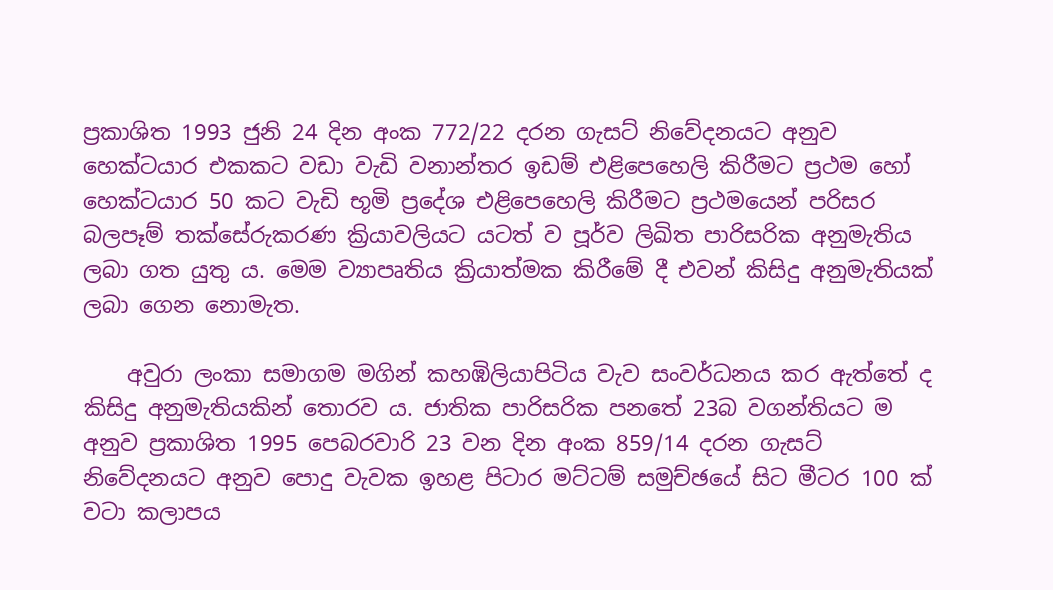ප්‍රකාශිත 1993 ජුනි 24 දින අංක 772/22 දරන ගැසට් නිවේදනයට අනුව හෙක්ටයාර එකකට වඩා වැඩි වනාන්තර ඉඩම් එළිපෙහෙලි කිරීමට ප්‍රථම හෝ හෙක්ටයාර 50 කට වැඩි භූමි ප්‍රදේශ එළිපෙහෙලි කිරීමට ප්‍රථමයෙන් පරිසර බලපෑම් තක්සේරුකරණ ක්‍රියාවලියට යටත් ව පූර්ව ලිඛිත පාරිසරික අනුමැතිය ලබා ගත යුතු ය. මෙම ව්‍යාපෘතිය ක්‍රියාත්මක කිරීමේ දී එවන් කිසිදු අනුමැතියක් ලබා ගෙන නොමැත.

    අවුරා ලංකා සමාගම මගින් කහඹිලියාපිටිය වැව සංවර්ධනය කර ඇත්තේ ද කිසිදු අනුමැතියකින් තොරව ය. ජාතික පාරිසරික පනතේ 23බ වගන්තියට ම අනුව ප්‍රකාශිත 1995 පෙබරවාරි 23 වන දින අංක 859/14 දරන ගැසට් නිවේදනයට අනුව පොදු වැවක ඉහළ පිටාර මට්ටම් සමුච්ඡයේ සිට මීටර 100 ක් වටා කලාපය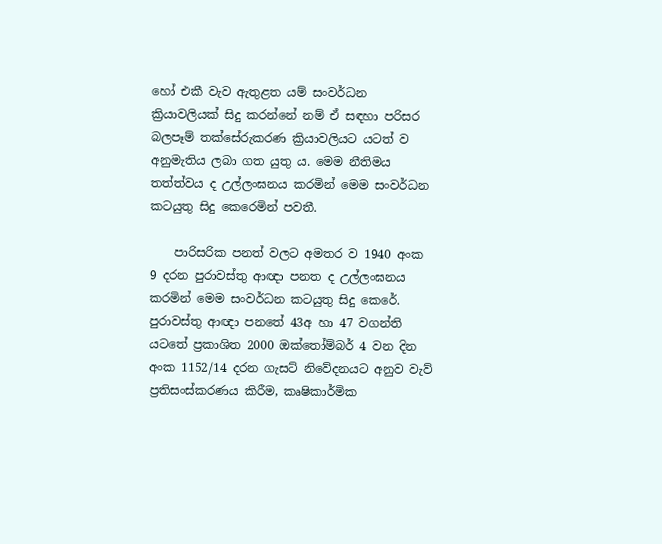හෝ එකී වැව ඇතුළත යම් සංවර්ධන ක්‍රියාවලියක් සිදු කරන්නේ නම් ඒ සඳහා පරිසර බලපෑම් තක්සේරුකරණ ක්‍රි‍යාවලියට යටත් ව අනුමැතිය ලබා ගත යුතු ය. මෙම නීතිමය තත්ත්වය ද උල්ලංඝනය කරමින් මෙම සංවර්ධන කටයුතු සිදු කෙරෙමින් පවතී.

    පාරිසරික පනත් වලට අමතර ව 1940 අංක 9 දරන පුරාවස්තු ආඥා පනත ද උල්ලංඝනය කරමින් මෙම සංවර්ධන කටයුතු සිදු කෙරේ. පුරාවස්තු ආඥා පනතේ 43අ හා 47 වගන්ති යටතේ ප්‍රකාශිත 2000 ඔක්තෝම්බර් 4 වන දින අංක 1152/14 දරන ගැසට් නිවේදනයට අනුව වැව් ප්‍රතිසංස්කරණය කිරීම, කෘෂිකාර්මික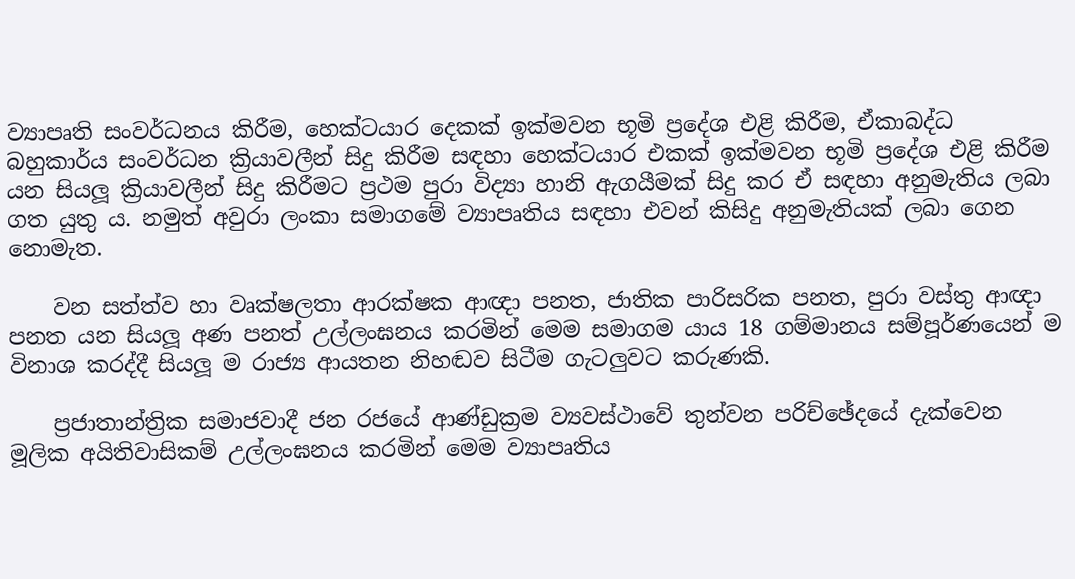ව්‍යාපෘති සංවර්ධනය කිරීම, හෙක්ටයාර දෙකක් ඉක්මවන භූමි ප්‍රදේශ එළි කිරීම, ඒකාබද්ධ බහුකාර්ය සංවර්ධන ක්‍රියාවලීන් සිදු කිරීම සඳහා හෙක්ටයාර එකක් ඉක්මවන භූමි ප්‍රදේශ එළි කිරීම යන සියලූ ක්‍රියාවලීන් සිදු කිරීමට ප්‍රථම පුරා විද්‍යා හානි ඇගයීමක් සිදු කර ඒ සඳහා අනුමැතිය ලබා ගත යුතු ය. නමුත් අවුරා ලංකා සමාගමේ ව්‍යාපෘතිය සඳහා එවන් කිසිදු අනුමැතියක් ලබා ගෙන නොමැත.

    වන සත්ත්ව හා වෘක්ෂලතා ආරක්ෂක ආඥා පනත, ජාතික පාරිසරික පනත, පුරා වස්තු ආඥා පනත යන සියලූ අණ පනත් උල්ලංඝනය කරමින් මෙම සමාගම යාය 18 ගම්මානය සම්පූර්ණයෙන් ම විනාශ කරද්දී සියලූ ම රාජ්‍ය ආයතන නිහඬව සිටීම ගැටලුවට කරුණකි.

    ප්‍රජාතාන්ත්‍රික සමාජවාදී ජන රජයේ ආණ්ඩුක්‍රම ව්‍යවස්ථාවේ තුන්වන පරිච්ඡේදයේ දැක්වෙන මූලික අයිතිවාසිකම් උල්ලංඝනය කරමින් මෙම ව්‍යාපෘතිය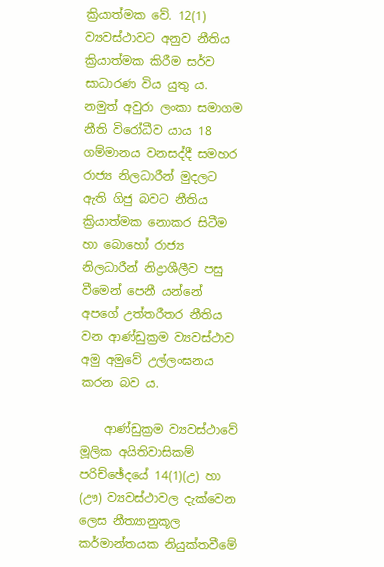ක්‍රියාත්මක වේ. 12(1) ව්‍යවස්ථාවට අනුව නීතිය ක්‍රියාත්මක කිරීම සර්ව සාධාරණ විය යුතු ය. නමුත් අවුරා ලංකා සමාගම නීති විරෝධීව යාය 18 ගම්මානය වනසද්දී සමහර රාජ්‍ය නිලධාරීන් මුදලට ඇති ගිජු බවට නීතිය ක්‍රියාත්මක නොකර සිටීම හා බොහෝ රාජ්‍ය නිලධාරීන් නිද්‍රාශීලීව පසු වීමෙන් පෙනී යන්නේ අපගේ උත්තරීතර නීතිය වන ආණ්ඩුක්‍රම ව්‍යවස්ථාව අමු අමුවේ උල්ලංඝනය කරන බව ය.

    ආණ්ඩුක්‍රම ව්‍යවස්ථාවේ මූලික අයිතිවාසිකම් පරිච්ඡේදයේ 14(1)(උ) හා (ඌ) ව්‍යවස්ථාවල දැක්වෙන ලෙස නීත්‍යානුකූල කර්මාන්තයක නියුක්තවීමේ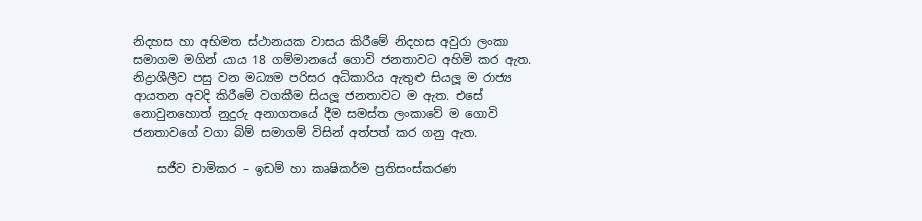නිදහස හා අභිමත ස්ථානයක වාසය කිරීමේ නිදහස අවුරා ලංකා සමාගම මගින් යාය 18 ගම්මානයේ ගොවි ජනතාවට අහිමි කර ඇත. නිද්‍රාශීලීව පසු වන මධ්‍යම පරිසර අධිකාරිය ඇතුළු සියලූ ම රාජ්‍ය ආයතන අවදි කිරීමේ වගකීම සියලූ ජනතාවට ම ඇත. එසේ නොවුනහොත් නුදුරු අනාගතයේ දීම සමස්ත ලංකාවේ ම ගොවි ජනතාවගේ වගා බිම් සමාගම් විසින් අත්පත් කර ගනු ඇත.

    සජීව චාමිකර – ඉඩම් හා කෘෂිකර්ම ප්‍රතිසංස්කරණ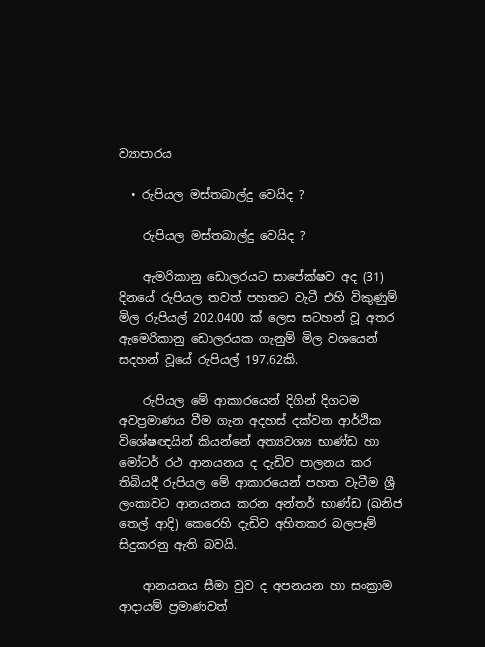ව්‍යාපාරය

  • රුපියල මස්තබාල්දු වෙයිද ?

    රුපියල මස්තබාල්දු වෙයිද ?

    ඇමරිකානු ඩොලරයට සාපේක්ෂව අද (31) දිනයේ රුපියල තවත් පහතට වැටී එහි විකුණුම් මිල රුපියල් 202.0400 ක් ලෙස සටහන් වූ අතර ඇමෙරිකානු ඩොලරයක ගැනුම් මිල වශයෙන් සදහන් වූයේ රුපියල් 197.62කි.

    රුපියල මේ ආකාරයෙන් දිගින් දිගටම අවප්‍රමාණය වීම ගැන අදහස් දක්වන ආර්ථික විශේෂඥයින් කියන්නේ අත්‍යවශ්‍ය භාණ්ඩ හා මෝටර් රථ ආනයනය ද දැඩිව පාලනය කර තිබියදී රුපියල මේ ආකාරයෙන් පහත වැටීම ශ්‍රී ලංකාවට ආනයනය කරන අන්තර් භාණ්ඩ (ඛනිජ තෙල් ආදි) කෙරෙහි දැඩිව අහිතකර බලපෑම් සිදුකරනු ඇති බවයි.

    ආනයනය සීමා වුව ද අපනයන හා සංක්‍රාම ආදායම් ප්‍රමාණවත්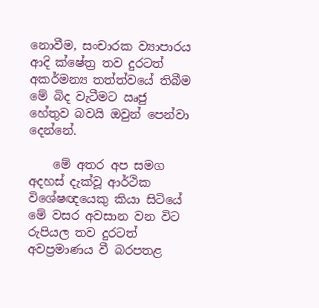නොවීම, සංචාරක ව්‍යාපාරය ආදි ක්ෂේත්‍ර තව දුරටත් අකර්මන්‍ය තත්ත්වයේ තිබීම මේ බිද වැටීමට ඍජු හේතුව බවයි ඔවුන් පෙන්වා දෙන්නේ.

    මේ අතර අප සමග අදහස් දැක්වූ ආර්ථික විශේෂඥයෙකු කියා සිටියේ මේ වසර අවසාන වන විට රුපියල තව දුරටත් අවප්‍රමාණය වී බරපතළ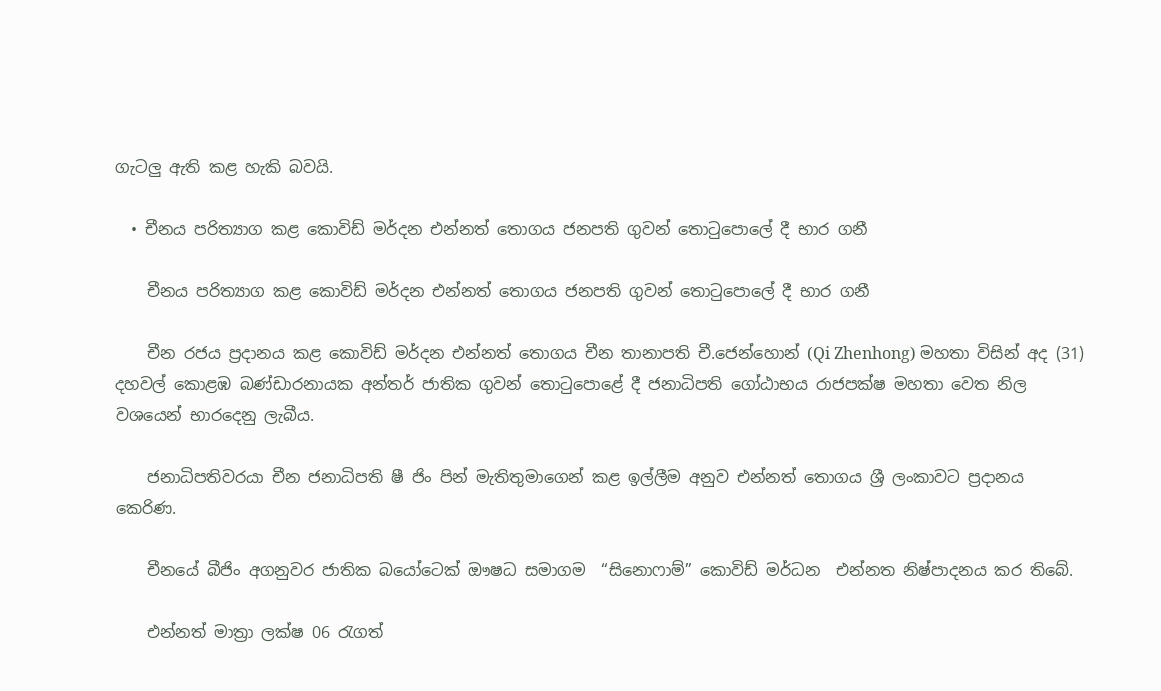ගැටලු ඇති කළ හැකි බවයි.

  • චීනය පරිත්‍යාග කළ කොවිඩ් මර්දන එන්නත් තොගය ජනපති ගුවන් තොටුපොලේ දී භාර ගනී

    චීනය පරිත්‍යාග කළ කොවිඩ් මර්දන එන්නත් තොගය ජනපති ගුවන් තොටුපොලේ දී භාර ගනී

    චීන රජය ප්‍රදානය කළ කොවිඩ් මර්දන එන්නත් තොගය චීන තානාපති චී.ජෙන්හොන් (Qi Zhenhong) මහතා විසින් අද (31) දහවල් කොළඹ බණ්ඩාරනායක අන්තර් ජාතික ගුවන් තොටුපොළේ දී ජනාධිපති ගෝඨාභය රාජපක්ෂ මහතා වෙත නිල වශයෙන් භාරදෙනු ලැබීය.

    ජනාධිපතිවරයා චීන ජනාධිපති ෂී ජිං පින් මැතිතුමාගෙන් කළ ඉල්ලීම අනුව එන්නත් තොගය ශ්‍රී ලංකාවට ප්‍රදානය කෙරිණ.

    චීනයේ බීජිං අගනුවර ජාතික බයෝටෙක් ඖෂධ සමාගම  “සිනොෆාම්” කොවිඩ් මර්ධන  එන්නත නිෂ්පාදනය කර තිබේ.

    එන්නත් මාත්‍රා ලක්ෂ 06 රැගත්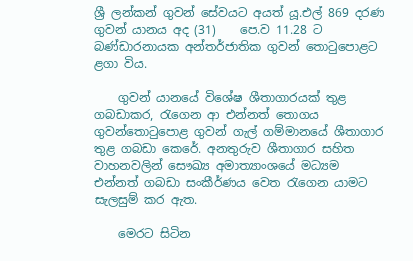ශ්‍රී ලන්කන් ගුවන් සේවයට අයත් යූ.එල් 869 දරණ ගුවන් යානය අද (31)    පෙ.ව 11.28 ට බණ්ඩාරනායක අන්තර්ජාතික ගුවන් තොටුපොළට ළගා විය.

    ගුවන් යානයේ විශේෂ ශීතාගාරයක් තුළ ගබඩාකර, රැගෙන ආ එන්නත් තොගය ගුවන්තොටුපොළ ගුවන් ගැල් ගම්මානයේ ශීතාගාර තුළ ගබඩා කෙරේ. අනතුරුව ශීතාගාර සහිත වාහනවලින් සෞඛ්‍ය අමාත්‍යාංශයේ මධ්‍යම එන්නත් ගබඩා සංකීර්ණය වෙත රැගෙන යාමට  සැලසුම් කර ඇත.

    මෙරට සිටින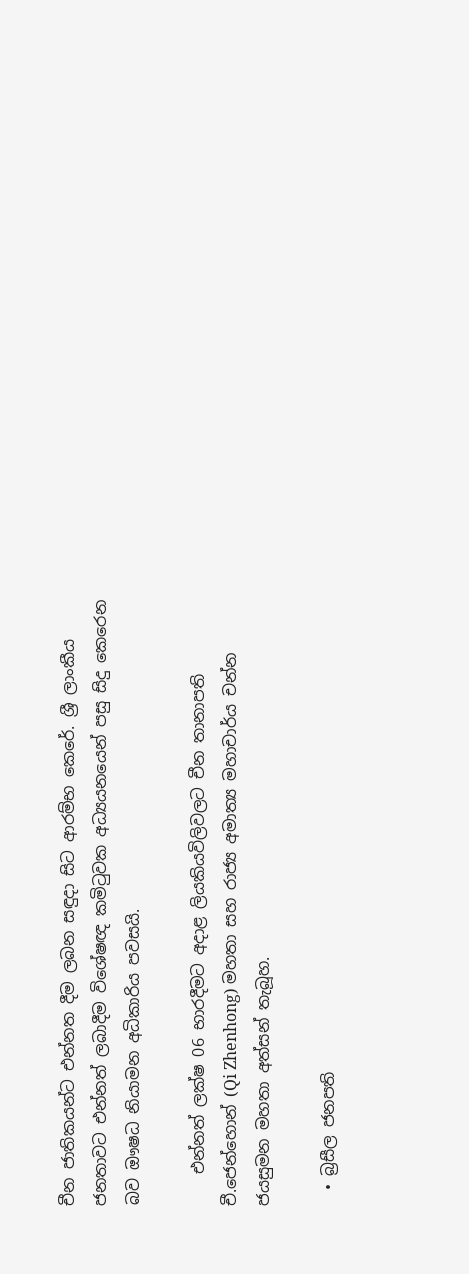චීන ජාතිකයන්ට එන්නත දීම ලබන සඳුදා සිට ආරම්භ කෙරේ. ශ්‍රී ලාංකීය ජනතාවට එන්නත් ලබාදීම විශේෂඥ කමිටුවක අධ්‍යයනයෙන් පසු සිදු කෙරෙන බව ඖෂධ නියාමන අධිකාරිය පවසයි.

    එන්නත් ලක්ෂ 06 භාරදීමට අදාළ ලියකියවිලිවලට චීන තානාපති චී.ජෙන්හොන් (Qi Zhenhong) මහතා සහ රාජ්‍ය අමාත්‍ය මහාචාර්ය චන්න ජයසුමන මහතා අත්සන් තැබූහ.

  • බ්‍රසීල ජනපති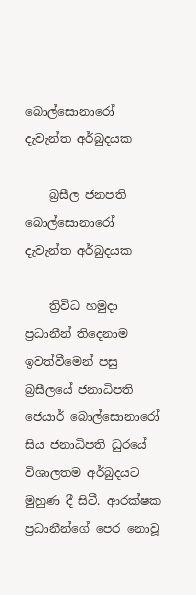බොල්සොනාරෝ දැවැන්ත අර්බුදයක

    බ්‍රසීල ජනපති බොල්සොනාරෝ දැවැන්ත අර්බුදයක

    ත්‍රිවිධ හමුදා ප්‍රධානීන් තිදෙනාම ඉවත්වීමෙන් පසු බ්‍රසීලයේ ජනාධිපති ජෙයාර් බොල්සොනාරෝ සිය ජනාධිපති ධුරයේ විශාලතම අර්බුදයට මුහුණ දී සිටී. ආරක්ෂක ප්‍රධානීන්ගේ පෙර නොවූ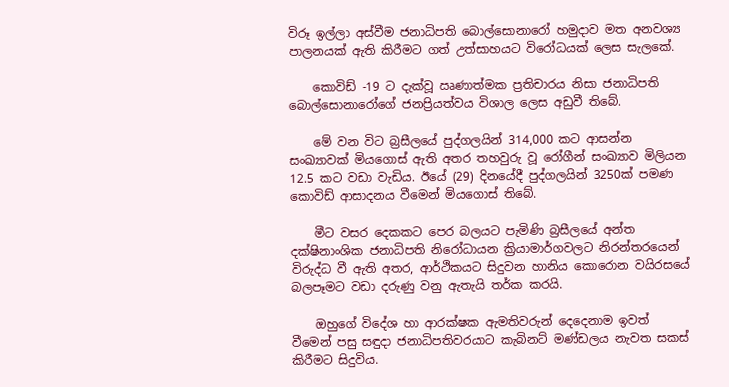විරූ ඉල්ලා අස්වීම ජනාධිපති බොල්සොනාරෝ හමුදාව මත අනවශ්‍ය පාලනයක් ඇති කිරීමට ගත් උත්සාහයට විරෝධයක් ලෙස සැලකේ.

    කොවිඩ් -19 ට දැක්වූ ඍණාත්මක ප්‍රතිචාරය නිසා ජනාධිපති බොල්සොනාරෝගේ ජනප්‍රියත්වය විශාල ලෙස අඩුවී තිබේ.

    මේ වන විට බ්‍රසීලයේ පුද්ගලයින් 314,000 කට ආසන්න සංඛ්‍යාවක් මියගොස් ඇති අතර තහවුරු වූ රෝගීන් සංඛ්‍යාව මිලියන 12.5 කට වඩා වැඩිය. ඊයේ (29) දිනයේදී පුද්ගලයින් 3250ක් පමණ කොවිඩ් ආසාදනය වීමෙන් මියගොස් තිබේ.

    මීට වසර දෙකකට පෙර බලයට පැමිණි බ්‍රසීලයේ අන්ත දක්ෂිනාංශික ජනාධිපති නිරෝධායන ක්‍රියාමාර්ගවලට නිරන්තරයෙන් විරුද්ධ වී ඇති අතර, ආර්ථිකයට සිදුවන හානිය කොරොන වයිරසයේ බලපෑමට වඩා දරුණු වනු ඇතැයි තර්ක කරයි.

    ඔහුගේ විදේශ හා ආරක්ෂක ඇමතිවරුන් දෙදෙනාම ඉවත් වීමෙන් පසු සඳුදා ජනාධිපතිවරයාට කැබිනට් මණ්ඩලය නැවත සකස් කිරීමට සිදුවිය.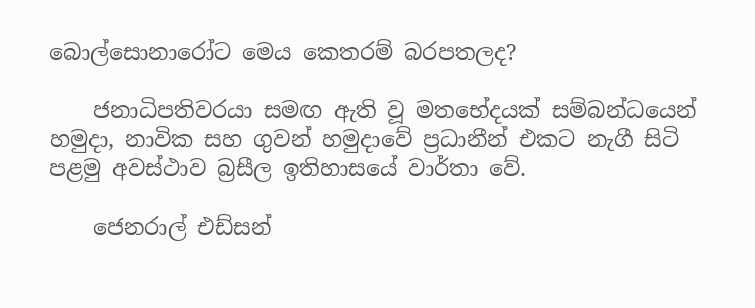බොල්සොනාරෝට මෙය කෙතරම් බරපතලද?

    ජනාධිපතිවරයා සමඟ ඇති වූ මතභේදයක් සම්බන්ධයෙන් හමුදා, නාවික සහ ගුවන් හමුදාවේ ප්‍රධානීන් එකට නැගී සිටි පළමු අවස්ථාව බ්‍රසීල ඉතිහාසයේ වාර්තා වේ.

    ජෙනරාල් එඩ්සන්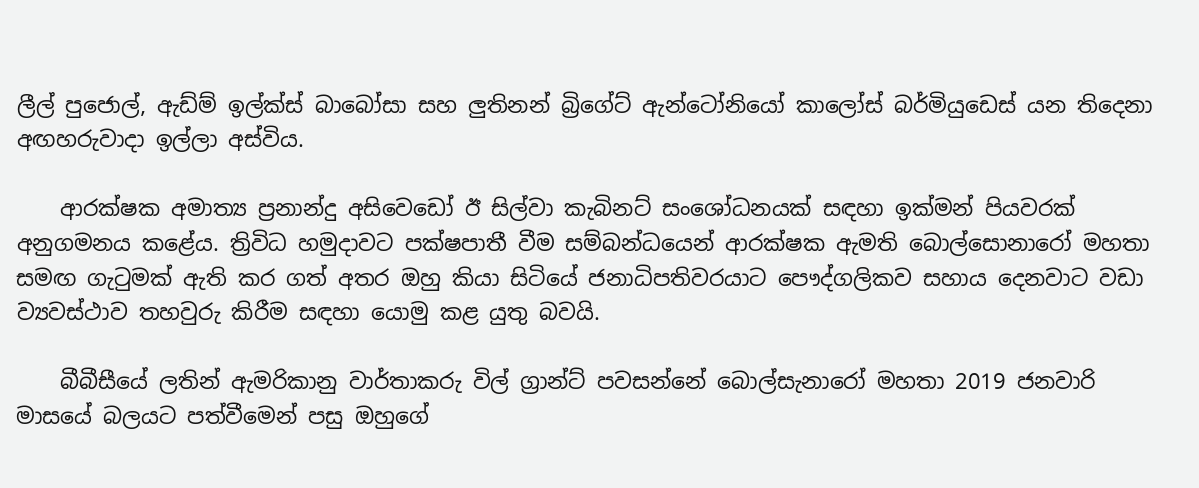ලීල් පුජොල්, ඇඩ්ම් ඉල්ක්ස් බාබෝසා සහ ලුතිනන් බ්‍රිගේට් ඇන්ටෝනියෝ කාලෝස් බර්මියුඩෙස් යන තිදෙනා අඟහරුවාදා ඉල්ලා අස්විය.

    ආරක්ෂක අමාත්‍ය ප්‍රනාන්දු අසිවෙඩෝ ඊ සිල්වා කැබිනට් සංශෝධනයක් සඳහා ඉක්මන් පියවරක් අනුගමනය කළේය. ත්‍රිවිධ හමුදාවට පක්ෂපාතී වීම සම්බන්ධයෙන් ආරක්ෂක ඇමති බොල්සොනාරෝ මහතා සමඟ ගැටුමක් ඇති කර ගත් අතර ඔහු කියා සිටියේ ජනාධිපතිවරයාට පෞද්ගලිකව සහාය දෙනවාට වඩා ව්‍යවස්ථාව තහවුරු කිරීම සඳහා යොමු කළ යුතු බවයි.

    බීබීසීයේ ලතින් ඇමරිකානු වාර්තාකරු විල් ග්‍රාන්ට් පවසන්නේ බොල්සැනාරෝ මහතා 2019 ජනවාරි මාසයේ බලයට පත්වීමෙන් පසු ඔහුගේ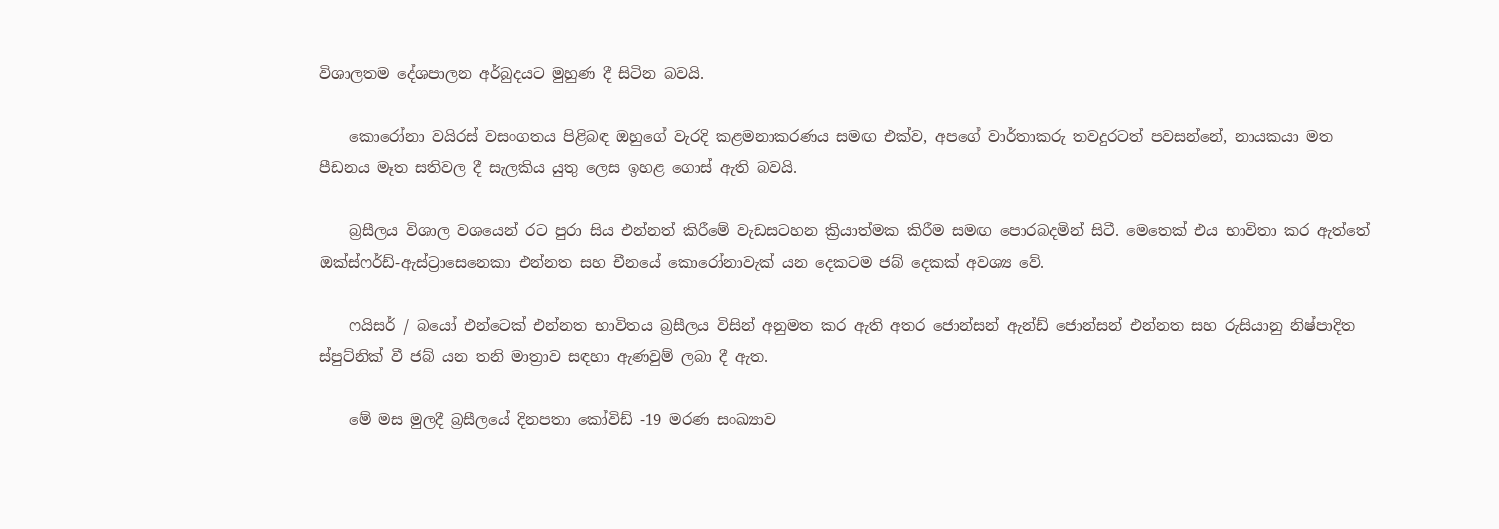විශාලතම දේශපාලන අර්බුදයට මුහුණ දී සිටින බවයි.

    කොරෝනා වයිරස් වසංගතය පිළිබඳ ඔහුගේ වැරදි කළමනාකරණය සමඟ එක්ව, අපගේ වාර්තාකරු තවදුරටත් පවසන්නේ, නායකයා මත පීඩනය මෑත සතිවල දී සැලකිය යුතු ලෙස ඉහළ ගොස් ඇති බවයි.

    බ්‍රසීලය විශාල වශයෙන් රට පුරා සිය එන්නත් කිරීමේ වැඩසටහන ක්‍රියාත්මක කිරීම සමඟ පොරබදමින් සිටී. මෙතෙක් එය භාවිතා කර ඇත්තේ ඔක්ස්ෆර්ඩ්-ඇස්ට්‍රාසෙනෙකා එන්නත සහ චීනයේ කොරෝනාවැක් යන දෙකටම ජබ් දෙකක් අවශ්‍ය වේ.

    ෆයිසර් / බයෝ එන්ටෙක් එන්නත භාවිතය බ්‍රසීලය විසින් අනුමත කර ඇති අතර ජොන්සන් ඇන්ඩ් ජොන්සන් එන්නත සහ රුසියානු නිෂ්පාදිත ස්පුට්නික් වී ජබ් යන තනි මාත්‍රාව සඳහා ඇණවුම් ලබා දී ඇත.

    මේ මස මුලදී බ්‍රසීලයේ දිනපතා කෝවිඩ් -19 මරණ සංඛ්‍යාව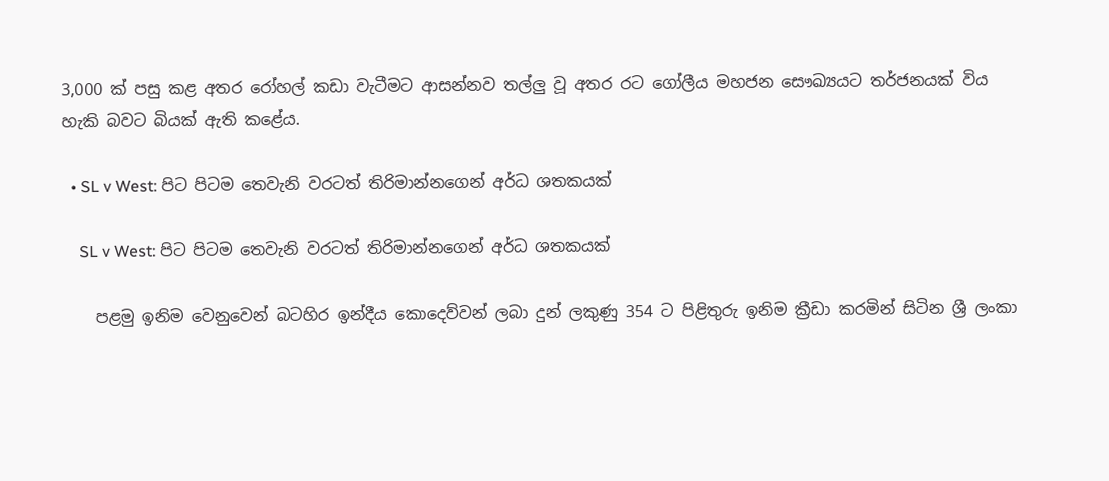3,000 ක් පසු කළ අතර රෝහල් කඩා වැටීමට ආසන්නව තල්ලු වූ අතර රට ගෝලීය මහජන සෞඛ්‍යයට තර්ජනයක් විය හැකි බවට බියක් ඇති කළේය.

  • SL v West: පිට පිටම තෙවැනි වරටත් තිරිමාන්නගෙන් අර්ධ ශතකයක්

    SL v West: පිට පිටම තෙවැනි වරටත් තිරිමාන්නගෙන් අර්ධ ශතකයක්

    පළමු ඉනිම වෙනුවෙන් බටහිර ඉන්දීය කොදෙව්වන් ලබා දුන් ලකුණු 354 ට පිළිතුරු ඉනිම ක්‍රීඩා කරමින් සිටින ශ්‍රී ලංකා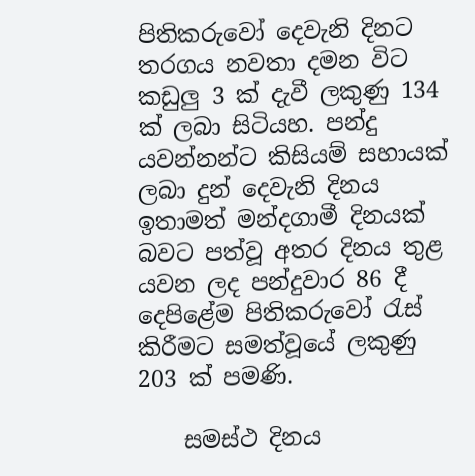පිතිකරුවෝ දෙවැනි දිනට තරගය නවතා දමන විට කඩුලු 3 ක් දැවී ලකුණු 134 ක් ලබා සිටියහ. පන්දු යවන්නන්ට කිසියම් සහායක් ලබා දුන් දෙවැනි දිනය ඉතාමත් මන්දගාමී දිනයක් බවට පත්වූ අතර දිනය තුළ යවන ලද පන්දුවාර 86 දී දෙපිළේම පිතිකරුවෝ රැස් කිරීමට සමත්වූයේ ලකුණු 203 ක් පමණි.

    සමස්ථ දිනය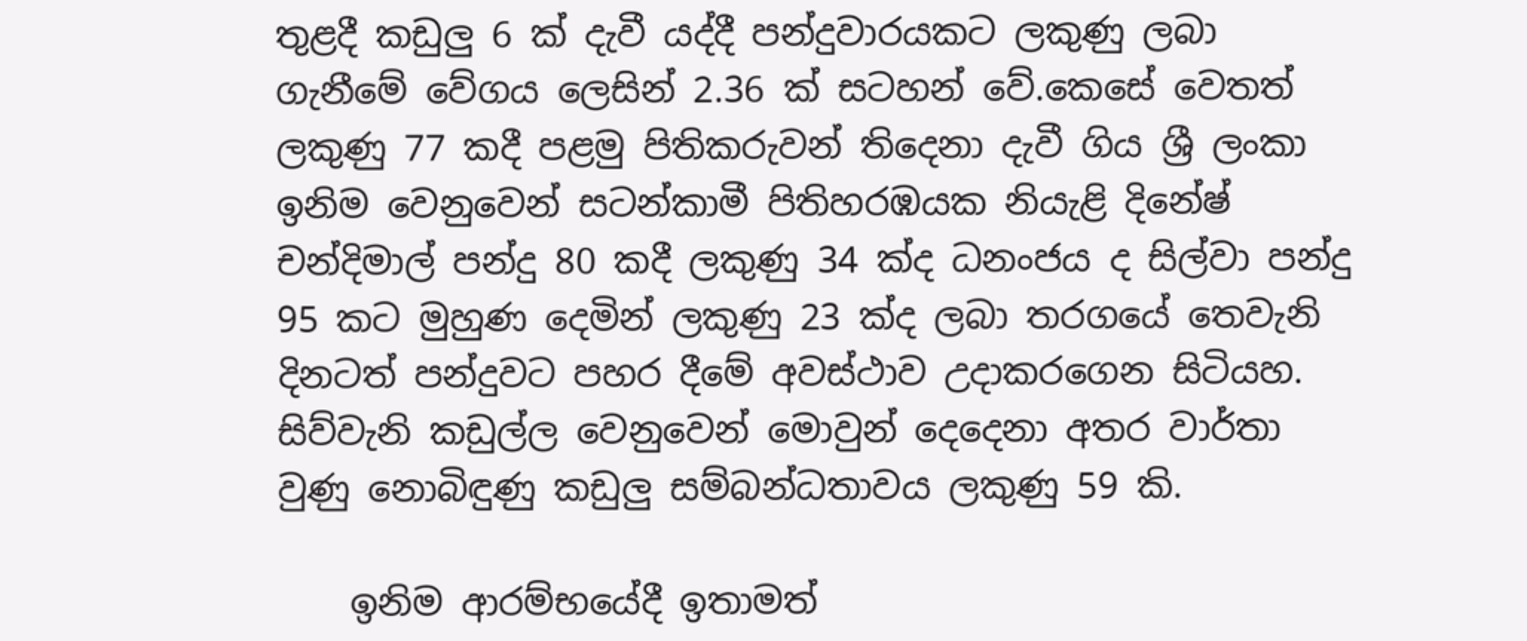තුළදී කඩුලු 6 ක් දැවී යද්දී පන්දුවාරයකට ලකුණු ලබා ගැනීමේ වේගය ලෙසින් 2.36 ක් සටහන් වේ.කෙසේ වෙතත් ලකුණු 77 කදී පළමු පිතිකරුවන් තිදෙනා දැවී ගිය ශ්‍රී ලංකා ඉනිම වෙනුවෙන් සටන්කාමී පිතිහරඹයක නියැළි දිනේෂ් චන්දිමාල් පන්දු 80 කදී ලකුණු 34 ක්ද ධනංජය ද සිල්වා පන්දු 95 කට මුහුණ දෙමින් ලකුණු 23 ක්ද ලබා තරගයේ තෙවැනි දිනටත් පන්දුවට පහර දීමේ අවස්ථාව උදාකරගෙන සිටියහ. සිව්වැනි කඩුල්ල වෙනුවෙන් මොවුන් දෙදෙනා අතර වාර්තා වුණු නොබිඳුණු කඩුලු සම්බන්ධතාවය ලකුණු 59 කි.

    ඉනිම ආරම්භයේදී ඉතාමත්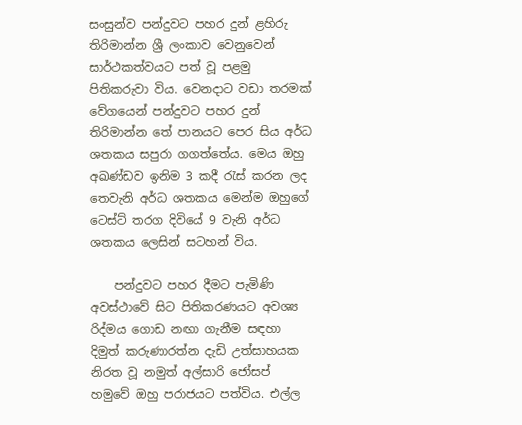සංසුන්ව පන්දුවට පහර දුන් ළහිරු තිරිමාන්න ශ්‍රී ලංකාව වෙනුවෙන් සාර්ථකත්වයට පත් වූ පළමු පිතිකරුවා විය. වෙනදාට වඩා තරමක් වේගයෙන් පන්දුවට පහර දුන් තිරිමාන්න තේ පානයට පෙර සිය අර්ධ ශතකය සපුරා ගගත්තේය. මෙය ඔහු අඛණ්ඩව ඉනිම 3 කදී රැස් කරන ලද තෙවැනි අර්ධ ශතකය මෙන්ම ඔහුගේ ටෙස්ට් තරග දිවියේ 9 වැනි අර්ධ ශතකය ලෙසින් සටහන් විය.

    පන්දුවට පහර දීමට පැමිණි අවස්ථාවේ සිට පිතිකරණයට අවශ්‍ය රිද්මය ගොඩ නඟා ගැනීම සඳහා දිමුත් කරුණාරත්න දැඩි උත්සාහයක නිරත වූ නමුත් අල්සාරි ජෝසප් හමුවේ ඔහු පරාජයට පත්විය. එල්ල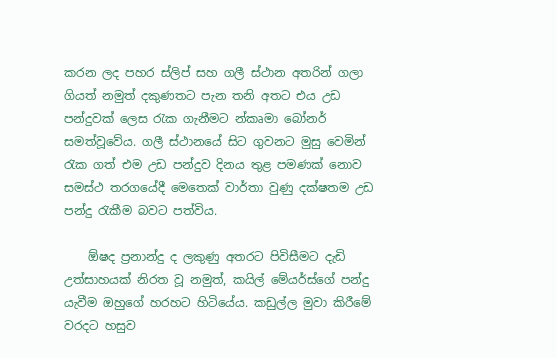කරන ලද පහර ස්ලිප් සහ ගලී ස්ථාන අතරින් ගලා ගියත් නමුත් දකුණතට පැන තනි අතට එය උඩ පන්දුවක් ලෙස රැක ගැනීමට න්කෘමා බෝනර් සමත්වූවේය. ගලී ස්ථානයේ සිට ගුවනට මුසු වෙමින් රැක ගත් එම උඩ පන්දුව දිනය තුළ පමණක් නොව සමස්ථ තරගයේදී මෙතෙක් වාර්තා වුණු දක්ෂතම උඩ පන්දු රැකීම බවට පත්විය.

    ඕෂද ප්‍රනාන්දු ද ලකුණු අතරට පිවිසීමට දැඩි උත්සාහයක් නිරත වූ නමුත්, කයිල් මේයර්ස්ගේ පන්දු යැවීම ඔහුගේ හරහට හිටියේය. කඩුල්ල මුවා කිරීමේ වරදට හසුව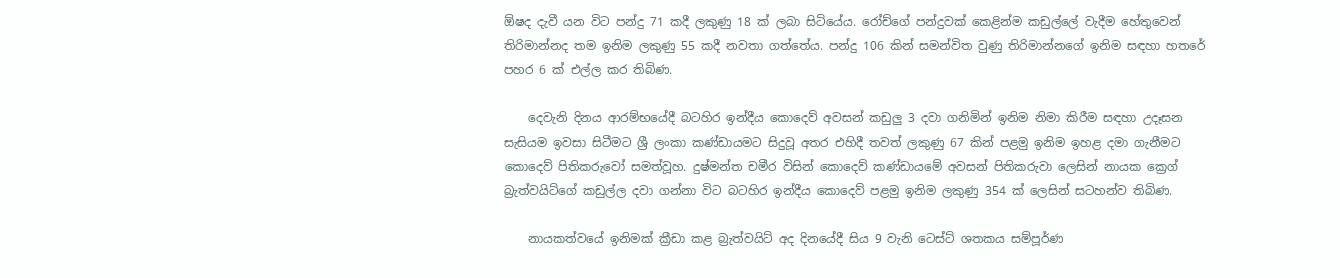ඕෂද දැවී යන විට පන්දු 71 කදී ලකුණු 18 ක් ලබා සිටියේය. රෝච්ගේ පන්දුවක් කෙළින්ම කඩුල්ලේ වැදීම හේතුවෙන් තිරිමාන්නද තම ඉනිම ලකුණු 55 කදී නවතා ගත්තේය. පන්දු 106 කින් සමන්විත වුණු තිරිමාන්නගේ ඉනිම සඳහා හතරේ පහර 6 ක් එල්ල කර තිබිණ.

    දෙවැනි දිනය ආරම්භයේදී බටහිර ඉන්දීය කොදෙව් අවසන් කඩුලු 3 දවා ගනිමින් ඉනිම නිමා කිරීම සඳහා උදෑසන සැසියම ඉවසා සිටීමට ශ්‍රී ලංකා කණ්ඩායමට සිදුවූ අතර එහිදී තවත් ලකුණු 67 කින් පළමු ඉනිම ඉහළ දමා ගැනීමට කොදෙව් පිතිකරුවෝ සමත්වූහ. දුෂ්මන්ත චමීර විසින් කොදෙව් කණ්ඩායමේ අවසන් පිතිකරුවා ලෙසින් නායක ක්‍රෙග් බ්‍රැත්වයිට්ගේ කඩුල්ල දවා ගන්නා විට බටහිර ඉන්දීය කොදෙව් පළමු ඉනිම ලකුණු 354 ක් ලෙසින් සටහන්ව තිබිණ.

    නායකත්වයේ ඉනිමක් ක්‍රීඩා කළ බ්‍රැත්වයිට් අද දිනයේදී සිය 9 වැනි ටෙස්ට් ශතකය සම්පූර්ණ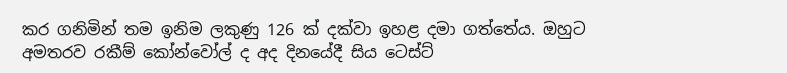කර ගනිමින් තම ඉනිම ලකුණු 126 ක් දක්වා ඉහළ දමා ගත්තේය. ඔහුට අමතරව රකීම් කෝන්වෝල් ද අද දිනයේදී සිය ටෙස්ට්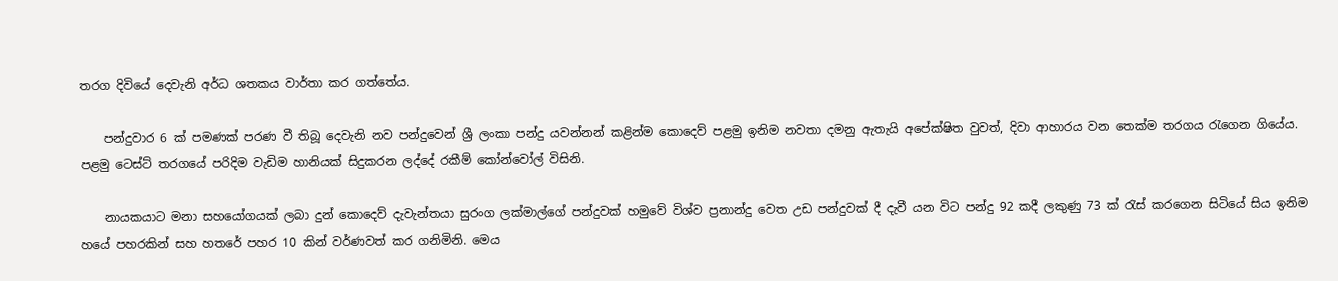තරග දිවියේ දෙවැනි අර්ධ ශතකය වාර්තා කර ගත්තේය.

    පන්දුවාර 6 ක් පමණක් පරණ වී තිබූ දෙවැනි නව පන්දුවෙන් ශ්‍රී ලංකා පන්දු යවන්නන් කළින්ම කොදෙව් පළමු ඉනිම නවතා දමනු ඇතැයි අපේක්ෂිත වුවත්, දිවා ආහාරය වන තෙක්ම තරගය රැගෙන ගියේය. පළමු ටෙස්ට් තරගයේ පරිදිම වැඩිම හානියක් සිදුකරන ලද්දේ රකීම් කෝන්වෝල් විසිනි.

    නායකයාට මනා සහයෝගයක් ලබා දුන් කොදෙව් දැවැන්තයා සුරංග ලක්මාල්ගේ පන්දුවක් හමුවේ විශ්ව ප්‍රනාන්දු වෙත උඩ පන්දුවක් දී දැවී යන විට පන්දු 92 කදී ලකුණු 73 ක් රැස් කරගෙන සිටියේ සිය ඉනිම හයේ පහරකින් සහ හතරේ පහර 10 කින් වර්ණවත් කර ගනිමිනි. මෙය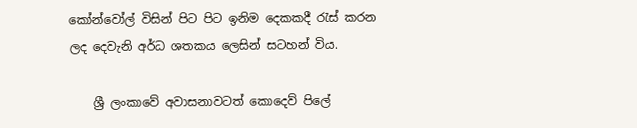කෝන්වෝල් විසින් පිට පිට ඉනිම දෙකකදී රැස් කරන ලද දෙවැනි අර්ධ ශතකය ලෙසින් සටහන් විය.

    ශ්‍රී ලංකාවේ අවාසනාවටත් කොදෙව් පිලේ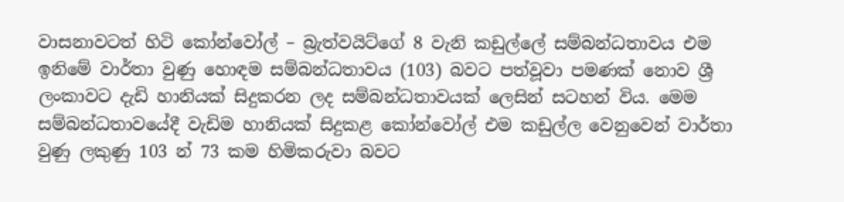වාසනාවටත් හිටි කෝන්වෝල් – බ්‍රැත්වයිට්ගේ 8 වැනි කඩුල්ලේ සම්බන්ධතාවය එම ඉනිමේ වාර්තා වුණු හොඳම සම්බන්ධතාවය (103) බවට පත්වූවා පමණක් නොව ශ්‍රී ලංකාවට දැඩි හානියක් සිදුකරන ලද සම්බන්ධතාවයක් ලෙසින් සටහන් විය. මෙම සම්බන්ධතාවයේදී වැඩිම හානියක් සිදුකළ කෝන්වෝල් එම කඩුල්ල වෙනුවෙන් වාර්තා වුණු ලකුණු 103 න් 73 කම හිමිකරුවා බවට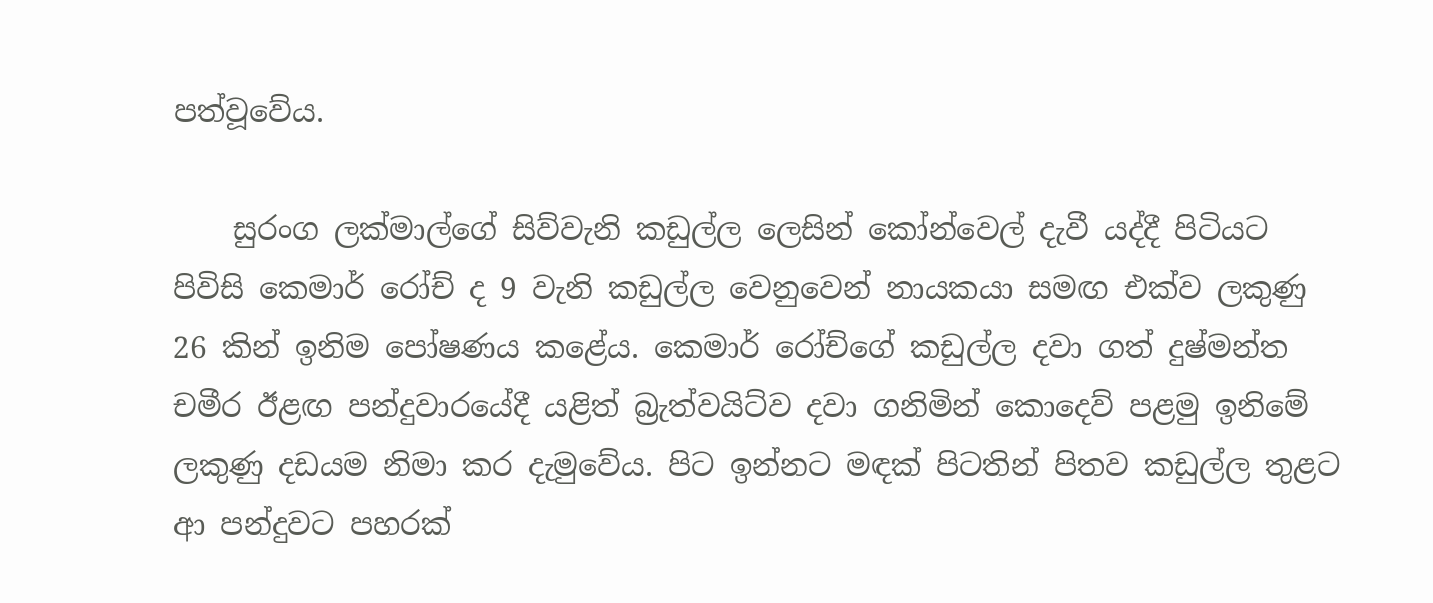පත්වූවේය.

    සුරංග ලක්මාල්ගේ සිව්වැනි කඩුල්ල ලෙසින් කෝන්වෙල් දැවී යද්දී පිටියට පිවිසි කෙමාර් රෝච් ද 9 වැනි කඩුල්ල වෙනුවෙන් නායකයා සමඟ එක්ව ලකුණු 26 කින් ඉනිම පෝෂණය කළේය. කෙමාර් රෝච්ගේ කඩුල්ල දවා ගත් දුෂ්මන්ත චමීර ඊළඟ පන්දුවාරයේදී යළිත් බ්‍රැත්වයිට්ව දවා ගනිමින් කොදෙව් පළමු ඉනිමේ ලකුණු දඩයම නිමා කර දැමුවේය. පිට ඉන්නට මඳක් පිටතින් පිතව කඩුල්ල තුළට ආ පන්දුවට පහරක්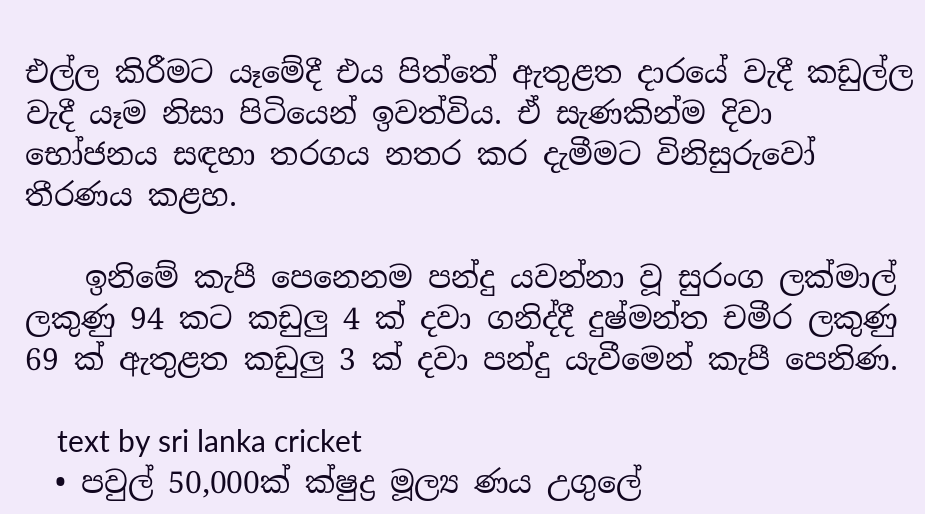එල්ල කිරීමට යෑමේදී එය පිත්තේ ඇතුළත දාරයේ වැදී කඩුල්ල වැදී යෑම නිසා පිටියෙන් ඉවත්විය. ඒ සැණකින්ම දිවා භෝජනය සඳහා තරගය නතර කර දැමීමට විනිසුරුවෝ තීරණය කළහ.

    ඉනිමේ කැපී පෙනෙනම පන්දු යවන්නා වූ සුරංග ලක්මාල් ලකුණු 94 කට කඩුලු 4 ක් දවා ගනිද්දී දුෂ්මන්ත චමීර ලකුණු 69 ක් ඇතුළත කඩුලු 3 ක් දවා පන්දු යැවීමෙන් කැපී පෙනිණ.

    text by sri lanka cricket
  • පවුල් 50,000ක් ක්ෂුද්‍ර මූල්‍ය ණය උගුලේ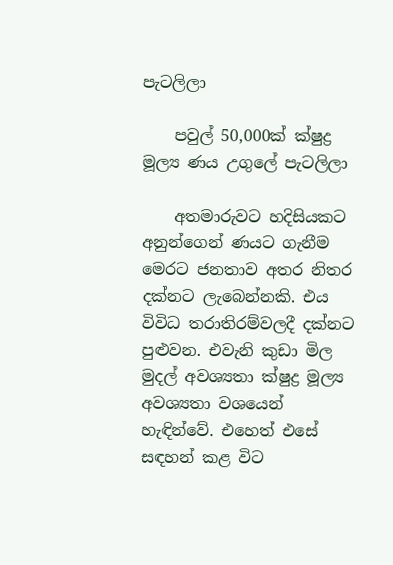පැටලිලා

    පවුල් 50,000ක් ක්ෂුද්‍ර මූල්‍ය ණය උගුලේ පැටලිලා

    අතමාරුවට හදිසියකට අනුන්ගෙන් ණයට ගැනීම මෙරට ජනතාව අතර නිතර දක්නට ලැබෙන්නකි. එය විවිධ තරාතිරම්වලදී දක්නට පුළුවන. එවැනි කුඩා මිල මුදල් අවශ්‍යතා ක්ෂුද්‍ර මූල්‍ය අවශ්‍යතා වශයෙන් හැඳින්වේ. එහෙත් එසේ සඳහන් කළ විට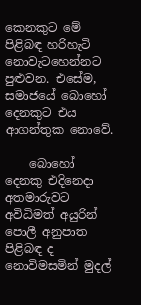කෙනකුට මේ පිළිබඳ හරිහැටි නොවැටහෙන්නට පුළුවන. එසේම, සමාජ‍යේ බොහෝ දෙනකුට එය ආගන්තුක නොවේ.

    බොහෝ දෙනකු එදිනෙදා අතමාරුවට අවිධිමත් අයුරින් පොලී අනුපාත පිළිබඳ ද නොවිමසමින් මුදල්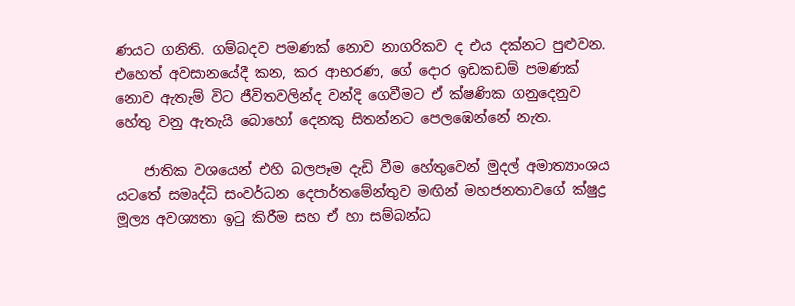ණයට ගනිති. ගම්බදව පමණක් නොව නාගරිකව ද එය දක්නට පුළුවන. එහෙත් අවසානයේදී කන, කර ආභරණ, ගේ දොර ඉඩකඩම් පමණක් නොව ඇතැම් විට ජීවිතවලින්ද වන්දි ගෙවීමට ඒ ක්ෂණික ගනුදෙනුව හේතු වනු ඇතැයි බොහෝ දෙනකු සිතන්නට පෙලඹෙන්නේ නැත.

    ජාතික වශයෙන් එහි බලපෑම දැඩි වීම හේතුවෙන් මුදල් අමාත්‍යාංශය යටතේ සමෘද්ධි සංවර්ධන දෙපාර්තමේන්තුව මඟින් මහජනතාවගේ ක්ෂුද්‍ර මූල්‍ය අවශ්‍යතා ඉටු කිරීම සහ ඒ හා සම්බන්ධ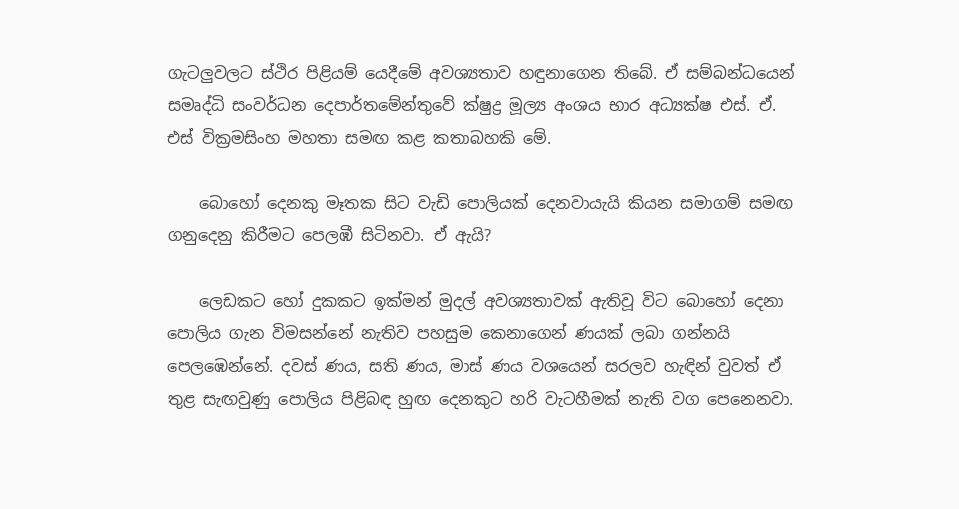ගැටලුවලට ස්ථිර පිළියම් යෙදීමේ අවශ්‍යතාව හඳුනාගෙන තිබේ. ඒ සම්බන්ධයෙන් සමෘද්ධි සංවර්ධන දෙපාර්තමේන්තුවේ ක්ෂුද්‍ර මූල්‍ය අංශය භාර අධ්‍යක්ෂ එස්. ඒ. එස් වික්‍රමසිංහ මහතා සමඟ කළ කතාබහකි මේ.

    බොහෝ දෙනකු මෑතක සිට වැඩි පොලියක් දෙනවායැයි කියන සමාගම් සමඟ ගනුදෙනු කිරීමට පෙලඹී සිටිනවා. ඒ ඇයි?

    ලෙඩකට හෝ දුකකට ඉක්මන් මුදල් අවශ්‍යතාවක් ඇතිවූ විට බොහෝ දෙනා පොලිය ගැන විමසන්නේ නැතිව පහසුම කෙනාගෙන් ණයක් ලබා ගන්නයි පෙලඹෙන්නේ. දවස් ණය, සති ණය, මාස් ණය වශයෙන් සරලව හැඳින් වුවත් ඒ තුළ සැඟවුණු පොලිය පිළිබඳ හුඟ දෙනකුට හරි වැටහීමක් නැති වග පෙනෙනවා.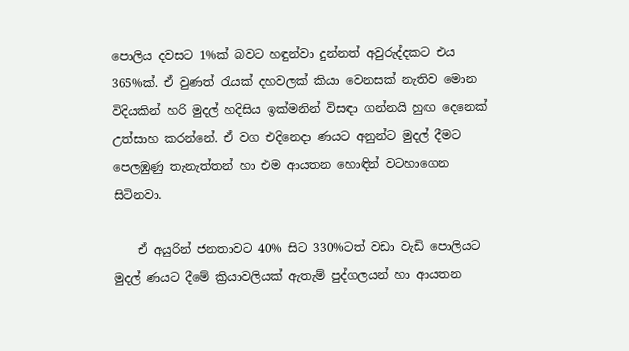පොලිය දවසට 1%ක් බවට හඳුන්වා දුන්නත් අවුරුද්දකට එය 365%ක්. ඒ වුණත් රැයක් දහවලක් කියා වෙනසක් නැතිව මොන විදියකින් හරි මුදල් හදිසිය ඉක්මනින් විසඳා ගන්නයි හුඟ දෙනෙක් උත්සාහ කරන්නේ. ඒ වග එදිනෙදා ණයට අනුන්ට මුදල් දීමට පෙලඹුණු තැනැත්තන් හා එම ආයතන හොඳින් වටහාගෙන සිටිනවා.

    ඒ අයුරින් ජනතාවට 40% සිට 330%ටත් වඩා වැඩි පොලියට මුදල් ණයට දීමේ ක්‍රියාවලියක් ඇතැම් පුද්ගලයන් හා ආයතන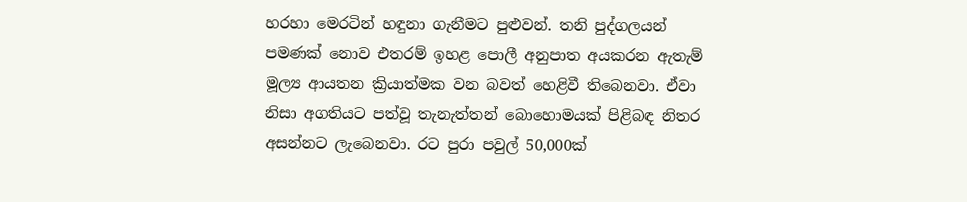හරහා මෙරටින් හඳුනා ගැනීමට පුළුවන්. තනි පුද්ගලයන් පමණක් නොව එතරම් ඉහළ පොලී අනුපාත අයකරන ඇතැම් මූල්‍ය ආයතන ක්‍රියාත්මක වන බවත් හෙළිවී තිබෙනවා. ඒවා නිසා අගතියට පත්වූ තැනැත්තන් බොහොමයක් පිළිබඳ නිතර අසන්නට ලැබෙනවා. රට පුරා පවුල් 50,000ක්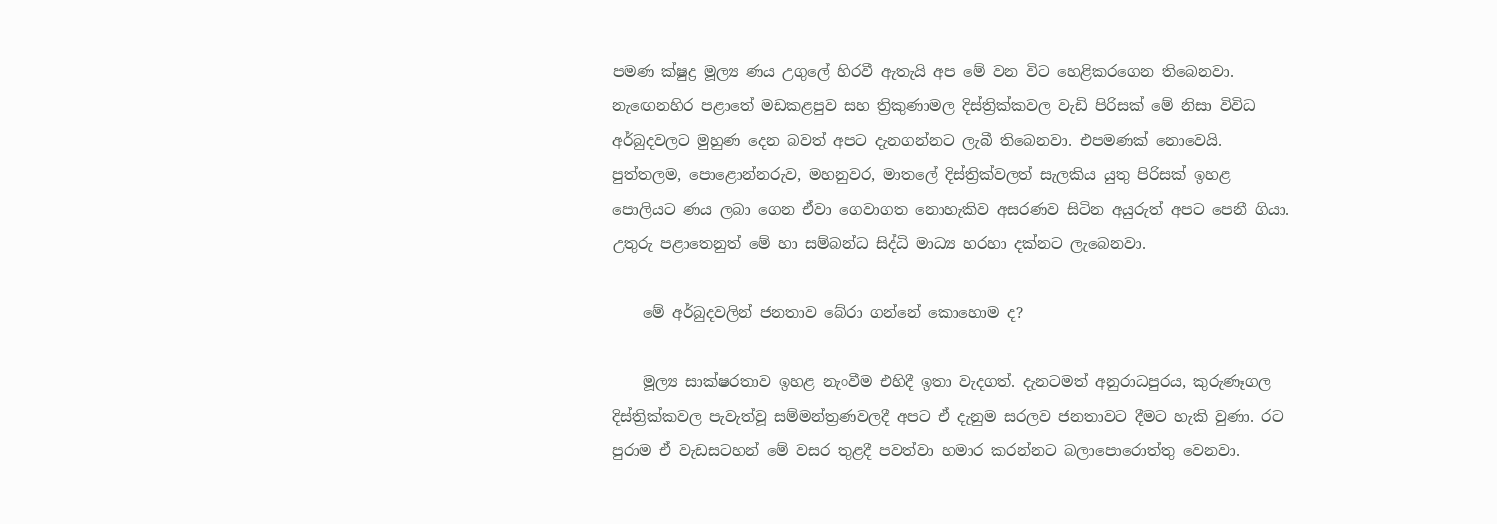පමණ ක්ෂුද්‍ර මූල්‍ය ණය උගුලේ හිරවී ඇතැයි අප මේ වන විට හෙළිකරගෙන තිබෙනවා. නැඟෙනහිර පළාතේ මඩකළපුව සහ ත්‍රිකුණාමල දිස්ත්‍රික්කවල වැඩි පිරිසක් මේ නිසා විවිධ අර්බුදවලට මුහුණ දෙන බවත් අපට දැනගන්නට ලැබී තිබෙනවා. එපමණක් නොවෙයි. පුත්තලම, පොළොන්නරුව, මහනුවර, මාතලේ දිස්ත්‍රික්වලත් සැලකිය යුතු පිරිසක් ඉහළ පොලියට ණය ලබා ගෙන ඒවා ගෙවාගත නොහැකිව අසරණව සිටින අයුරුත් අපට පෙනී ගියා. උතුරු පළාතෙනුත් මේ හා සම්බන්ධ සිද්ධි මාධ්‍ය හරහා දක්නට ලැබෙනවා.

    මේ අර්බුදවලින් ජනතාව බේරා ගන්නේ කොහොම ද?

    මූල්‍ය සාක්ෂරතාව ඉහළ නැංවීම එහිදී ඉතා වැදගත්. දැනටමත් අනුරාධපුරය, කුරුණෑගල දිස්ත්‍රික්කවල පැවැත්වූ සම්මන්ත්‍රණවලදී අපට ඒ දැනුම සරලව ජනතාවට දීමට හැකි වුණා. රට පුරාම ඒ වැඩසටහන් මේ වසර තුළදී පවත්වා හමාර කරන්නට බලාපොරොත්තු වෙනවා.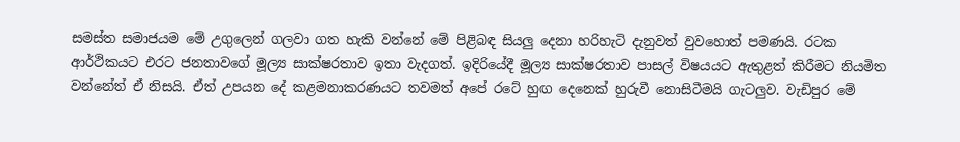සමස්ත සමාජයම මේ උගුලෙන් ගලවා ගත හැකි වන්නේ මේ පිළිබඳ සියලු දෙනා හරිහැටි දැනුවත් වුවහොත් පමණයි. රටක ආර්ථිකයට එරට ජනතාවගේ මූල්‍ය සාක්ෂරතාව ඉතා වැදගත්. ඉදිරියේදී මූල්‍ය සාක්ෂරතාව පාසල් විෂයයට ඇතුළත් කිරීමට නියමිත වන්නේත් ඒ නිසයි. ඒත් උපයන දේ කළමනාකරණයට තවමත් අපේ රටේ හුඟ දෙනෙක් හුරුවී නොසිටීමයි ගැටලුව. වැඩිපුර මේ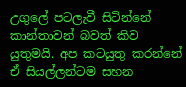උගුලේ පටලැවී සිටින්නේ කාන්තාවන් බවත් කිව යුතුමයි. අප කටයුතු කරන්නේ ඒ සියල්ලන්ටම සහන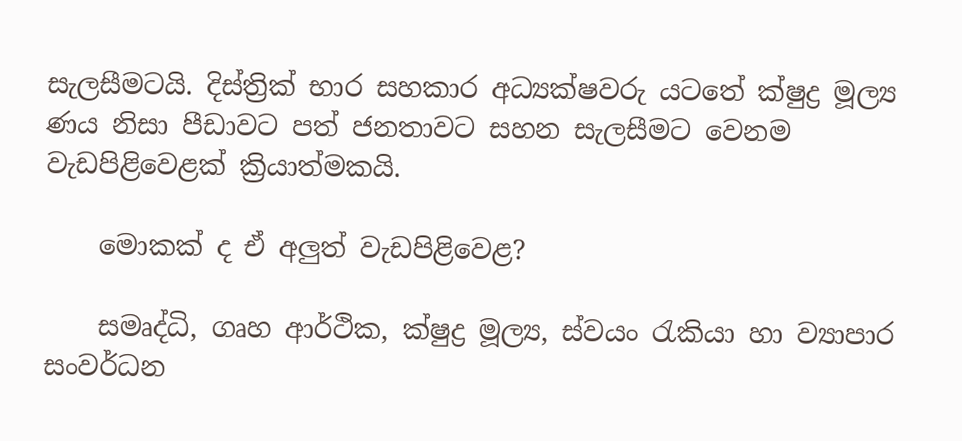සැලසීමටයි. දිස්ත්‍රික් භාර සහකාර අධ්‍යක්ෂවරු යටතේ ක්ෂුද්‍ර මූල්‍ය ණය නිසා පීඩාවට පත් ජනතාවට සහන සැලසීමට වෙනම වැඩපිළිවෙළක් ක්‍රියාත්මකයි.

    මොකක් ද ඒ අලුත් වැඩපිළිවෙළ?

    සමෘද්ධි, ගෘහ ආර්ථික, ක්ෂුද්‍ර මූල්‍ය, ස්වයං රැකියා හා ව්‍යාපාර සංවර්ධන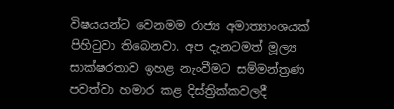විෂයයන්ට වෙනමම රාජ්‍ය අමාත්‍යාංශයක් පිහිටුවා තිබෙනවා. අප දැනටමත් මූල්‍ය සාක්ෂරතාව ඉහළ නැංවීමට සම්මන්ත්‍රණ පවත්වා හමාර කළ දිස්ත්‍රික්කවලදී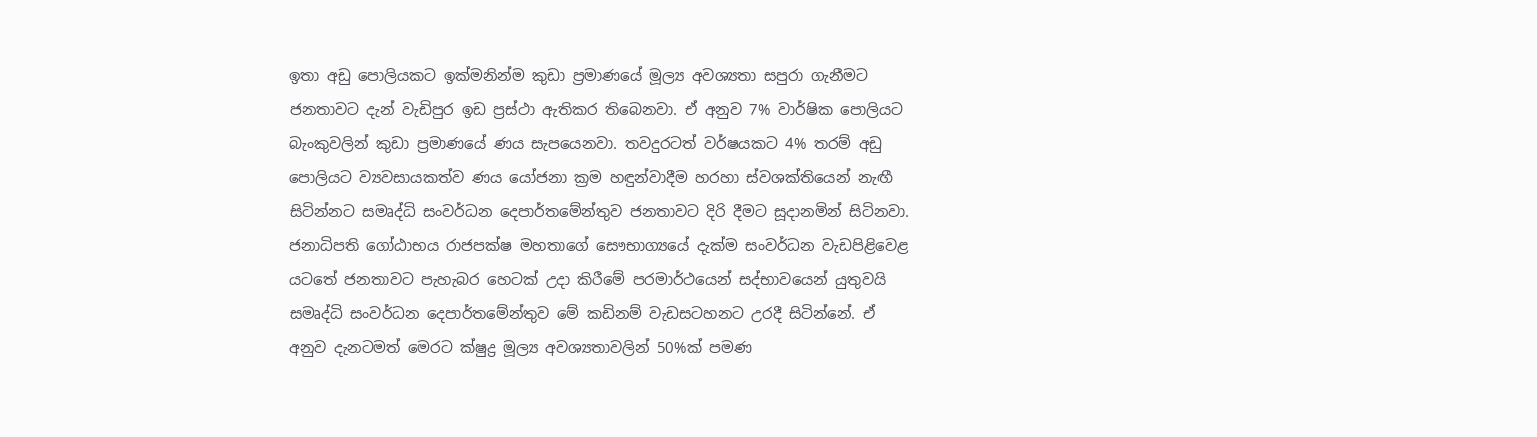ඉතා අඩු පොලියකට ඉක්මනින්ම කුඩා ප්‍රමාණයේ මූල්‍ය අවශ්‍යතා සපුරා ගැනීමට ජනතාවට දැන් වැඩිපුර ඉඩ ප්‍රස්ථා ඇතිකර තිබෙනවා. ඒ අනුව 7% වාර්ෂික පොලියට බැංකුවලින් කුඩා ප්‍රමාණයේ ණය සැපයෙනවා. තවදුරටත් වර්ෂයකට 4% තරම් අඩු පොලියට ව්‍යවසායකත්ව ණය යෝජනා ක්‍රම හඳුන්වාදීම හරහා ස්වශක්තියෙන් නැඟී සිටින්නට සමෘද්ධි සංවර්ධන දෙපාර්තමේන්තුව ජනතාවට දිරි දීමට සූදානමින් සිටිනවා. ජනාධිපති ගෝඨාභය රාජපක්ෂ මහතාගේ සෞභාග්‍යයේ දැක්ම සංවර්ධන වැඩපිළිවෙළ යටතේ ජනතාවට පැහැබර හෙටක් උදා කිරීමේ පරමාර්ථයෙන් සද්භාවයෙන් යුතුවයි සමෘද්ධි සංවර්ධන දෙපාර්තමේන්තුව මේ කඩිනම් වැඩසටහනට උරදී සිටින්නේ. ඒ අනුව දැනටමත් මෙරට ක්ෂුද්‍ර මූල්‍ය අවශ්‍යතාවලින් 50%ක් පමණ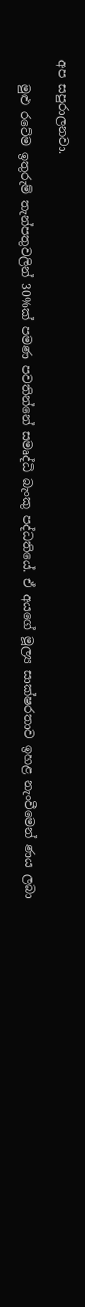අප සපුරාලනවා.

    මුළු රටේම ඉතුරුම් තැන්පතුවලින් 30%ක් පමණ පවතින්නේ සමෘද්ධි බැංකු පද්ධතියේ. ඒ අයගේ මූල්‍ය සාක්ෂරතාව ඉහළ නැංවීමෙන් ණය ලබා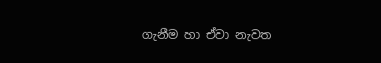ගැනීම හා ඒවා නැවත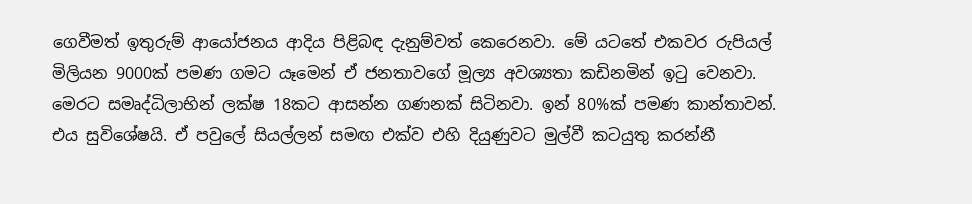ගෙවීමත් ඉතුරුම් ආයෝජනය ආදිය පිළිබඳ දැනුම්වත් කෙරෙනවා. මේ යටතේ එකවර රුපියල් මිලියන 9000ක් පමණ ගමට යෑමෙන් ඒ ජනතාවගේ මූල්‍ය අවශ්‍යතා කඩිනමින් ඉටු වෙනවා. මෙරට සමෘද්ධිලාභින් ලක්ෂ 18කට ආසන්න ගණනක් සිටිනවා. ඉන් 80%ක් පමණ කාන්තාවන්. එය සුවිශේෂයි. ඒ පවුලේ සියල්ලන් සමඟ එක්ව එහි දියුණුවට මුල්වී කටයුතු කරන්නී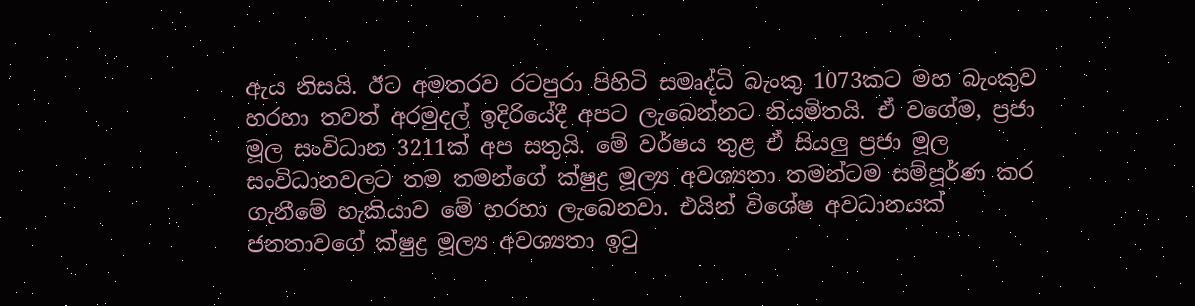ඇය නිසයි. ඊට අමතරව රටපුරා පිහිටි සමෘද්ධි බැංකු 1073කට මහ බැංකුව හරහා තවත් අරමුදල් ඉදිරියේදී අපට ලැබෙන්නට නියමිතයි. ඒ වගේම, ප්‍රජා මූල සංවිධාන 3211ක් අප සතුයි. මේ වර්ෂය තුළ ඒ සියලු ප්‍රජා මූල සංවිධානවලට තම තමන්ගේ ක්ෂුද්‍ර මූල්‍ය අවශ්‍යතා තමන්ටම සම්පූර්ණ කර ගැනීමේ හැකියාව මේ හරහා ලැබෙනවා. එයින් විශේෂ අවධානයක් ජනතාවගේ ක්ෂුද්‍ර මූල්‍ය අවශ්‍යතා ඉටු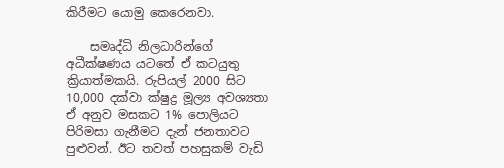කිරීමට යොමු කෙරෙනවා.

    සමෘද්ධි නිලධාරින්ගේ අධීක්ෂණය යටතේ ඒ කටයුතු ක්‍රියාත්මකයි. රුපියල් 2000 සිට 10,000 දක්වා ක්ෂුද්‍ර මූල්‍ය අවශ්‍යතා ඒ අනුව මසකට 1% පොලියට පිරිමසා ගැනීමට දැන් ජනතාවට පුළුවන්. ඊට තවත් පහසුකම් වැඩි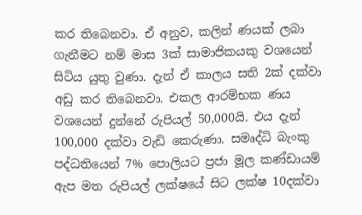කර තිබෙනවා. ඒ අනුව, කලින් ණයක් ලබා ගැනීමට නම් මාස 3ක් සාමාජිකයකු වශයෙන් සිටිය යුතු වුණා. දැන් ඒ කාලය සති 2ක් දක්වා අඩු කර තිබෙනවා. එකල ආරම්භක ණය වශයෙන් දුන්නේ රුපියල් 50,000යි. එය දැන් 100,000 දක්වා වැඩි කෙරුණා. සමෘද්ධි බැංකු පද්ධතියෙන් 7% පොලියට ප්‍රජා මූල කණ්ඩායම් ඇප මත රුපියල් ලක්ෂයේ සිට ලක්ෂ 10දක්වා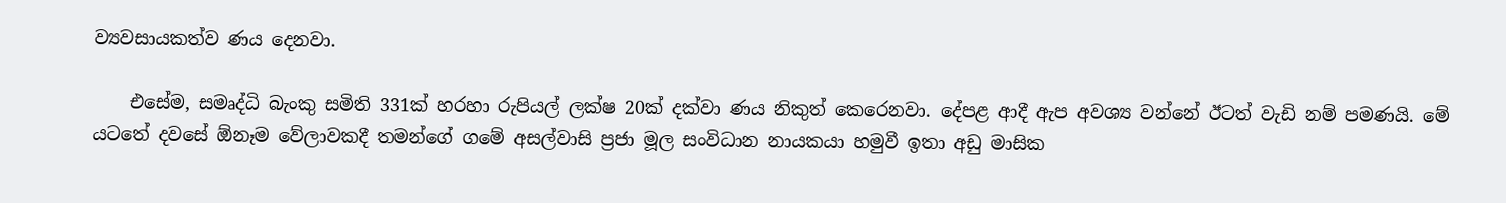ව්‍යවසායකත්ව ණය දෙනවා.

    එසේම, සමෘද්ධි බැංකු සමිති 331ක් හරහා රුපියල් ලක්ෂ 20ක් දක්වා ණය නිකුත් කෙරෙනවා. දේපළ ආදී ඇප අවශ්‍ය වන්නේ ඊටත් වැඩි නම් පමණයි. මේ යටතේ දවසේ ඕනෑම වේලාවකදී තමන්ගේ ගමේ අසල්වාසි ප්‍රජා මූල සංවිධාන නායකයා හමුවී ඉතා අඩු මාසික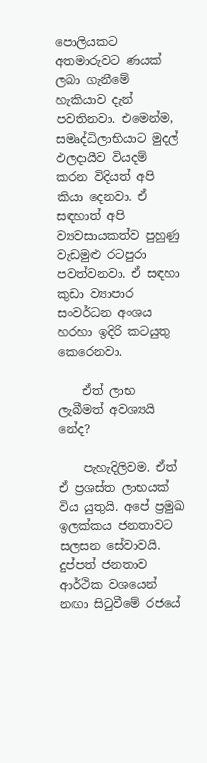පොලියකට අතමාරුවට ණයක් ලබා ගැනීමේ හැකියාව දැන් පවතිනවා. එමෙන්ම, සමෘද්ධිලාභියාට මුදල් ඵලදායීව වියදම් කරන විදියත් අපි කියා දෙනවා. ඒ සඳහාත් අපි ව්‍යවසායකත්ව පුහුණු වැඩමුළු රටපුරා පවත්වනවා. ඒ සඳහා කුඩා ව්‍යාපාර සංවර්ධන අංශය හරහා ඉදිරි කටයුතු කෙරෙනවා.

    ඒත් ලාභ ලැබීමත් අවශ්‍යයි නේද?

    පැහැදිලිවම. ඒත් ඒ ප්‍රශස්ත ලාභයක් විය යුතුයි. අපේ ප්‍රමුඛ ඉලක්කය ජනතාවට සලසන සේවාවයි. දුප්පත් ජනතාව ආර්ථික වශයෙන් නඟා සිටුවීමේ රජයේ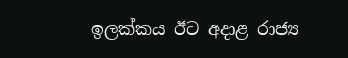ඉලක්කය ඊට අදාළ රාජ්‍ය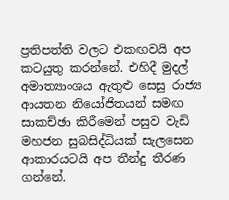ප්‍රතිපත්ති වලට එකඟවයි අප කටයුතු කරන්නේ. එහිදී මුදල් අමාත්‍යාංශය ඇතුළු සෙසු රාජ්‍ය ආයතන නියෝජිතයන් සමඟ සාකච්ඡා කිරීමෙන් පසුව වැඩි මහජන සුබසිද්ධියක් සැලසෙන ආකාරයටයි අප තීන්දු තීරණ ගන්නේ.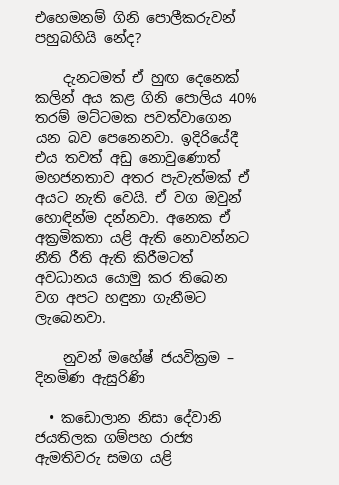එහෙමනම් ගිනි පොලීකරුවන් පහුබහියි නේද?

    දැනටමත් ඒ හුඟ දෙනෙක් කලින් අය කළ ගිනි පොලිය 40% තරම් මට්ටමක පවත්වාගෙන යන බව පෙනෙනවා. ඉදිරියේදී එය තවත් අඩු නොවුණොත් මහජනතාව අතර පැවැත්මක් ඒ අයට නැති වෙයි. ඒ වග ඔවුන් හොඳින්ම දන්නවා. අනෙක ඒ අක්‍රමිකතා යළි ඇති නොවන්නට නීති රීති ඇති කිරීමටත් අවධානය යොමු කර තිබෙන වග අපට හඳුනා ගැනීමට ලැබෙනවා.

    නුවන් මහේෂ් ජයවික්‍රම – දිනමිණ ඇසුරිණි

  • කඩොලාන නිසා දේවානි ජයතිලක ගම්පහ රාජ්‍ය ඇමතිවරු සමග යළි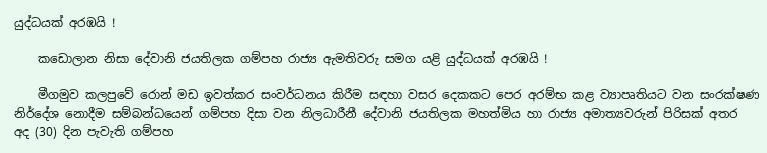යුද්ධයක් අරඹයි !

    කඩොලාන නිසා දේවානි ජයතිලක ගම්පහ රාජ්‍ය ඇමතිවරු සමග යළි යුද්ධයක් අරඹයි !

    මීගමුව කලපුවේ රොන් මඩ ඉවත්කර සංවර්ධනය කිරීම සඳහා වසර දෙකකට පෙර අරම්භ කළ ව්‍යාපෘතියට වන සංරක්ෂණ නිර්දේශ නොදීම සම්බන්ධයෙන් ගම්පහ දිසා වන නිලධාරීනී දේවානි ජයතිලක මහත්මිය හා රාජ්‍ය අමාත්‍යවරුන් පිරිසක් අතර  අද (30) දින පැවැති ගම්පහ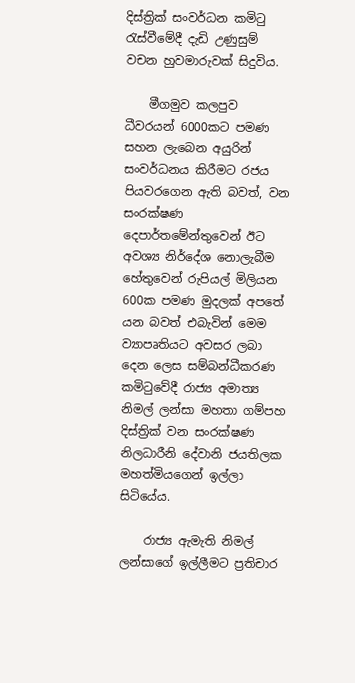දිස්ත්‍රික් සංවර්ධන කමිටු රැස්වීමේදී දැඩි උණුසුම් වචන හුවමාරුවක් සිදුවිය.

    මීගමුව කලපුව ධීවරයන් 6000කට පමණ සහන ලැබෙන අයුරින් සංවර්ධනය කිරීමට රජය පියවරගෙන ඇති බවත්, වන සංරක්ෂණ දෙපාර්තමේන්තුවෙන් ඊට අවශ්‍ය නිර්දේශ නොලැබීම හේතුවෙන් රුපියල් මිලියන 600ක පමණ මුදලක් අපතේ යන බවත් එබැවින් මෙම ව්‍යාපෘතියට අවසර ලබා දෙන ලෙස සම්බන්ධීකරණ කමිටුවේදී රාජ්‍ය අමාත්‍ය නිමල් ලන්සා මහතා ගම්පහ දිස්ත්‍රික් වන සංරක්ෂණ නිලධාරීනි දේවානි ජයතිලක මහත්මියගෙන් ඉල්ලා සිටියේය.

    රාජ්‍ය ඇමැති නිමල් ලන්සාගේ ඉල්ලීමට ප්‍රතිචාර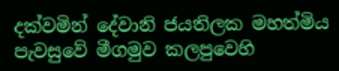දක්වමින් දේවානි ජයතිලක මහත්මිය පැවසුවේ මීගමුව කලපුවෙහි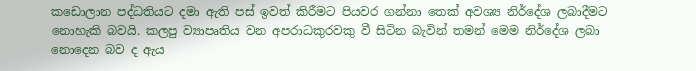කඩොලාන පද්ධතියට දමා ඇති පස් ඉවත් කිරීමට පියවර ගන්නා තෙක් අවශ්‍ය නිර්දේශ ලබාදීමට නොහැකි බවයි. කලපු ව්‍යාපෘතිය වන අපරාධකුරවකු වී සිටින බැවින් තමන් මෙම නිර්දේශ ලබා නොදෙන බව ද ඇය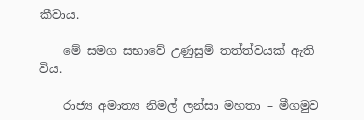කීවාය.

    මේ සමග සභාවේ උණුසුම් තත්ත්වයක් ඇති විය.

    රාජ්‍ය අමාත්‍ය නිමල් ලන්සා මහතා – මීගමුව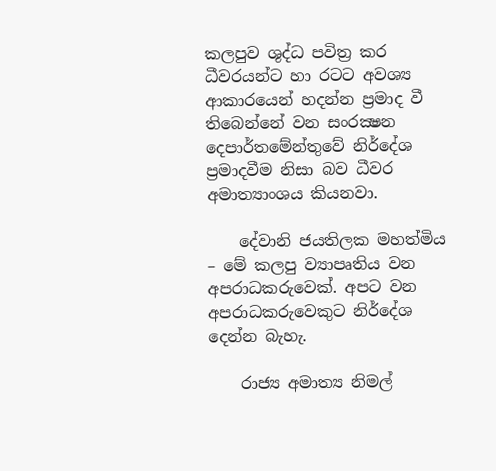කලපුව ශුද්ධ පවිත්‍ර කර ධීවරයන්ට හා රටට අවශ්‍ය ආකාරයෙන් හදන්න ප්‍රමාද වී තිබෙන්නේ වන සංරක්‍ෂන දෙපාර්තමේන්තුවේ නිර්දේශ ප්‍රමාදවීම නිසා බව ධීවර අමාත්‍යාංශය කියනවා.

    දේවානි ජයතිලක මහත්මිය – මේ කලපු ව්‍යාපෘතිය වන අපරාධකරුවෙක්. අපට වන අපරාධකරුවෙකුට නිර්දේශ දෙන්න බැහැ.

    රාජ්‍ය අමාත්‍ය නිමල්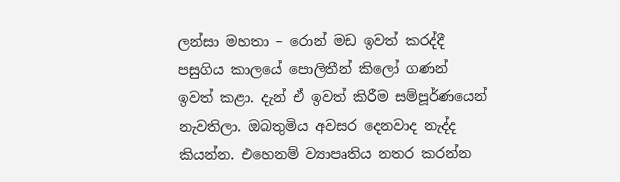ලන්සා මහතා – රොන් මඩ ඉවත් කරද්දී පසුගිය කාලයේ පොලිතීන් කිලෝ ගණන් ඉවත් කළා. දැන් ඒ ඉවත් කිරීම සම්පූර්ණයෙන් නැවතිලා. ඔබතුමිය අවසර දෙනවාද නැද්ද කියන්න. එහෙනම් ව්‍යාපෘතිය නතර කරන්න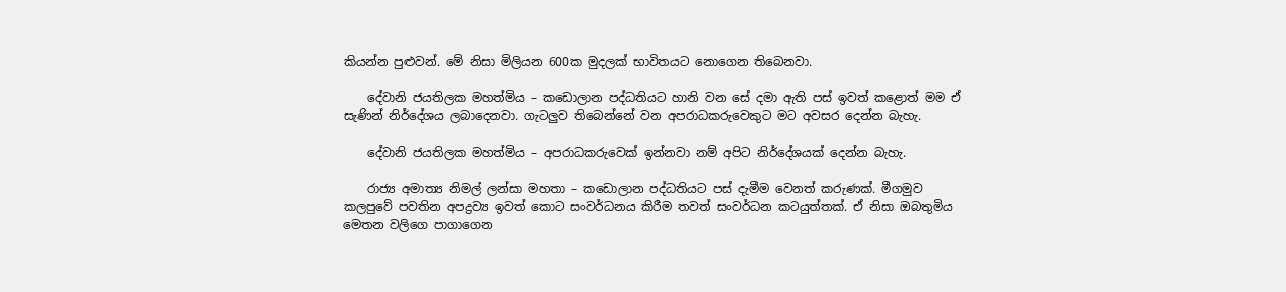කියන්න පුළුවන්. මේ නිසා මිලියන 600ක මුදලක් භාවිතයට නොගෙන තිබෙනවා.

    දේවානි ජයතිලක මහත්මිය – කඩොලාන පද්ධතියට හානි වන සේ දමා ඇති පස් ඉවත් කළොත් මම ඒ සැණින් නිර්දේශය ලබාදෙනවා. ගැටලුව තිබෙන්නේ වන අපරාධකරුවෙකුට මට අවසර දෙන්න බැහැ.

    දේවානි ජයතිලක මහත්මිය – අපරාධකරුවෙක් ඉන්නවා නම් අපිට නිර්දේශයක් දෙන්න බැහැ.

    රාජ්‍ය අමාත්‍ය නිමල් ලන්සා මහතා – කඩොලාන පද්ධතියට පස් දැමීම වෙනත් කරුණක්. මීගමුව කලපුවේ පවතින අපද්‍රව්‍ය ඉවත් කොට සංවර්ධනය කිරීම තවත් සංවර්ධන කටයුත්තක්. ඒ නිසා ඔබතුමිය මෙතන වලිගෙ පාගාගෙන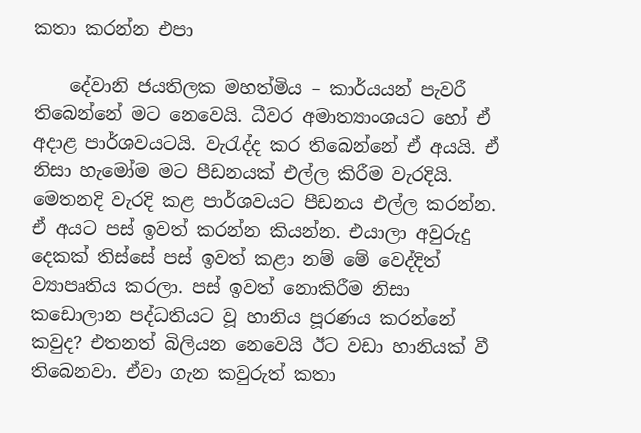කතා කරන්න එපා

    දේවානි ජයතිලක මහත්මිය – කාර්යයන් පැවරී තිබෙන්නේ මට නෙවෙයි. ධීවර අමාත්‍යාංශයට හෝ ඒ අදාළ පාර්ශවයටයි. වැරැද්ද කර තිබෙන්නේ ඒ අයයි. ඒ නිසා හැමෝම මට පීඩනයක් එල්ල කිරීම වැරදියි. මෙතනදි වැරදි කළ පාර්ශවයට පීඩනය එල්ල කරන්න. ඒ අයට පස් ඉවත් කරන්න කියන්න. එයාලා අවුරුදු දෙකක් තිස්සේ පස් ඉවත් කළා නම් මේ වෙද්දිත් ව්‍යාපෘතිය කරලා. පස් ඉවත් නොකිරීම නිසා කඩොලාන පද්ධතියට වූ හානිය පූරණය කරන්නේ කවුද? එතනත් බිලියන නෙවෙයි ඊට වඩා හානියක් වී තිබෙනවා. ඒවා ගැන කවුරුත් කතා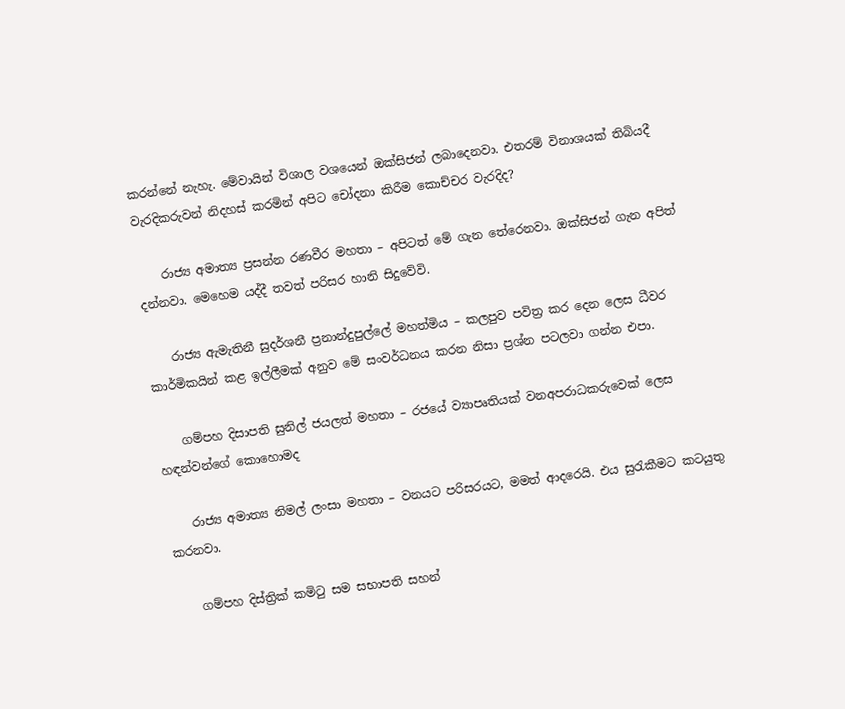කරන්නේ නැහැ. මේවායින් විශාල වශයෙන් ඔක්සිජන් ලබාදෙනවා. එතරම් විනාශයක් තිබියදී වැරදිකරුවන් නිදහස් කරමින් අපිට චෝදනා කිරීම කොච්චර වැරදිද?

    රාජ්‍ය අමාත්‍ය ප්‍රසන්න රණවීර මහතා – අපිටත් මේ ගැන තේරෙනවා. ඔක්සිජන් ගැන අපිත් දන්නවා. මෙහෙම යද්දී තවත් පරිසර හානි සිදුවේවි.

    රාජ්‍ය ඇමැතිනී සුදර්ශනී ප්‍රනාන්දුපුල්ලේ මහත්මිය – කලපුව පවිත්‍ර කර දෙන ලෙස ධීවර කාර්මිකයින් කළ ඉල්ලීමක් අනුව මේ සංවර්ධනය කරන නිසා ප්‍රශ්න පටලවා ගන්න එපා.

    ගම්පහ දිසාපති සුනිල් ජයලත් මහතා – රජයේ ව්‍යාපෘතියක් වනඅපරාධකරුවෙක් ලෙස හඳන්වන්ගේ කොහොමද

    රාජ්‍ය අමාත්‍ය නිමල් ලංසා මහතා – වනයට පරිසරයට, මමත් ආදරෙයි. එය සුරැකීමට කටයුතු කරනවා.

    ගම්පහ දිස්ත්‍රික් කමිටු සම සභාපති සහන්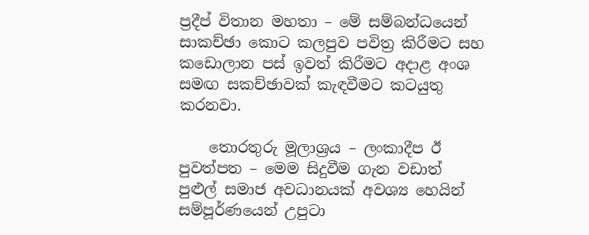ප්‍රදීප් විතාන මහතා – මේ සම්බන්ධයෙන් සාකච්ඡා කොට කලපුව පවිත්‍ර කිරීමට සහ කඩොලාන පස් ඉවත් කිරීමට අදාළ අංශ සමඟ සකච්ඡාවක් කැඳවීමට කටයුතු කරනවා.

    තොරතුරු මූලාශ්‍රය – ලංකාදීප ඊ පුවත්පත – මෙම සිදුවීම ගැන වඩාත් පුළුල් සමාජ අවධානයක් අවශ්‍ය හෙයින් සම්පූර්ණයෙන් උපුටා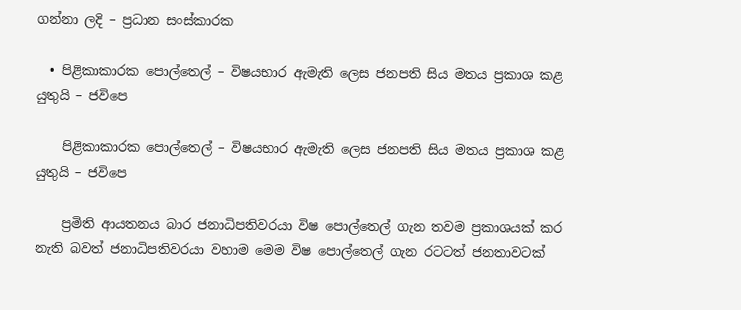ගන්නා ලදි – ප්‍රධාන සංස්කාරක

  • පිළිකාකාරක පොල්තෙල් – විෂයභාර ඇමැති ලෙස ජනපති සිය මතය ප්‍රකාශ කළ යුතුයි – ජවිපෙ

    පිළිකාකාරක පොල්තෙල් – විෂයභාර ඇමැති ලෙස ජනපති සිය මතය ප්‍රකාශ කළ යුතුයි – ජවිපෙ

    ප්‍රමිති ආයතනය බාර ජනාධිපතිවරයා විෂ පොල්තෙල් ගැන තවම ප්‍රකාශයක් කර නැති බවත් ජනාධිපතිවරයා වහාම මෙම විෂ පොල්තෙල් ගැන රටටත් ජනතාවටක්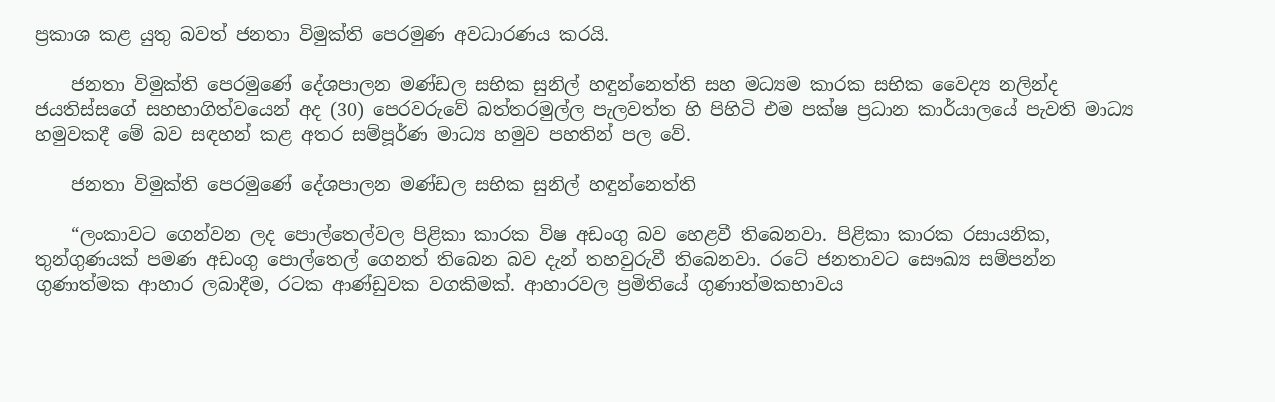ප්‍රකාශ කළ යුතු බවත් ජනතා විමුක්ති පෙරමුණ අවධාරණය කරයි.

    ජනතා විමුක්ති පෙරමුණේ දේශපාලන මණ්ඩල සභික සුනිල් හඳුන්නෙත්ති සහ මධ්‍යම කාරක සභික වෛද්‍ය නලින්ද ජයතිස්සගේ සහභාගිත්වයෙන් අද (30) පෙරවරුවේ බත්තරමුල්ල පැලවත්ත හි පිහිටි එම පක්ෂ ප්‍රධාන කාර්යාලයේ පැවති මාධ්‍ය හමුවකදී මේ බව සඳහන් කළ අතර සම්පූර්ණ මාධ්‍ය හමුව පහතින් පල වේ.

    ජනතා විමුක්ති පෙරමුණේ දේශපාලන මණ්ඩල සභික සුනිල් හඳුන්නෙත්ති

    “ලංකාවට ගෙන්වන ලද පොල්තෙල්වල පිළිකා කාරක විෂ අඩංගු බව හෙළවී තිබෙනවා. පිළිකා කාරක රසායනික, තුන්ගුණයක් පමණ අඩංගු පොල්තෙල් ගෙනත් තිබෙන බව දැන් තහවුරුවී තිබෙනවා. රටේ ජනතාවට සෞඛ්‍ය සම්පන්න ගුණාත්මක ආහාර ලබාදීම, රටක ආණ්ඩුවක වගකිමක්. ආහාරවල ප්‍රමිතියේ ගුණාත්මකභාවය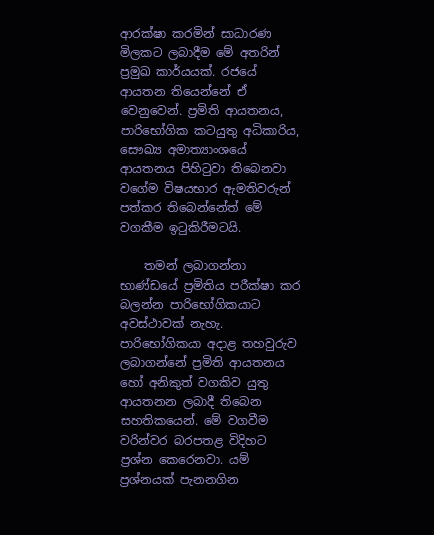ආරක්ෂා කරමින් සාධාරණ මිලකට ලබාදීම මේ අතරින් ප්‍රමුඛ කාර්යයක්. රජයේ ආයතන තියෙන්නේ ඒ වෙනුවෙන්. ප්‍රමිති ආයතනය, පාරිභෝගික කටයුතු අධිකාරිය, සෞඛ්‍ය අමාත්‍යාංශයේ ආයතනය පිහිටුවා තිබෙනවා වගේම විෂයභාර ඇමතිවරුන් පත්කර තිබෙන්නේත් මේ වගකීම ඉටුකිරීමටයි.

    තමන් ලබාගන්නා භාණ්ඩයේ ප්‍රමිතිය පරීක්ෂා කර බලන්න පාරිභෝගිකයාට අවස්ථාවක් නැහැ. පාරිභෝගිකයා අදාළ තහවුරුව ලබාගන්නේ ප්‍රමිති ආයතනය හෝ අනිකුත් වගකිව යුතු ආයතනන ලබාදී තිබෙන සහතිකයෙන්. මේ වගවීම වරින්වර බරපතළ විදිහට ප්‍රශ්න කෙරෙනවා. යම් ප්‍රශ්නයක් පැනනගින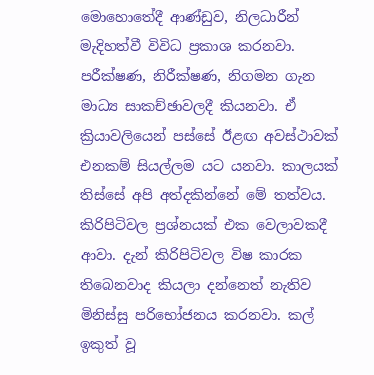මොහොතේදී ආණ්ඩුව, නිලධාරීන් මැදිහත්වී විවිධ ප්‍රකාශ කරනවා. පරීක්ෂණ, නිරීක්ෂණ, නිගමන ගැන මාධ්‍ය සාකච්ඡාවලදී කියනවා. ඒ ක්‍රියාවලියෙන් පස්සේ ඊළඟ අවස්ථාවක් එනකම් සියල්ලම යට යනවා. කාලයක් තිස්සේ අපි අත්දකින්නේ මේ තත්වය. කිරිපිටිවල ප්‍රශ්නයක් එක වෙලාවකදී ආවා. දැන් කිරිපිටිවල විෂ කාරක තිබෙනවාද කියලා දන්නෙත් නැතිව මිනිස්සු පරිභෝජනය කරනවා. කල් ඉකුත් වූ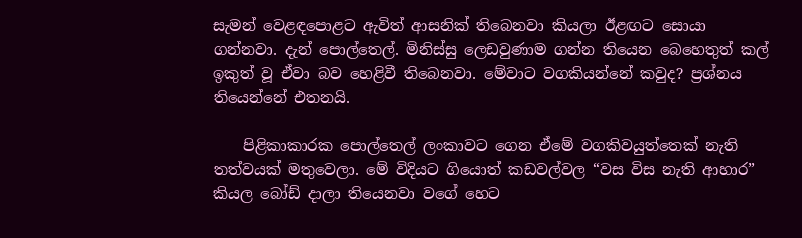සැමන් වෙළඳපොළට ඇවිත් ආසනික් තිබෙනවා කියලා ඊළඟට සොයා ගන්නවා. දැන් පොල්තෙල්. මිනිස්සු ලෙඩවුණාම ගන්න තියෙන බෙහෙතුත් කල් ඉකුත් වූ ඒවා බව හෙළිවී තිබෙනවා. මේවාට වගකියන්නේ කවුද? ප්‍රශ්නය තියෙන්නේ එතනයි.

    පිළිකාකාරක පොල්තෙල් ලංකාවට ගෙන ඒමේ වගකිවයුත්තෙක් නැති තත්වයක් මතුවෙලා. මේ විදියට ගියොත් කඩවල්වල “වස විස නැති ආහාර” කියල බෝඩ් දාලා තියෙනවා වගේ හෙට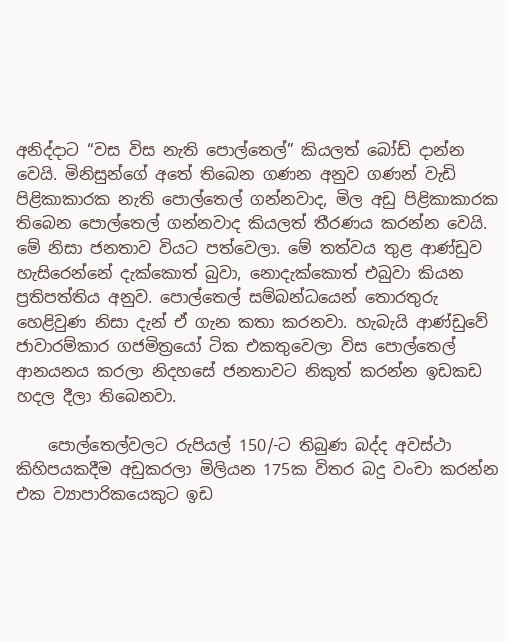අනිද්දාට “වස විස නැති පොල්තෙල්” කියලත් බෝඩ් දාන්න වෙයි. මිනිසුන්ගේ අතේ තිබෙන ගණන අනුව ගණන් වැඩි පිළිකාකාරක නැති පොල්තෙල් ගන්නවාද, මිල අඩු පිළිකාකාරක තිබෙන පොල්තෙල් ගන්නවාද කියලත් තීරණය කරන්න වෙයි. මේ නිසා ජනතාව වියට පත්වෙලා. මේ තත්වය තුළ ආණ්ඩුව හැසිරෙන්නේ දැක්කොත් බුවා, නොදැක්කොත් එබුවා කියන ප්‍රතිපත්තිය අනුව. පොල්තෙල් සම්බන්ධයෙන් තොරතුරු හෙළිවුණ නිසා දැන් ඒ ගැන කතා කරනවා. හැබැයි ආණ්ඩුවේ ජාවාරම්කාර ගජමිත්‍රයෝ ටික එකතුවෙලා විස පොල්තෙල් ආනයනය කරලා නිදහසේ ජනතාවට නිකුත් කරන්න ඉඩකඩ හදල දීලා තිබෙනවා.

    පොල්තෙල්වලට රුපියල් 150/-ට තිබුණ බද්ද අවස්ථා කිහිපයකදීම අඩුකරලා මිලියන 175ක විතර බදු වංචා කරන්න එක ව්‍යාපාරිකයෙකුට ඉඩ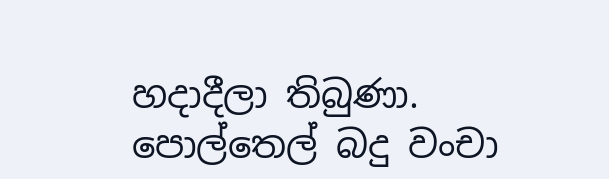හදාදීලා තිබුණා. පොල්තෙල් බදු වංචා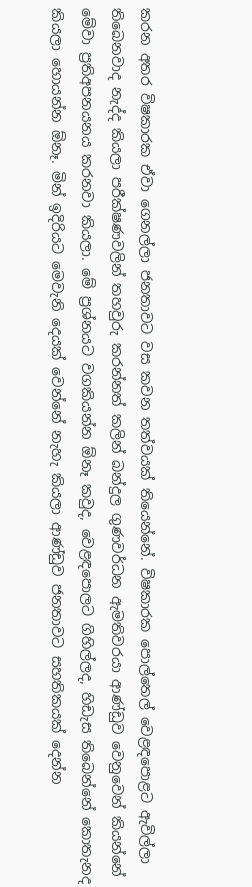කරන අතර විෂකාරක ඒවා ගෙනල්ලා ජනතාවට වස කවන තත්වයක් තියෙන්නේ. විෂකාරක පොල්තෙල් වෙළඳපොළට ඇවිල්ලා තිබෙනවාද නැද්ද කියලා පරීක්ෂණවලින් තහවුරු කරන්නත් කලින් බන්දුල ගුණවර්ධන ඇමතිවරයා ආණ්ඩුව වෙනුවෙන් කියන්නේ මේවා ප්‍රතිඅපනයනය කරනවා කියලා. මේ ප්‍රශ්නයට වගකියන්න ඕනෑ කවුද, වෙළඳපොලට ගිහිල්ලද, හිඩැස තිබෙන්නේ කොතැනද කියලා හොයන්න ඕනෑ. මින් ඉදිරියට මෙවැනි දෙයක් වෙන්නේ නැහැ කියලා ආණ්ඩුව ජනතාවට සහතිකයක් දෙන්න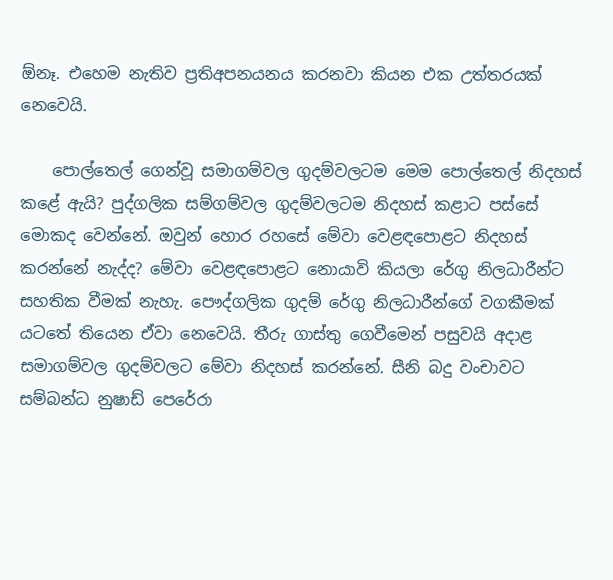ඕනෑ. එහෙම නැතිව ප්‍රතිඅපනයනය කරනවා කියන එක උත්තරයක් නෙවෙයි.

    පොල්තෙල් ගෙන්වූ සමාගම්වල ගුදම්වලටම මෙම පොල්තෙල් නිදහස් කළේ ඇයි? පුද්ගලික සම්ගම්වල ගුදම්වලටම නිදහස් කළාට පස්සේ මොකද වෙන්නේ. ඔවුන් හොර රහසේ මේවා වෙළඳපොළට නිදහස් කරන්නේ නැද්ද? මේවා වෙළඳපොළට නොයාවි කියලා රේගු නිලධාරීන්ට සහතික වීමක් නැහැ. පෞද්ගලික ගුදම් රේගු නිලධාරීන්ගේ වගකීමක් යටතේ තියෙන ඒවා නෙවෙයි. තීරු ගාස්තු ගෙවීමෙන් පසුවයි අදාළ සමාගම්වල ගුදම්වලට මේවා නිදහස් කරන්නේ. සීනි බදු වංචාවට සම්බන්ධ නුෂාඩ් පෙරේරා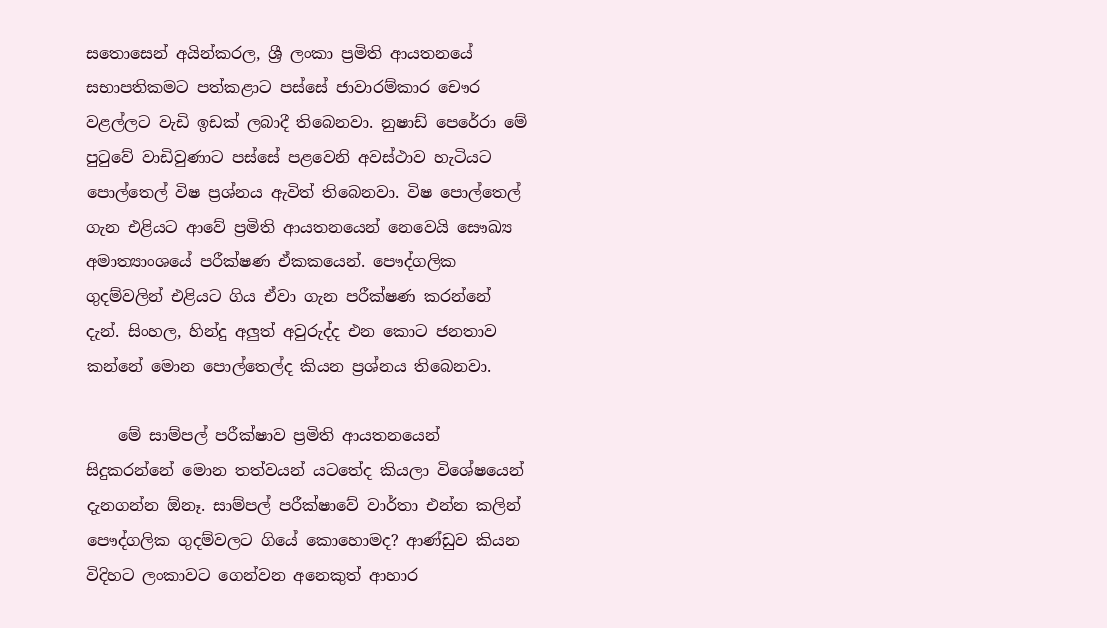සතොසෙන් අයින්කරල, ශ්‍රී ලංකා ප්‍රමිති ආයතනයේ සභාපතිකමට පත්කළාට පස්සේ ජාවාරම්කාර චෞර වළල්ලට වැඩි ඉඩක් ලබාදී තිබෙනවා. නුෂාඩ් පෙරේරා මේ පුටුවේ වාඩිවුණාට පස්සේ පළවෙනි අවස්ථාව හැටියට පොල්තෙල් විෂ ප්‍රශ්නය ඇවිත් තිබෙනවා. විෂ පොල්තෙල් ගැන එළියට ආවේ ප්‍රමිති ආයතනයෙන් නෙවෙයි සෞඛ්‍ය අමාත්‍යාංශයේ පරීක්ෂණ ඒකකයෙන්. පෞද්ගලික ගුදම්වලින් එළියට ගිය ඒවා ගැන පරීක්ෂණ කරන්නේ දැන්. සිංහල, හින්දු අලුත් අවුරුද්ද එන කොට ජනතාව කන්නේ මොන පොල්තෙල්ද කියන ප්‍රශ්නය තිබෙනවා.

    මේ සාම්පල් පරීක්ෂාව ප්‍රමිති ආයතනයෙන් සිදුකරන්නේ මොන තත්වයන් යටතේද කියලා විශේෂයෙන් දැනගන්න ඕනෑ. සාම්පල් පරීක්ෂාවේ වාර්තා එන්න කලින් පෞද්ගලික ගුදම්වලට ගියේ කොහොමද? ආණ්ඩුව කියන විදිහට ලංකාවට ගෙන්වන අනෙකුත් ආහාර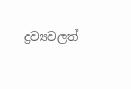ද්‍රව්‍යවලත්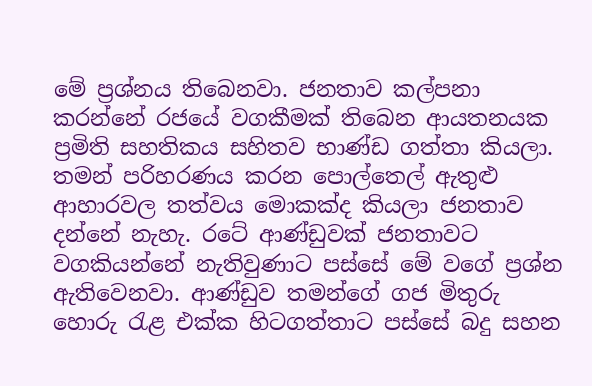මේ ප්‍රශ්නය තිබෙනවා. ජනතාව කල්පනා කරන්නේ රජයේ වගකීමක් තිබෙන ආයතනයක ප්‍රමිති සහතිකය සහිතව භාණ්ඩ ගත්තා කියලා. තමන් පරිහරණය කරන පොල්තෙල් ඇතුළු ආහාරවල තත්වය මොකක්ද කියලා ජනතාව දන්නේ නැහැ. රටේ ආණ්ඩුවක් ජනතාවට වගකියන්නේ නැතිවුණාට පස්සේ මේ වගේ ප්‍රශ්න ඇතිවෙනවා. ආණ්ඩුව තමන්ගේ ගජ මිතුරු හොරු රැළ එක්ක හිටගත්තාට පස්සේ බදු සහන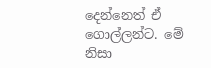දෙන්නෙත් ඒ ගොල්ලන්ට. මේ නිසා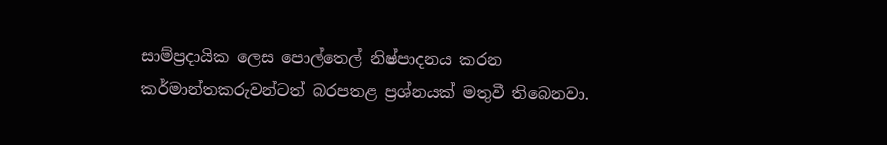සාම්ප්‍රදායික ලෙස පොල්තෙල් නිෂ්පාදනය කරන කර්මාන්තකරුවන්ටත් බරපතළ ප්‍රශ්නයක් මතුවී තිබෙනවා.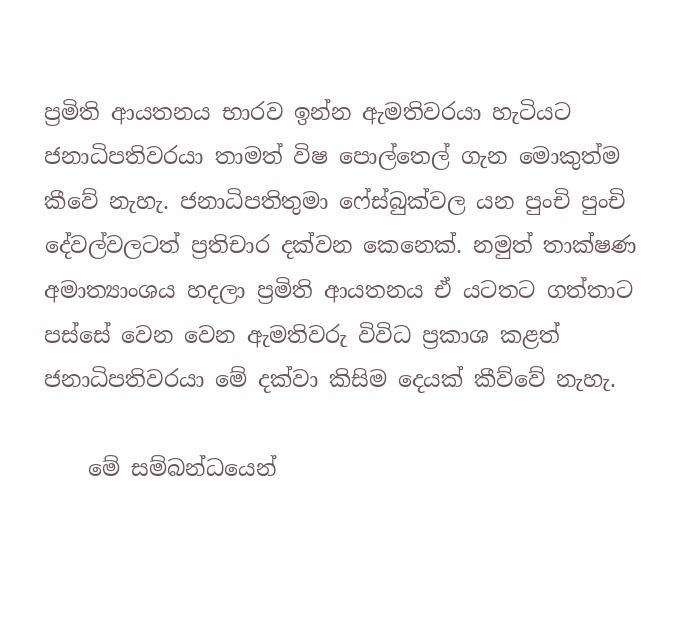ප්‍රමිති ආයතනය භාරව ඉන්න ඇමතිවරයා හැටියට ජනාධිපතිවරයා තාමත් විෂ පොල්තෙල් ගැන මොකුත්ම කීවේ නැහැ. ජනාධිපතිතුමා ෆේස්බුක්වල යන පුංචි පුංචි දේවල්වලටත් ප්‍රතිචාර දක්වන කෙනෙක්. නමුත් තාක්ෂණ අමාත්‍යාංශය හදලා ප්‍රමිති ආයතනය ඒ යටතට ගත්තාට පස්සේ වෙන වෙන ඇමතිවරු විවිධ ප්‍රකාශ කළත් ජනාධිපතිවරයා මේ දක්වා කිසිම දෙයක් කීව්වේ නැහැ.

    මේ සම්බන්ධයෙන්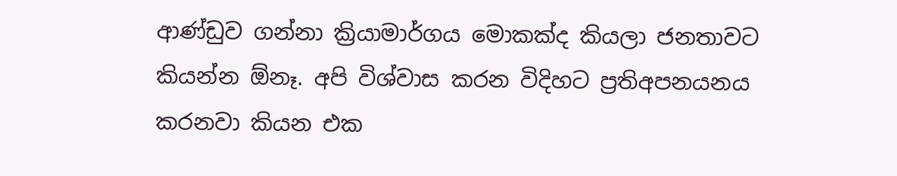ආණ්ඩුව ගන්නා ක්‍රියාමාර්ගය මොකක්ද කියලා ජනතාවට කියන්න ඕනෑ. අපි විශ්වාස කරන විදිහට ප්‍රතිඅපනයනය කරනවා කියන එක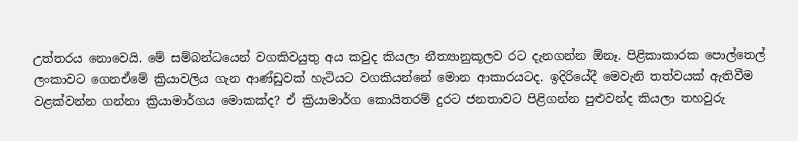උත්තරය නොවෙයි. මේ සම්බන්ධයෙන් වගකිවයුතු අය කවුද කියලා නීත්‍යානුකූලව රට දැනගන්න ඕනෑ. පිළිකාකාරක පොල්තෙල් ලංකාවට ගෙනඒමේ ක්‍රියාවලිය ගැන ආණ්ඩුවක් හැටියට වගකියන්නේ මොන ආකාරයටද. ඉදිරියේදී මෙවැනි තත්වයක් ඇතිවීම වළක්වන්න ගන්නා ක්‍රියාමාර්ගය මොකක්ද? ඒ ක්‍රියාමාර්ග කොයිතරම් දුරට ජනතාවට පිළිගන්න පුළුවන්ද කියලා තහවුරු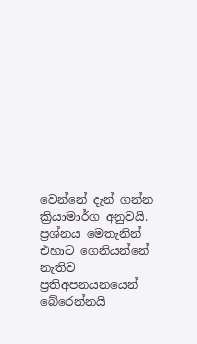වෙන්නේ දැන් ගන්න ක්‍රියාමාර්ග අනුවයි. ප්‍රශ්නය මෙතැනින් එහාට ගෙනියන්නේ නැතිව ප්‍රතිඅපනයනයෙන් බේරෙන්නයි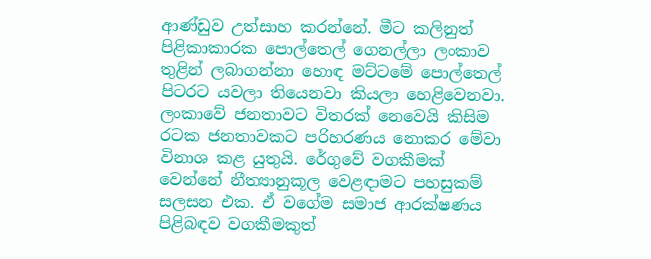ආණ්ඩුව උත්සාහ කරන්නේ. මීට කලිනුත් පිළිකාකාරක පොල්තෙල් ගෙනල්ලා ලංකාව තුළින් ලබාගන්නා හොඳ මට්ටමේ පොල්තෙල් පිටරට යවලා තියෙනවා කියලා හෙළිවෙනවා. ලංකාවේ ජනතාවට විතරක් නෙවෙයි කිසිම රටක ජනතාවකට පරිහරණය නොකර මේවා විනාශ කළ යුතුයි. රේගුවේ වගකීමක් වෙන්නේ නීත්‍යානුකූල වෙළඳාමට පහසුකම් සලසන එක. ඒ වගේම සමාජ ආරක්ෂණය පිළිබඳව වගකීමකුත්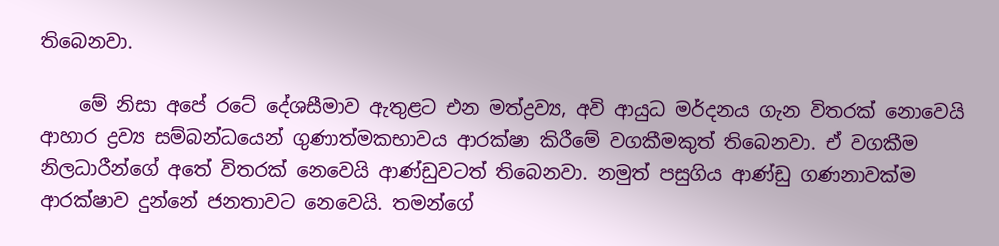තිබෙනවා.

    මේ නිසා අපේ රටේ දේශසීමාව ඇතුළට එන මත්ද්‍රව්‍ය, අවි ආයුධ මර්දනය ගැන විතරක් නොවෙයි ආහාර ද්‍රව්‍ය සම්බන්ධයෙන් ගුණාත්මකභාවය ආරක්ෂා කිරීමේ වගකීමකුත් තිබෙනවා. ඒ වගකීම නිලධාරීන්ගේ අතේ විතරක් නෙවෙයි ආණ්ඩුවටත් තිබෙනවා. නමුත් පසුගිය ආණ්ඩු ගණනාවක්ම ආරක්ෂාව දුන්නේ ජනතාවට නෙවෙයි. තමන්ගේ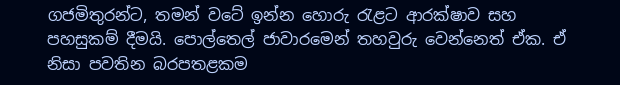ගජමිතුරන්ට, තමන් වටේ ඉන්න හොරු රැළට ආරක්ෂාව සහ පහසුකම් දීමයි. පොල්තෙල් ජාවාරමෙන් තහවුරු වෙන්නෙත් ඒක. ඒ නිසා පවතින බරපතළකම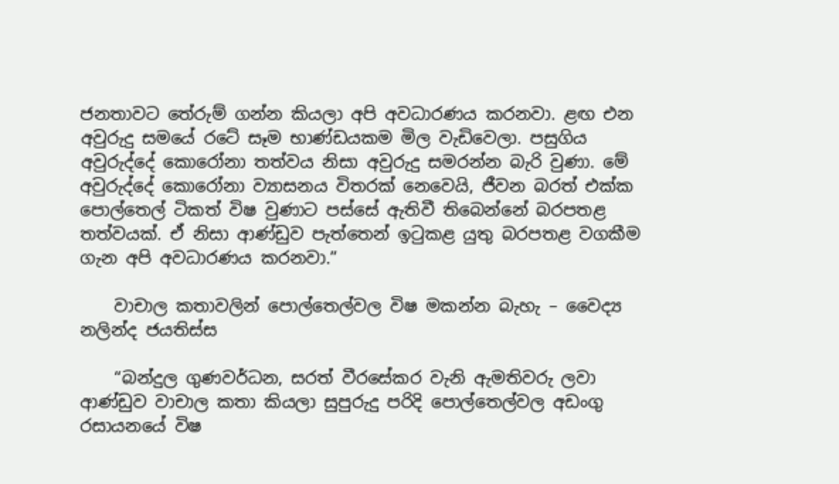ජනතාවට තේරුම් ගන්න කියලා අපි අවධාරණය කරනවා. ළඟ එන අවුරුදු සමයේ රටේ සෑම භාණ්ඩයකම මිල වැඩිවෙලා. පසුගිය අවුරුද්දේ කොරෝනා තත්වය නිසා අවුරුදු සමරන්න බැරි වුණා. මේ අවුරුද්දේ කොරෝනා ව්‍යාසනය විතරක් නෙවෙයි, ජීවන බරත් එක්ක පොල්තෙල් ටිකත් විෂ වුණාට පස්සේ ඇතිවී තිබෙන්නේ බරපතළ තත්වයක්. ඒ නිසා ආණ්ඩුව පැත්තෙන් ඉටුකළ යුතු බරපතළ වගකීම ගැන අපි අවධාරණය කරනවා.”

    වාචාල කතාවලින් පොල්තෙල්වල විෂ මකන්න බැහැ – වෛද්‍ය නලින්ද ජයතිස්ස

    “බන්දුල ගුණවර්ධන, සරත් වීරසේකර වැනි ඇමතිවරු ලවා ආණ්ඩුව වාචාල කතා කියලා සුපුරුදු පරිදි පොල්තෙල්වල අඩංගු රසායනයේ විෂ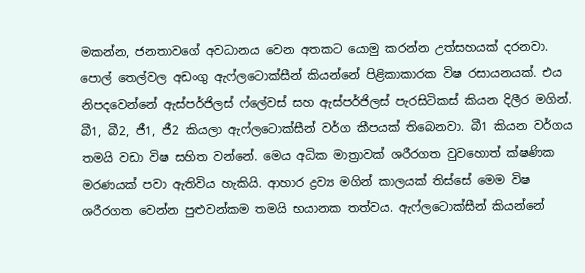මකන්න, ජනතාවගේ අවධානය වෙන අතකට යොමු කරන්න උත්සහයක් දරනවා. පොල් තෙල්වල අඩංගු ඇෆ්ලටොක්සීන් කියන්නේ පිළිකාකාරක විෂ රසායනයක්. එය නිපදවෙන්නේ ඇස්පර්ජිලස් ෆ්ලේවස් සහ ඇස්පර්ජිලස් පැරසිටිකස් කියන දිලීර මගින්. බී1, බී2, ජී1, ජී2 කියලා ඇෆ්ලටොක්සීන් වර්ග කීපයක් තිබෙනවා. බී1 කියන වර්ගය තමයි වඩා විෂ සහිත වන්නේ. මෙය අධික මාත්‍රාවක් ශරීරගත වුවහොත් ක්ෂණික මරණයක් පවා ඇතිවිය හැකියි. ආහාර ද්‍රව්‍ය මගින් කාලයක් තිස්සේ මෙම විෂ ශරීරගත වෙන්න පුළුවන්කම තමයි භයානක තත්වය. ඇෆ්ලටොක්සීන් කියන්නේ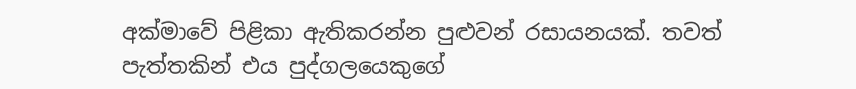අක්මාවේ පිළිකා ඇතිකරන්න පුළුවන් රසායනයක්. තවත් පැත්තකින් එය පුද්ගලයෙකුගේ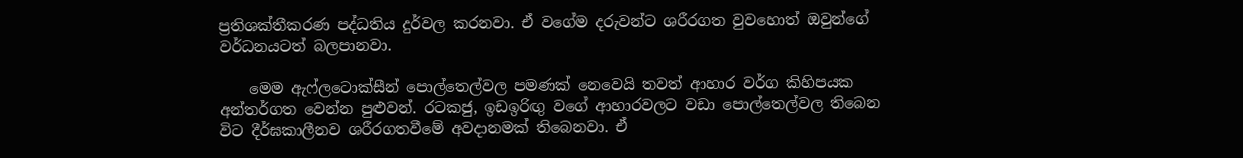ප්‍රතිශක්තීකරණ පද්ධතිය දුර්වල කරනවා. ඒ වගේම දරුවන්ට ශරීරගත වුවහොත් ඔවුන්ගේ වර්ධනයටත් බලපානවා.

    මෙම ඇෆ්ලටොක්සීන් පොල්තෙල්වල පමණක් නෙවෙයි තවත් ආහාර වර්ග කිහිපයක අන්තර්ගත වෙන්න පුළුවන්. රටකජු, ඉඩඉරිඟු වගේ ආහාරවලට වඩා පොල්තෙල්වල තිබෙන විට දීර්ඝකාලීනව ශරීරගතවීමේ අවදානමක් තිබෙනවා. ඒ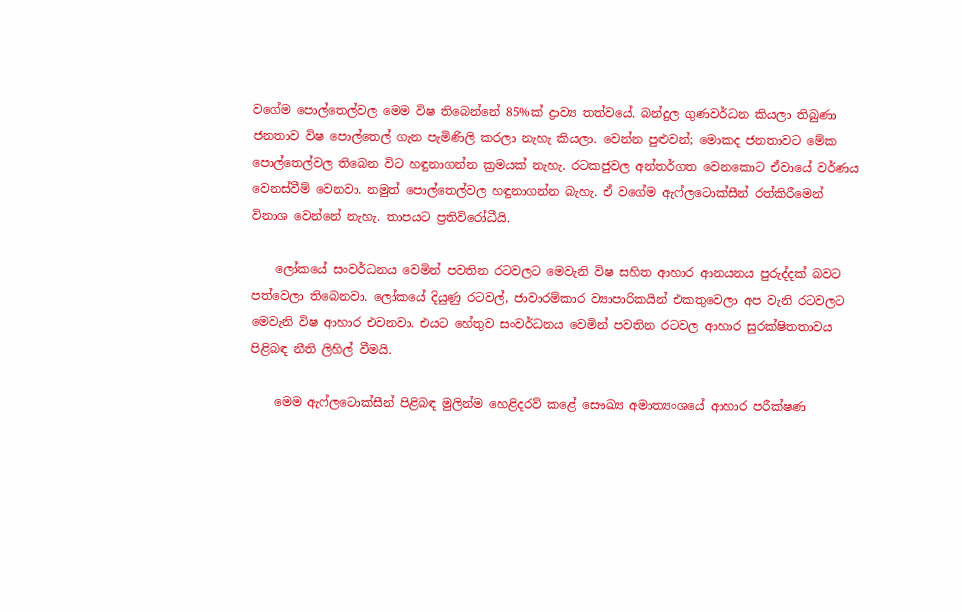වගේම පොල්තෙල්වල මෙම විෂ තිබෙන්නේ 85%ක් ද්‍රාව්‍ය තත්වයේ. බන්දුල ගුණවර්ධන කියලා තිබුණා ජනතාව විෂ පොල්තෙල් ගැන පැමිණිලි කරලා නැහැ කියලා. වෙන්න පුළුවන්; මොකද ජනතාවට මේක පොල්තෙල්වල තිබෙන විට හඳුනාගන්න ක්‍රමයක් නැහැ. රටකජුවල අන්තර්ගත වෙනකොට ඒවායේ වර්ණය වෙනස්වීම් වෙනවා. නමුත් පොල්තෙල්වල හඳුනාගන්න බැහැ. ඒ වගේම ඇෆ්ලටොක්සීන් රත්කිරීමෙන් විනාශ වෙන්නේ නැහැ. තාපයට ප්‍රතිවිරෝධීයි.

    ලෝකයේ සංවර්ධනය වෙමින් පවතින රටවලට මෙවැනි විෂ සහිත ආහාර ආනයනය පුරුද්දක් බවට පත්වෙලා තිබෙනවා. ලෝකයේ දියුණු රටවල්, ජාවාරම්කාර ව්‍යාපාරිකයින් එකතුවෙලා අප වැනි රටවලට මෙවැනි විෂ ආහාර එවනවා. එයට හේතුව සංවර්ධනය වෙමින් පවතින රටවල ආහාර සුරක්ෂිතතාවය පිළිබඳ නීති ලිහිල් වීමයි.

    මෙම ඇෆ්ලටොක්සීන් පිළිබඳ මුලින්ම හෙළිදරව් කළේ සෞඛ්‍ය අමාත්‍යංශයේ ආහාර පරීක්ෂණ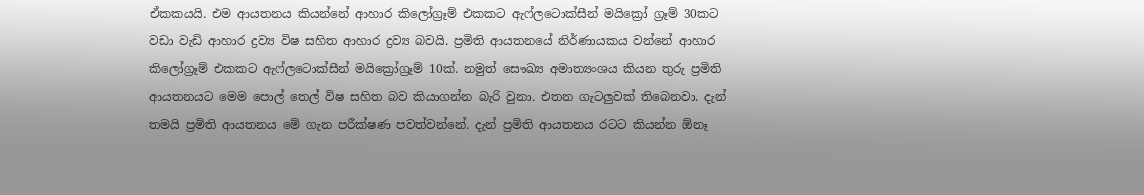ඒකකයයි. එම ආයතනය කියන්නේ ආහාර කිලෝග්‍රෑම් එකකට ඇෆ්ලටොක්සීන් මයික්‍රෝ ග්‍රෑම් 30කට වඩා වැඩි ආහාර ද්‍රව්‍ය විෂ සහිත ආහාර ද්‍රව්‍ය බවයි. ප්‍රමිති ආයතනයේ නිර්ණායකය වන්නේ ආහාර කිලෝග්‍රෑම් එකකට ඇෆ්ලටොක්සීන් මයික්‍රෝග්‍රෑම් 10ක්. නමුත් සෞඛ්‍ය අමාත්‍යංශය කියන තුරු ප්‍රමිති ආයතනයට මෙම පොල් තෙල් විෂ සහිත බව කියාගන්න බැරි වුනා. එතන ගැටලුවක් තිබෙනවා. දැන් තමයි ප්‍රමිති ආයතනය මේ ගැන පරීක්ෂණ පවත්වන්නේ. දැන් ප්‍රමිති ආයතනය රටට කියන්න ඕනෑ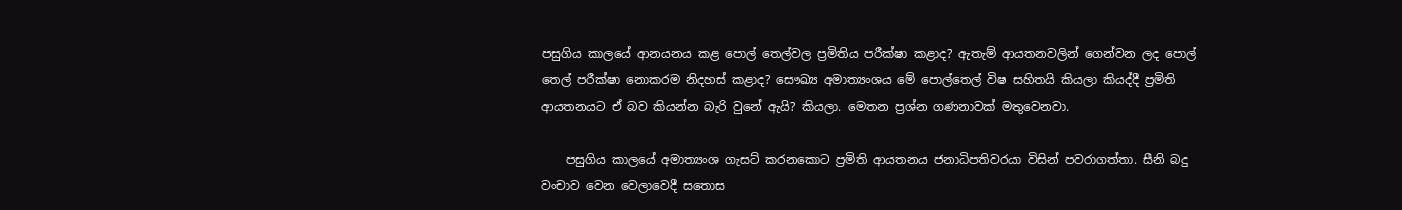පසුගිය කාලයේ ආනයනය කළ පොල් තෙල්වල ප්‍රමිතිය පරීක්ෂා කළාද? ඇතැම් ආයතනවලින් ගෙන්වන ලද පොල් තෙල් පරීක්ෂා නොකරම නිදහස් කළාද? සෞඛ්‍ය අමාත්‍යංශය මේ පොල්තෙල් විෂ සහිතයි කියලා කියද්දී ප්‍රමිති ආයතනයට ඒ බව කියන්න බැරි වුනේ ඇයි? කියලා. මෙතන ප්‍රශ්න ගණනාවක් මතුවෙනවා.

    පසුගිය කාලයේ අමාත්‍යංශ ගැසට් කරනකොට ප්‍රමිති ආයතනය ජනාධිපතිවරයා විසින් පවරාගත්තා. සීනි බදු වංචාව වෙන වෙලාවෙදී සතොස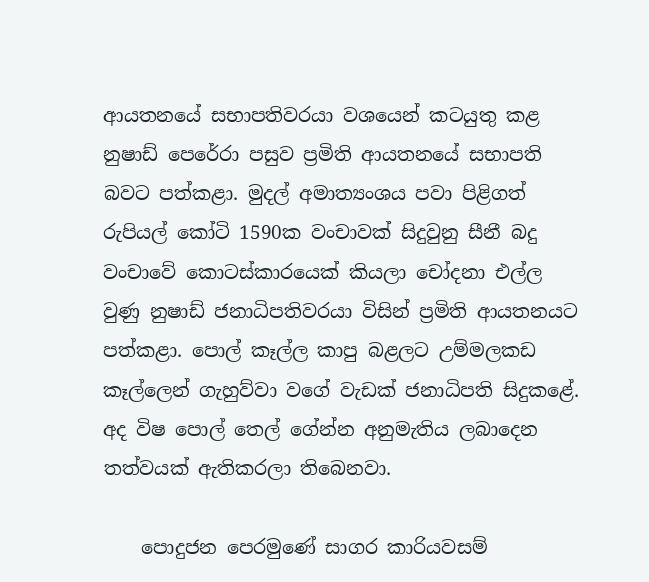ආයතනයේ සභාපතිවරයා වශයෙන් කටයුතු කළ නුෂාඩ් පෙරේරා පසුව ප්‍රමිති ආයතනයේ සභාපති බවට පත්කළා. මුදල් අමාත්‍යංශය පවා පිළිගත් රුපියල් කෝටි 1590ක වංචාවක් සිදුවුනු සීනී බදු වංචාවේ කොටස්කාරයෙක් කියලා චෝදනා එල්ල වුණු නුෂාඩ් ජනාධිපතිවරයා විසින් ප්‍රමිති ආයතනයට පත්කළා. පොල් කෑල්ල කාපු බළලට උම්මලකඩ කෑල්ලෙන් ගැහුව්වා වගේ වැඩක් ජනාධිපති සිදුකළේ. අද විෂ පොල් තෙල් ගේන්න අනුමැතිය ලබාදෙන තත්වයක් ඇතිකරලා තිබෙනවා.

    පොදුජන පෙරමුණේ සාගර කාරියවසම්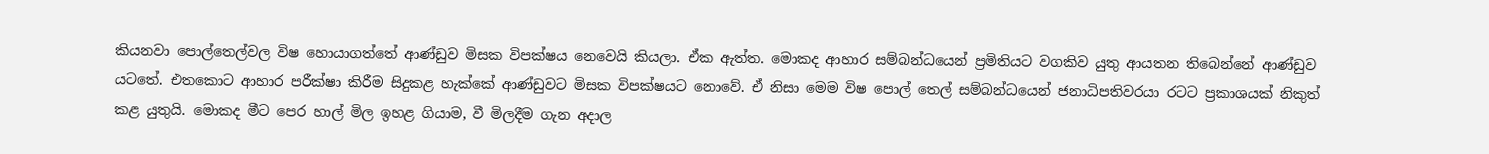කියනවා පොල්තෙල්වල විෂ හොයාගත්තේ ආණ්ඩුව මිසක විපක්ෂය නෙවෙයි කියලා. ඒක ඇත්ත. මොකද ආහාර සම්බන්ධයෙන් ප්‍රමිතියට වගකිව යුතු ආයතන තිබෙන්නේ ආණ්ඩුව යටතේ. එතකොට ආහාර පරීක්ෂා කිරීම සිදුකළ හැක්කේ ආණ්ඩුවට මිසක විපක්ෂයට නොවේ. ඒ නිසා මෙම විෂ පොල් තෙල් සම්බන්ධයෙන් ජනාධිපතිවරයා රටට ප්‍රකාශයක් නිකුත් කළ යුතුයි. මොකද මීට පෙර හාල් මිල ඉහළ ගියාම, වී මිලදීම ගැන අදාල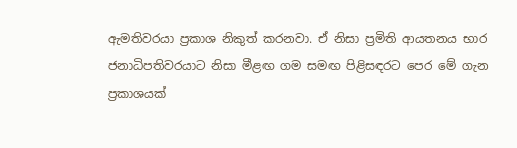ඇමතිවරයා ප්‍රකාශ නිකුත් කරනවා. ඒ නිසා ප්‍රමිති ආයතනය භාර ජනාධිපතිවරයාට නිසා මීළඟ ගම සමඟ පිළිසඳරට පෙර මේ ගැන ප්‍රකාශයක්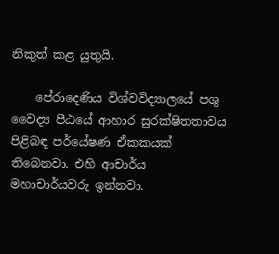නිකුත් කළ යුතුයි.

    පේරාදෙණිය විශ්වවිද්‍යාලයේ පශු වෛද්‍ය පීඨයේ ආහාර සුරක්ෂිතතාවය පිළිබඳ පර්යේෂණ ඒකකයක් තිබෙනවා. එහි ආචාර්ය මහාචාර්යවරු ඉන්නවා.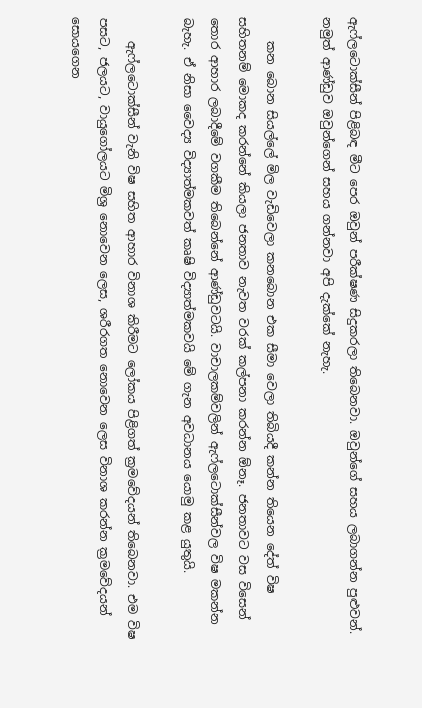ඇෆ්ලටොක්සීන් පිළිබඳ මීට පෙර ඔවුන් පරීක්ෂණ සිදුකරලා තිබෙනවා. ඔවුන්ගේ සහය ලබාගන්න පුළුවන්. නමුත් ආණ්ඩුව ඔවුන්ගෙන් සහය ගන්නවා අපි දැක්කේ නැහැ.

    කන බොන සියල්ලේ මිල වැඩිවෙලා කනබොන එක සීමා වෙලා තිබියදී කන්න තියෙන දේත් විෂ සහිතනම් මොකද කරන්නේ කියලා ජනතාව නැවත වරක් කල්පනා කරන්න ඕනෑ. ජනතාවට වස විසෙන් තොර ආහාර ලබාදීමේ වගකීම තිබෙන්නේ ආණ්ඩුවටයි. වාචාලකම්වලින් ඇෆ්ලටොක්සීන්වල විෂ මකන්න බැහැ. ඒ නිසා වෛද්‍ය විද්‍යාත්මකවත් කෘෂි විද්‍යාත්මකවයි මේ ගැන අවධානය යොමු කළ යුතුයි.

    ඇෆ්ලටොක්සීන් වැනි විෂ සහිත ආහාර විනාශ කිරීමට ලෝකය පිළිගත් ක්‍රමවේදයන් තිබෙනවා. එම විෂ පසට, ජලයට, වායුගෝලයට මිශ්‍ර නොවෙන ලෙස, ශරීරගත නොවෙන ලෙස විනාශ කරන්න ක්‍රමවේදයන් සොයගෙන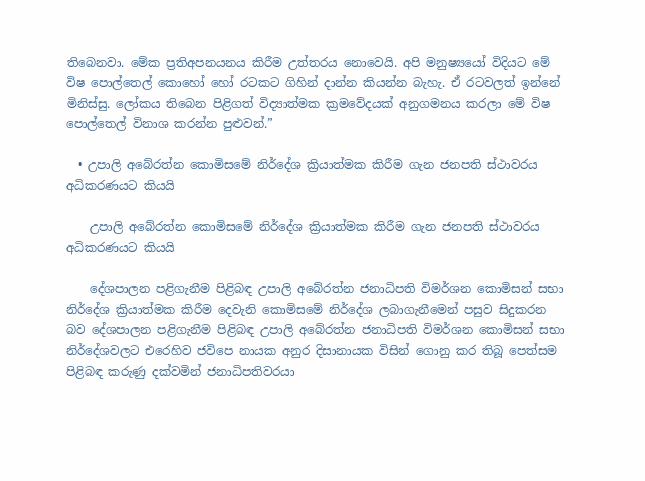තිබෙනවා. මේක ප්‍රතිඅපනයනය කිරීම උත්තරය නොවෙයි. අපි මනුෂ්‍යයෝ විදියට මේ විෂ පොල්තෙල් කොහෝ හෝ රටකට ගිහින් දාන්න කියන්න බැහැ. ඒ රටවලත් ඉන්නේ මිනිස්සු. ලෝකය තිබෙන පිළිගත් විද්‍යාත්මක ක්‍රමවේදයක් අනුගමනය කරලා මේ විෂ පොල්තෙල් විනාශ කරන්න පුළුවන්.”

  • උපාලි අබේරත්න කොමිසමේ නිර්දේශ ක්‍රියාත්මක කිරීම ගැන ජනපති ස්ථාවරය අධිකරණයට කියයි

    උපාලි අබේරත්න කොමිසමේ නිර්දේශ ක්‍රියාත්මක කිරීම ගැන ජනපති ස්ථාවරය අධිකරණයට කියයි

    දේශපාලන පළිගැනීම පිළිබඳ උපාලි අබේරත්න ජනාධිපති විමර්ශන කොමිසන් සභා නිර්දේශ ක්‍රියාත්මක කිරීම දෙවැනි කොමිසමේ නිර්දේශ ලබාගැනීමෙන් පසුව සිදුකරන බව දේශපාලන පළිගැනීම පිළිබඳ උපාලි අබේරත්න ජනාධිපති විමර්ශන කොමිසන් සභා නිර්දේශවලට එරෙහිව ජවිපෙ නායක අනුර දිසානායක විසින් ගොනු කර තිබූ පෙත්සම පිළිබඳ කරුණු දක්වමින් ජනාධිපතිවරයා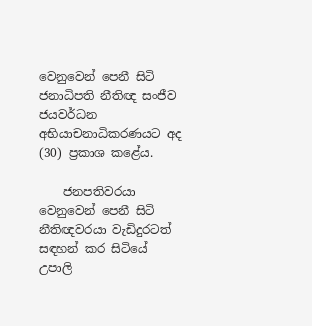වෙනුවෙන් පෙනී සිටි ජනාධිපති නීතිඥ සංජීව ජයවර්ධන අභියාචනාධිකරණයට අද (30) ප්‍රකාශ කළේය.

    ජනපතිවරයා වෙනුවෙන් පෙනී සිටි නීතිඥවරයා වැඩිදුරටත් සඳහන් කර සිටියේ උපාලි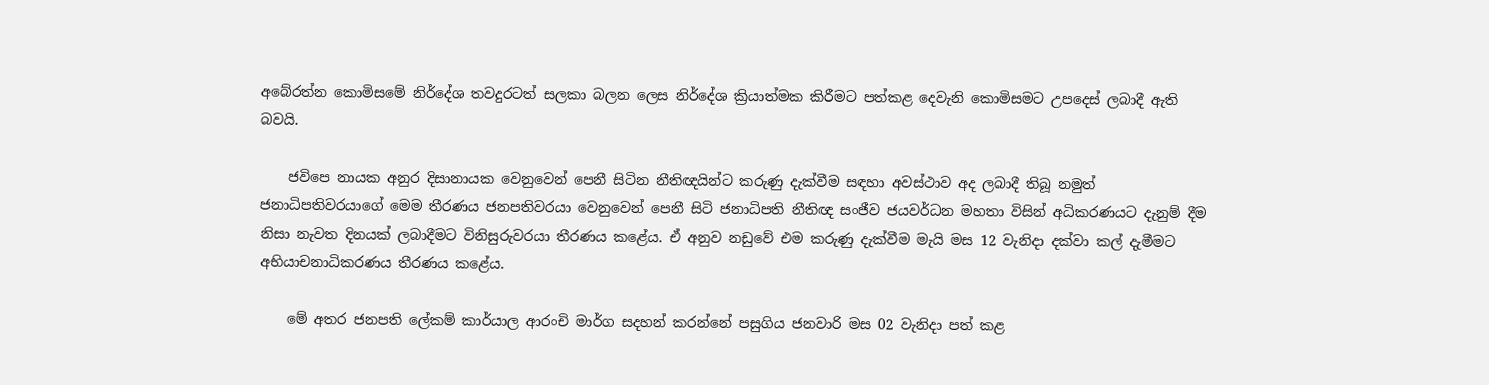අබේරත්න කොමිසමේ නිර්දේශ තවදුරටත් සලකා බලන ලෙස නිර්දේශ ක්‍රියාත්මක කිරීමට පත්කළ දෙවැනි කොමිසමට උපදෙස් ලබාදී ඇති බවයි.

    ජවිපෙ නායක අනුර දිසානායක වෙනුවෙන් පෙනී සිටින නීතිඥයින්ට කරුණු දැක්වීම සඳහා අවස්ථාව අද ලබාදී තිබූ නමුත් ජනාධිපතිවරයාගේ මෙම තීරණය ජනපතිවරයා වෙනුවෙන් පෙනී සිටි ජනාධිපති නීතිඥ සංජීව ජයවර්ධන මහතා විසින් අධිකරණයට දැනුම් දීම නිසා නැවත දිනයක් ලබාදීමට විනිසුරුවරයා තීරණය කළේය. ඒ අනුව නඩුවේ එම කරුණු දැක්වීම මැයි මස 12 වැනිදා දක්වා කල් දැමීමට අභියාචනාධිකරණය තීරණය කළේය.

    මේ අතර ජනපති ලේකම් කාර්යාල ආරංචි මාර්ග සදහන් කරන්නේ පසුගිය ජනවාරි මස 02 වැනිදා පත් කළ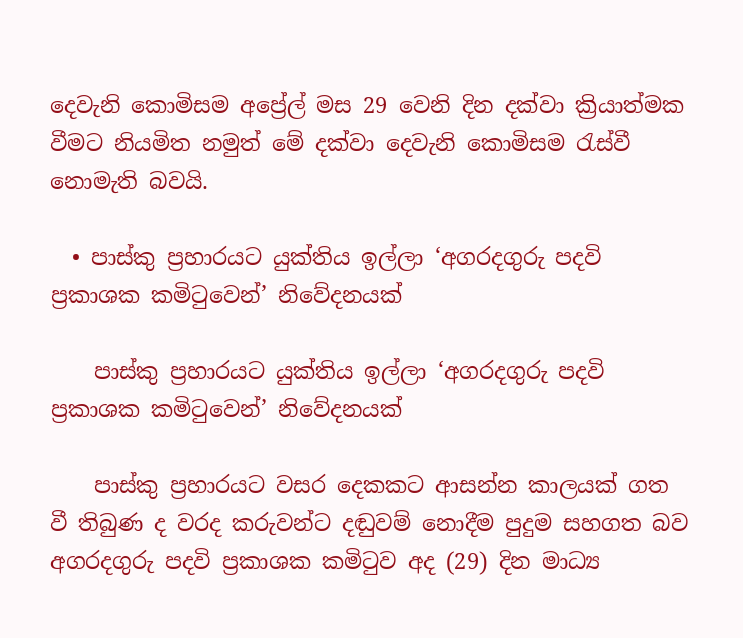දෙවැනි කොමිසම අප්‍රේල් මස 29 වෙනි දින දක්වා ක්‍රියාත්මක වීමට නියමිත නමුත් මේ දක්වා දෙවැනි කොමිසම රැස්වී නොමැති බවයි.

  • පාස්කු ප්‍රහාරයට යුක්තිය ඉල්ලා ‘අගරදගුරු පදවි ප්‍රකාශක කමිටුවෙන්’ නිවේදනයක්

    පාස්කු ප්‍රහාරයට යුක්තිය ඉල්ලා ‘අගරදගුරු පදවි ප්‍රකාශක කමිටුවෙන්’ නිවේදනයක්

    පාස්කු ප්‍රහාරයට වසර දෙකකට ආසන්න කාලයක් ගත වී තිබුණ ද වරද කරුවන්ට දඬුවම් නොදීම පුදුම සහගත බව අගරදගුරු පදවි ප්‍රකාශක කමිටුව අද (29) දින මාධ්‍ය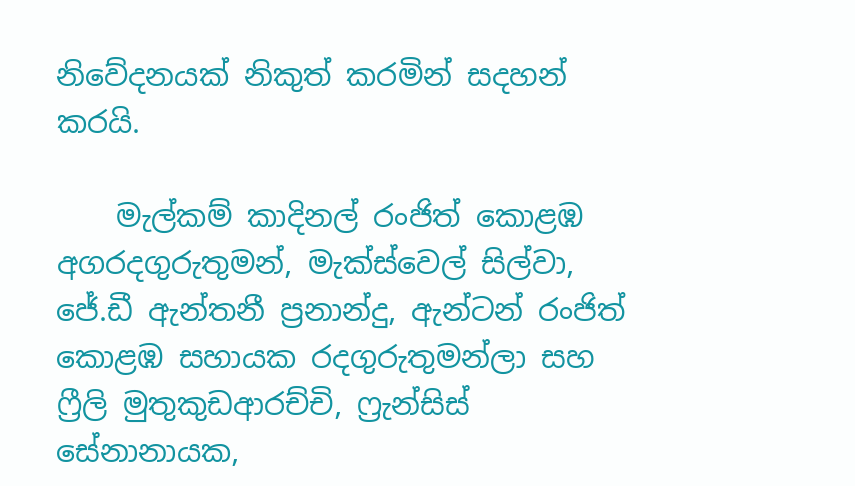නිවේදනයක් නිකුත් කරමින් සදහන් කරයි.

    මැල්කම් කාදිනල් රංජිත් කොළඹ අගරදගුරුතුමන්, මැක්ස්වෙල් සිල්වා, ජේ.ඩී ඇන්තනී ප්‍රනාන්දු, ඇන්ටන් රංජිත් කොළඹ සහායක රදගුරුතුමන්ලා සහ ෆ්‍රීලි මුතුකුඩආරච්චි, ෆ්‍රැන්සිස් සේනානායක,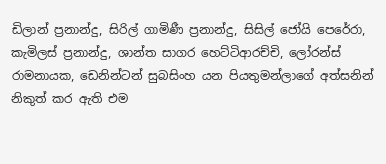ඩිලාන් ප්‍රනාන්දු, සිරිල් ගාමිණී ප්‍රනාන්දු, සිසිල් ජෝයි පෙරේරා, කැමිලස් ප්‍රනාන්දු, ශාන්ත සාගර හෙට්ටිආරච්චි, ලෝරන්ස් රාමනායක, ඩෙනින්ටන් සුබසිංහ යන පියතුමන්ලාගේ අත්සනින් නිකුත් කර ඇති එම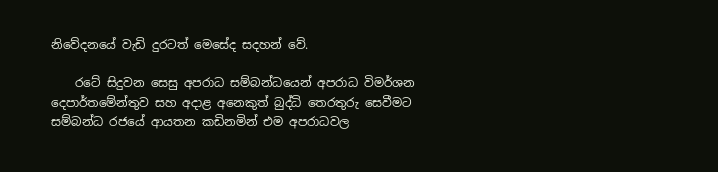නිවේදනයේ වැඩි දුරටත් මෙසේද සදහන් වේ.

    රටේ සිදුවන සෙසු අපරාධ සම්බන්ධයෙන් අපරාධ විමර්ශන දෙපාර්තමේන්තුව සහ අදාළ අනෙකුත් බුද්ධි තෙරතුරු සෙවීමට සම්බන්ධ රජයේ ආයතන කඩිනමින් එම අපරාධවල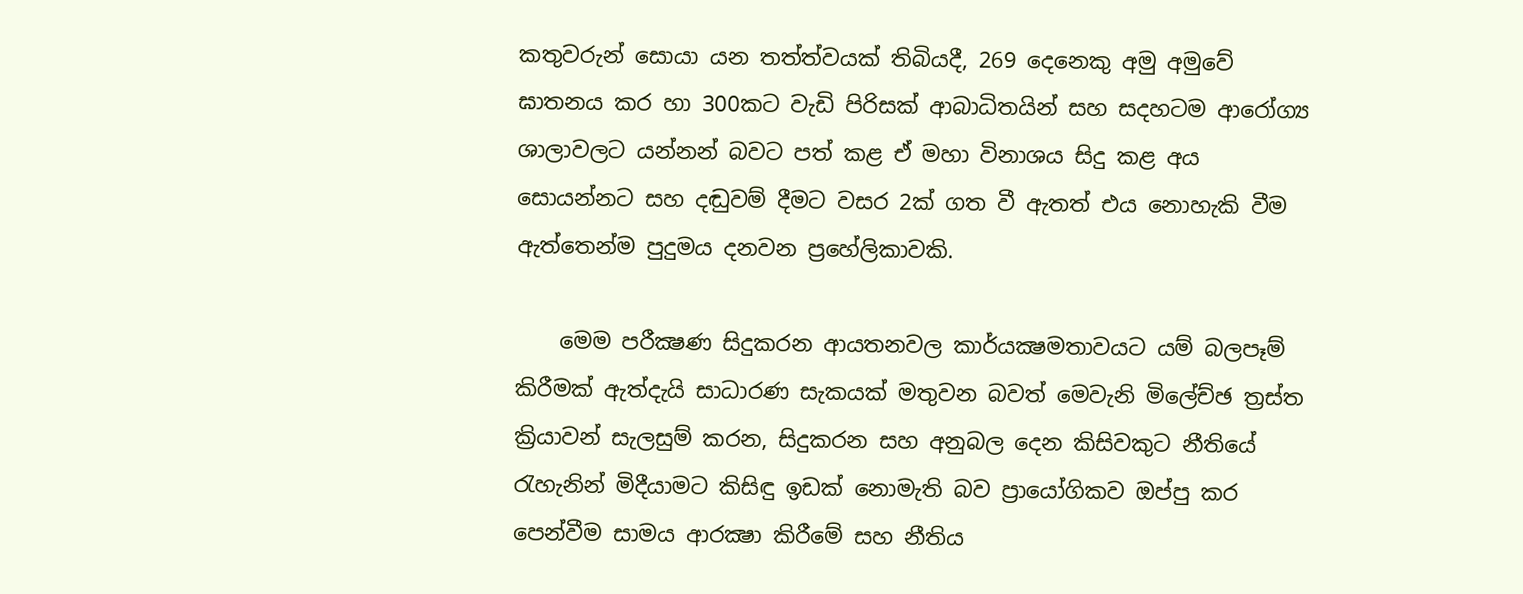කතුවරුන් සොයා යන තත්ත්වයක් තිබියදී, 269 දෙනෙකු අමු අමුවේ ඝාතනය කර හා 300කට වැඩි පිරිසක් ආබාධිතයින් සහ සදහටම ආරෝග්‍ය ශාලාවලට යන්නන් බවට පත් කළ ඒ මහා විනාශය සිදු කළ අය සොයන්නට සහ දඬුවම් දීමට වසර 2ක් ගත වී ඇතත් එය නොහැකි වීම ඇත්තෙන්ම පුදුමය දනවන ප්‍රහේලිකාවකි.

    මෙම පරීක්‍ෂණ සිදුකරන ආයතනවල කාර්යක්‍ෂමතාවයට යම් බලපෑම් කිරීමක් ඇත්දැයි සාධාරණ සැකයක් මතුවන බවත් මෙවැනි මිලේච්ඡ ත්‍රස්ත ක්‍රියාවන් සැලසුම් කරන, සිදුකරන සහ අනුබල දෙන කිසිවකුට නීතියේ රැහැනින් මිදීයාමට කිසිඳු ඉඩක් නොමැති බව ප්‍රායෝගිකව ඔප්පු කර පෙන්වීම සාමය ආරක්‍ෂා කිරීමේ සහ නීතිය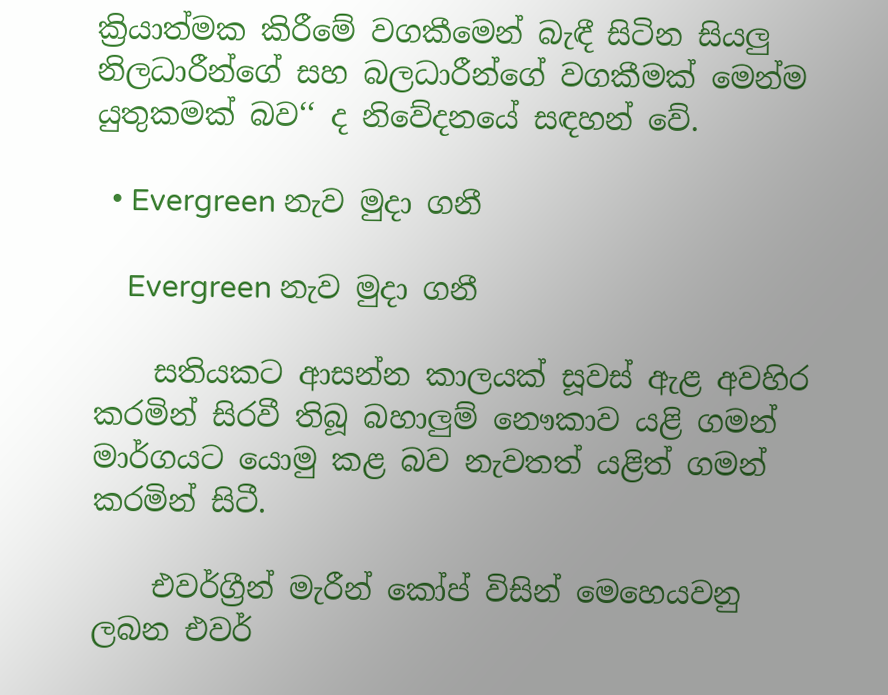ක්‍රියාත්මක කිරීමේ වගකීමෙන් බැඳී සිටින සියලු නිලධාරීන්ගේ සහ බලධාරීන්ගේ වගකීමක් මෙන්ම යුතුකමක් බව‘‘ ද නිවේදනයේ සඳහන් වේ.

  • Evergreen නැව මුදා ගනී

    Evergreen නැව මුදා ගනී

    සතියකට ආසන්න කාලයක් සූවස් ඇළ අවහිර කරමින් සිරවී තිබූ බහාලුම් නෞකාව යළි ගමන් මාර්ගයට යොමු කළ බව නැවතත් යළිත් ගමන් කරමින් සිටී.

    එවර්ග්‍රීන් මැරීන් කෝප් විසින් මෙහෙයවනු ලබන එවර්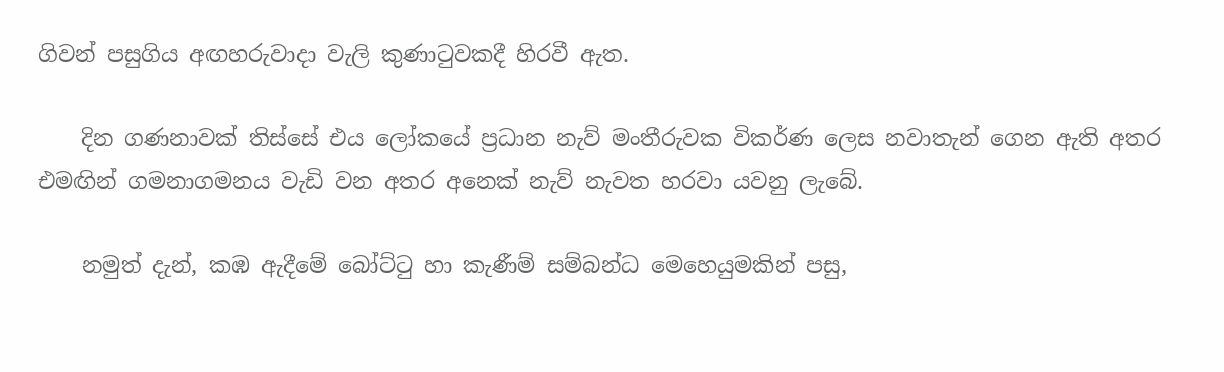ගිවන් පසුගිය අඟහරුවාදා වැලි කුණාටුවකදී හිරවී ඇත.

    දින ගණනාවක් තිස්සේ එය ලෝකයේ ප්‍රධාන නැව් මංතීරුවක විකර්ණ ලෙස නවාතැන් ගෙන ඇති අතර එමඟින් ගමනාගමනය වැඩි වන අතර අනෙක් නැව් නැවත හරවා යවනු ලැබේ.

    නමුත් දැන්, කඹ ඇදීමේ බෝට්ටු හා කැණීම් සම්බන්ධ මෙහෙයුමකින් පසු,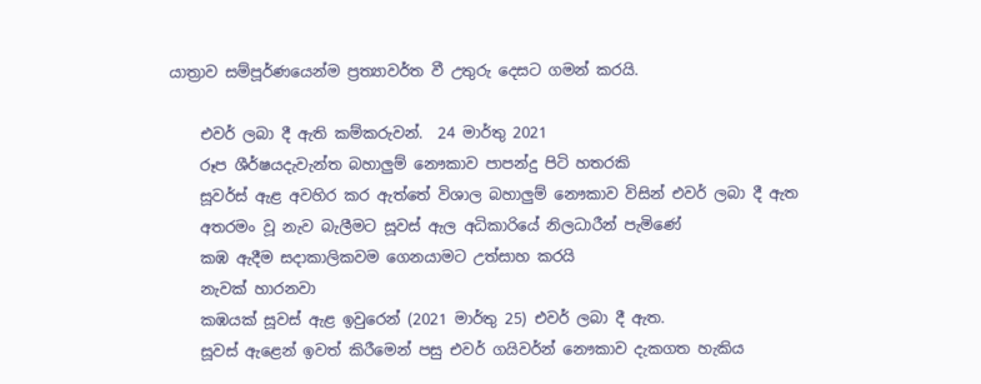යාත්‍රාව සම්පූර්ණයෙන්ම ප්‍රත්‍යාවර්ත වී උතුරු දෙසට ගමන් කරයි.

    එවර් ලබා දී ඇති කම්කරුවන්.  24 මාර්තු 2021
    රූප ශීර්ෂයදැවැන්ත බහාලුම් නෞකාව පාපන්දු පිටි හතරකි
    සූවර්ස් ඇළ අවහිර කර ඇත්තේ විශාල බහාලුම් නෞකාව විසින් එවර් ලබා දී ඇත
    අතරමං වූ නැව බැලීමට සූවස් ඇල අධිකාරියේ නිලධාරීන් පැමිණේ
    කඹ ඇදීම සදාකාලිකවම ගෙනයාමට උත්සාහ කරයි
    නැවක් හාරනවා
    කඹයක් සූවස් ඇළ ඉවුරෙන් (2021 මාර්තු 25) එවර් ලබා දී ඇත.
    සූවස් ඇළෙන් ඉවත් කිරීමෙන් පසු එවර් ගයිවර්න් නෞකාව දැකගත හැකිය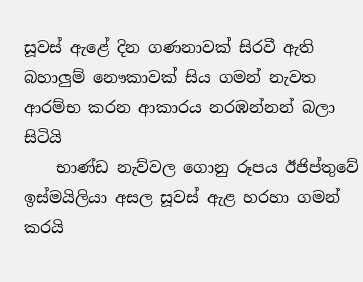සූවස් ඇළේ දින ගණනාවක් සිරවී ඇති බහාලුම් නෞකාවක් සිය ගමන් නැවත ආරම්භ කරන ආකාරය නරඹන්නන් බලා සිටියි
    භාණ්ඩ නැව්වල ගොනු රූපය ඊජිප්තුවේ ඉස්මයිලියා අසල සූවස් ඇළ හරහා ගමන් කරයි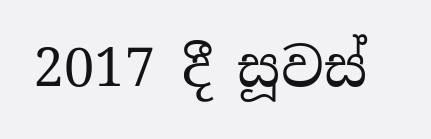2017 දී සූවස්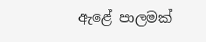ඇළේ පාලමක්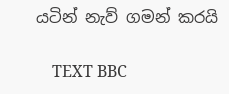යටින් නැව් ගමන් කරයි

    TEXT BBC